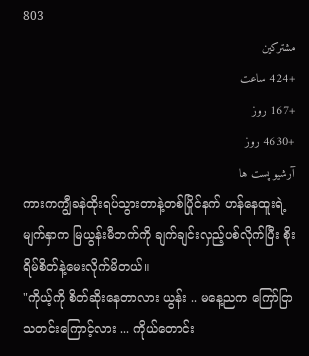803
مشترکین
+424 ساعت
+167 روز
+4630 روز
آرشیو پست ها
ကားကကျွီခနဲထိုးရပ်သွားတာနဲ့တစ်ပြိုင်နက် ဟန်နေထူးရဲ့မျက်နှာက မြယွန်းမီဘက်ကို ချက်ချင်းလှည့်ပစ်လိုက်ပြီး စိုးရိမ်စိတ်နဲ့မေးလိုက်မိတယ်။
"ကိုယ့်ကို စိတ်ဆိုးနေတာလား ယွန်း .. မနေ့ညက ကြော်ငြာသတင်းကြောင့်လား ... ကိုယ်တောင်း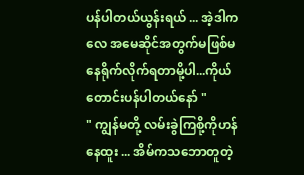ပန်ပါတယ်ယွန်းရယ် ... အဲ့ဒါကလေ အမေဆိုင်အတွက်မဖြစ်မနေရိုက်လိုက်ရတာမို့ပါ...ကိုယ်တောင်းပန်ပါတယ်နော် "
" ကျွန်မတို့ လမ်းခွဲကြစို့ကိုဟန် နေထူး ... အိမ်ကသဘောတူတဲ့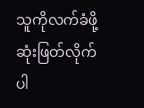သူကိုလက်ခံဖို့ဆုံးဖြတ်လိုက်ပါ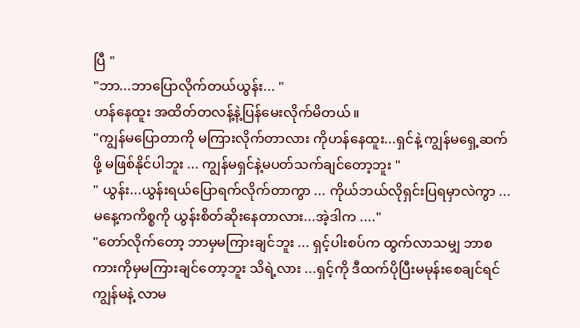ပြီ "
"ဘာ...ဘာပြောလိုက်တယ်ယွန်း... "
ဟန်နေထူး အထိတ်တလန့်နဲ့ပြန်မေးလိုက်မိတယ်။
"ကျွန်မပြောတာကို မကြားလိုက်တာလား ကိုဟန်နေထူး...ရှင်နဲ့ ကျွန်မရှေ့ဆက်ဖို့ မဖြစ်နိုင်ပါဘူး ... ကျွန်မရှင်နဲ့မပတ်သက်ချင်တော့ဘူး "
" ယွန်း...ယွန်းရယ်ပြောရက်လိုက်တာကွာ ... ကိုယ်ဘယ်လိုရှင်းပြရမှာလဲကွာ ... မနေ့ကကိစ္စကို ယွန်းစိတ်ဆိုးနေတာလား...အဲ့ဒါက ...."
"တော်လိုက်တော့ ဘာမှမကြားချင်ဘူး ... ရှင့်ပါးစပ်က ထွက်လာသမျှ ဘာစကားကိုမှမကြားချင်တော့ဘူး သိရဲ့လား ...ရှင့်ကို ဒီထက်ပိုပြီးမမုန်းစေချင်ရင် ကျွန်မနဲ့ လာမ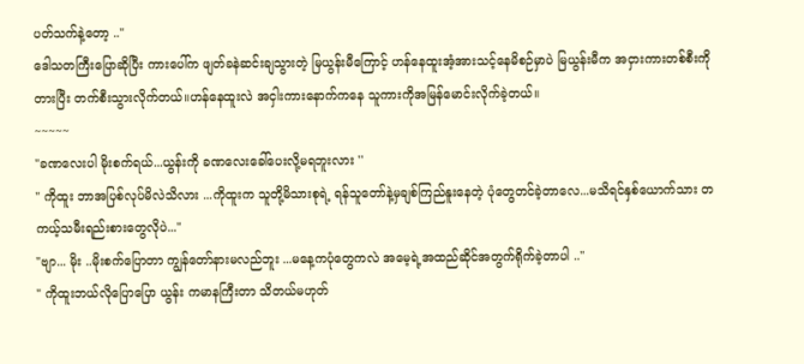ပတ်သက်နဲ့တော့ .."
ဒေါသတကြီးပြောဆိုပြီး ကားပေါ်က ဖျတ်ခနဲဆင်းချသွားတဲ့ မြယွန်းမီကြောင့် ဟန်နေထူးအံ့အားသင့်နေမိစဉ်မှာပဲ မြယွန်းမီက အငှားကားတစ်စီးကိုတားပြီး တက်စီးသွားလိုက်တယ်။ဟန်နေထူးလဲ အငှါးကားနောက်ကနေ သူကားကိုအမြန်မောင်းလိုက်ခဲ့တယ်။
~~~~~
"ခဏလေးပါ မိုးစက်ရယ်...ယွန်းကို ခဏလေးခေါ်ပေးလို့မရဘူးလား ''
" ကိုထူး ဘာအပြစ်လုပ်မိလဲသိလား ...ကိုထူးက သူတို့မိသားစုရဲ့ ရန်သူတော်နဲ့မှချစ်ကြည်နူးနေတဲ့ ပုံတွေတင်ခဲ့တာလေ...မသိရင်နှစ်ယောက်သား တကယ့်သမီးရည်းစားတွေလိုပဲ..."
"ဗျာ... မိုး ..မိုးစက်ပြောတာ ကျွန်တော်နားမလည်ဘူး ...မနေ့ကပုံတွေကလဲ အမေ့ရဲ့အထည်ဆိုင်အတွက်ရိုက်ခဲ့တာပါ .."
" ကိုထူးဘယ်လိုပြောပြော ယွန်း ကမာနကြီးတာ သိတယ်မဟုတ်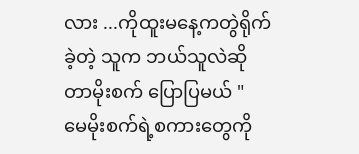လား ...ကိုထူးမနေ့ကတွဲရိုက်ခဲ့တဲ့ သူက ဘယ်သူလဲဆိုတာမိုးစက် ပြောပြမယ် "
မေမိုးစက်ရဲ့စကားတွေကို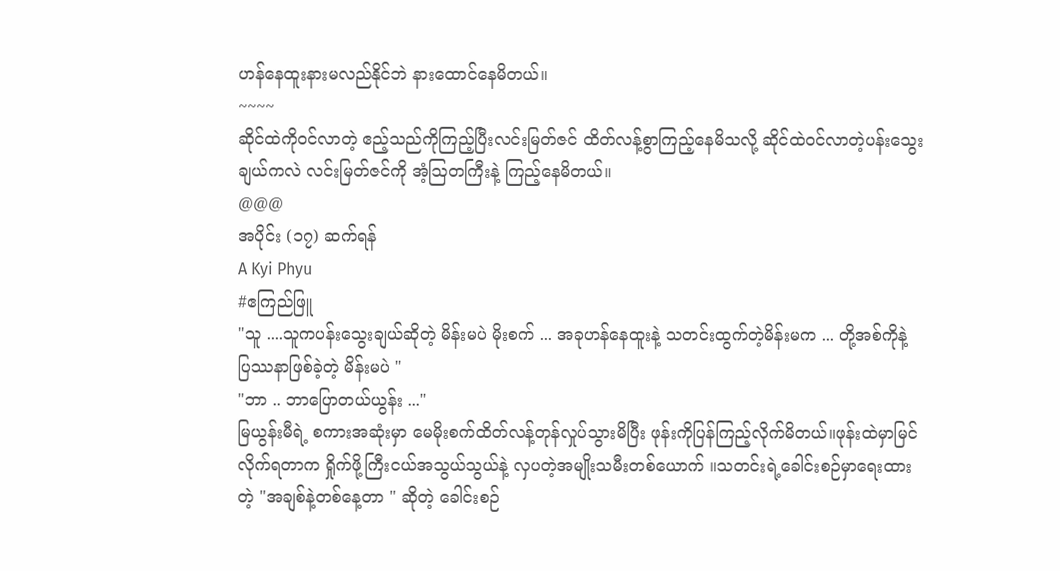ဟန်နေထူးနားမလည်နိုင်ဘဲ နားထောင်နေမိတယ်။
~~~~
ဆိုင်ထဲကိုဝင်လာတဲ့ ဧည့်သည်ကိုကြည့်ပြီးလင်းမြတ်ဇင် ထိတ်လန့်စွာကြည့်နေမိသလို့ ဆိုင်ထဲဝင်လာတဲ့ပန်းသွေးချယ်ကလဲ လင်းမြတ်ဇင်ကို အံ့ဩတကြီးနဲ့ ကြည့်နေမိတယ်။
@@@
အပိုင်း (၁၇) ဆက်ရန်
A Kyi Phyu
#ဧကြည်ဖြူ
"သူ ....သူကပန်းသွေးချယ်ဆိုတဲ့ မိန်းမပဲ မိုးစက် ... အခုဟန်နေထူးနဲ့ သတင်းထွက်တဲ့မိန်းမက ... တို့အစ်ကိုနဲ့ ပြဿနာဖြစ်ခဲ့တဲ့ မိန်းမပဲ "
"ဘာ .. ဘာပြောတယ်ယွန်း ..."
မြယွန်းမီရဲ့ စကားအဆုံးမှာ မေမိုးစက်ထိတ်လန့်တုန်လှုပ်သွားမိပြီး ဖုန်းကိုပြန်ကြည့်လိုက်မိတယ်။ဖုန်းထဲမှာမြင်လိုက်ရတာက ရှိုက်ဖို့ကြီးငယ်အသွယ်သွယ်နဲ့ လှပတဲ့အမျိုးသမီးတစ်ယောက် ။သတင်းရဲ့ခေါင်းစဉ်မှာရေးထားတဲ့ "အချစ်နဲ့တစ်နေ့တာ " ဆိုတဲ့ ခေါင်းစဉ်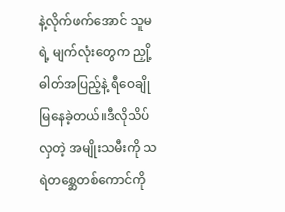နဲ့လိုက်ဖက်အောင် သူမ ရဲ့ မျက်လုံးတွေက ညှို့ဓါတ်အပြည့်နဲ့ ရီဝေချို မြနေခဲ့တယ်။ဒီလိုသိပ်လှတဲ့ အမျိုးသမီးကို သရဲတစ္ဆေတစ်ကောင်ကို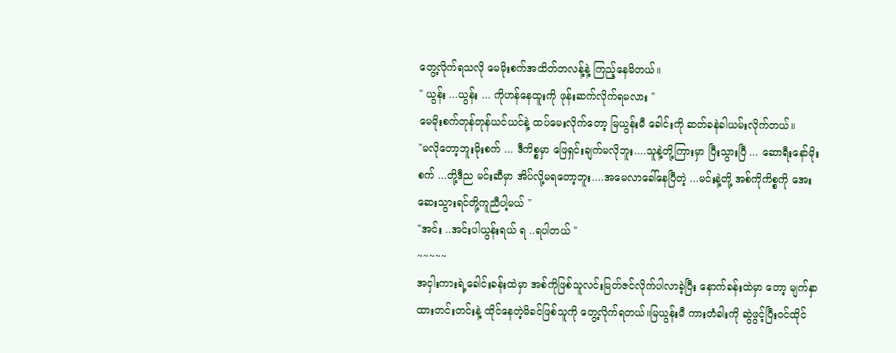တွေ့လိုက်ရသလို မေမိုးစက်အထိတ်တလန့်နဲ့ ကြည့်နေမိတယ်။
" ယွန်း ...ယွန်း ... ကိုဟန်နေထူးကို ဖုန်းဆက်လိုက်ရမလား "
မေမိုးစက်တုန်တုန်ယင်ယင်နဲ့ ထပ်မေးလိုက်တော့ မြယွန်းမီ ခေါင်းကို ဆတ်ခနဲခါယမ်းလိုက်တယ်။
"မလိုတော့ဘူးမိုးစက် ... ဒီကိစ္စမှာ ဖြေရှင်းချက်မလိုဘူး....သူနဲ့တို့ကြားမှာ ပြီးသွားပြီ ... ဆောရီးနော်မိုးစက် ...တို့ဒီည မင်းဆီမှာ အိပ်လို့မရတော့ဘူး....အမေလာခေါ်နေပြီတဲ့ ...မင်းနဲ့တို့ အစ်ကိုကိစ္စကို အေးဆေးသွားရင်တို့ကူညီပါ့မယ် "
"အင်း ..အင်းပါယွန်းရယ် ရ ..ရပါတယ် "
~~~~~
အငှါးကားရဲ့ခေါင်းခန်းထဲမှာ အစ်ကိုဖြစ်သူလင်းမြတ်ဇင်လိုက်ပါလာခဲ့ပြီး နောက်ခန်းထဲမှာ တော့ မျက်နှာထားတင်းတင်းနဲ့ ထိုင်နေတဲ့မိခင်ဖြစ်သူကို တွေ့လိုက်ရတယ်။မြယွန်းမီ ကားတံခါးကို ဆွဲဖွင့်ပြီးဝင်ထိုင်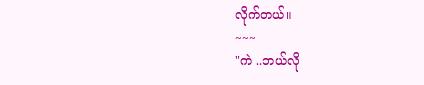လိုက်တယ်။
~~~
"ကဲ ..ဘယ်လို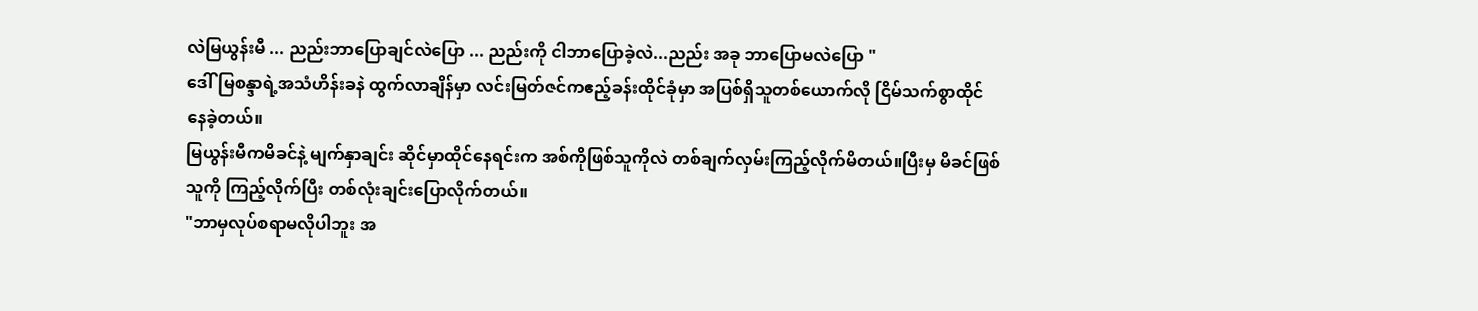လဲမြယွန်းမီ ... ညည်းဘာပြောချင်လဲပြော ... ညည်းကို ငါဘာပြောခဲ့လဲ...ညည်း အခု ဘာပြောမလဲပြော "
ဒေါ်မြစန္ဒာရဲ့အသံဟိန်းခနဲ ထွက်လာချိန်မှာ လင်းမြတ်ဇင်ကဧည့်ခန်းထိုင်ခုံမှာ အပြစ်ရှိသူတစ်ယောက်လို ငြိမ်သက်စွာထိုင်နေခဲ့တယ်။
မြယွန်းမီကမိခင်နဲ့ မျက်နှာချင်း ဆိုင်မှာထိုင်နေရင်းက အစ်ကိုဖြစ်သူကိုလဲ တစ်ချက်လှမ်းကြည့်လိုက်မိတယ်။ပြီးမှ မိခင်ဖြစ်သူကို ကြည့်လိုက်ပြီး တစ်လုံးချင်းပြောလိုက်တယ်။
"ဘာမှလုပ်စရာမလိုပါဘူး အ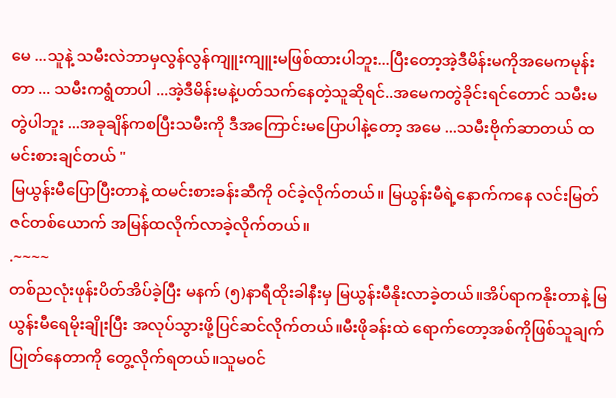မေ ...သူနဲ့ သမီးလဲဘာမှလွန်လွန်ကျူးကျူးမဖြစ်ထားပါဘူး...ပြီးတော့အဲ့ဒီမိန်းမကိုအမေကမုန်းတာ ... သမီးကရွံတာပါ ...အဲ့ဒီမိန်းမနဲ့ပတ်သက်နေတဲ့သူဆိုရင်..အမေကတွဲခိုင်းရင်တောင် သမီးမတွဲပါဘူး ...အခုချိန်ကစပြီးသမီးကို ဒီအကြောင်းမပြောပါနဲ့တော့ အမေ ...သမီးဗိုက်ဆာတယ် ထမင်းစားချင်တယ် "
မြယွန်းမီပြောပြီးတာနဲ့ ထမင်းစားခန်းဆီကို ဝင်ခဲ့လိုက်တယ်။ မြယွန်းမီရဲ့နောက်ကနေ လင်းမြတ်ဇင်တစ်ယောက် အမြန်ထလိုက်လာခဲ့လိုက်တယ်။
.~~~~
တစ်ညလုံးဖုန်းပိတ်အိပ်ခဲ့ပြီး မနက် (၅)နာရီထိုးခါနီးမှ မြယွန်းမီနိုးလာခဲ့တယ်။အိပ်ရာကနိုးတာနဲ့ မြယွန်းမီရေမိုးချိုးပြီး အလုပ်သွားဖို့ပြင်ဆင်လိုက်တယ်။မီးဖိုခန်းထဲ ရောက်တော့အစ်ကိုဖြစ်သူချက်ပြုတ်နေတာကို တွေ့လိုက်ရတယ်။သူမ၀င်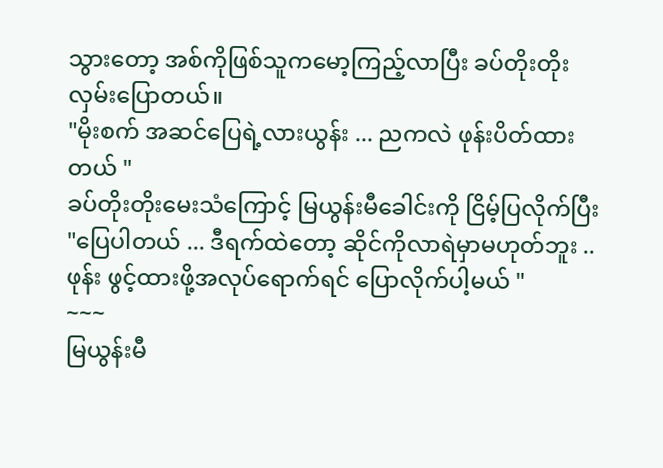သွားတော့ အစ်ကိုဖြစ်သူကမော့ကြည့်လာပြီး ခပ်တိုးတိုးလှမ်းပြောတယ်။
"မိုးစက် အဆင်ပြေရဲ့လားယွန်း ... ညကလဲ ဖုန်းပိတ်ထားတယ် "
ခပ်တိုးတိုးမေးသံကြောင့် မြယွန်းမီခေါင်းကို ငြိမ့်ပြလိုက်ပြီး
"ပြေပါတယ် ... ဒီရက်ထဲတော့ ဆိုင်ကိုလာရဲမှာမဟုတ်ဘူး .. ဖုန်း ဖွင့်ထားဖို့အလုပ်ရောက်ရင် ပြောလိုက်ပါ့မယ် "
~~~
မြယွန်းမီ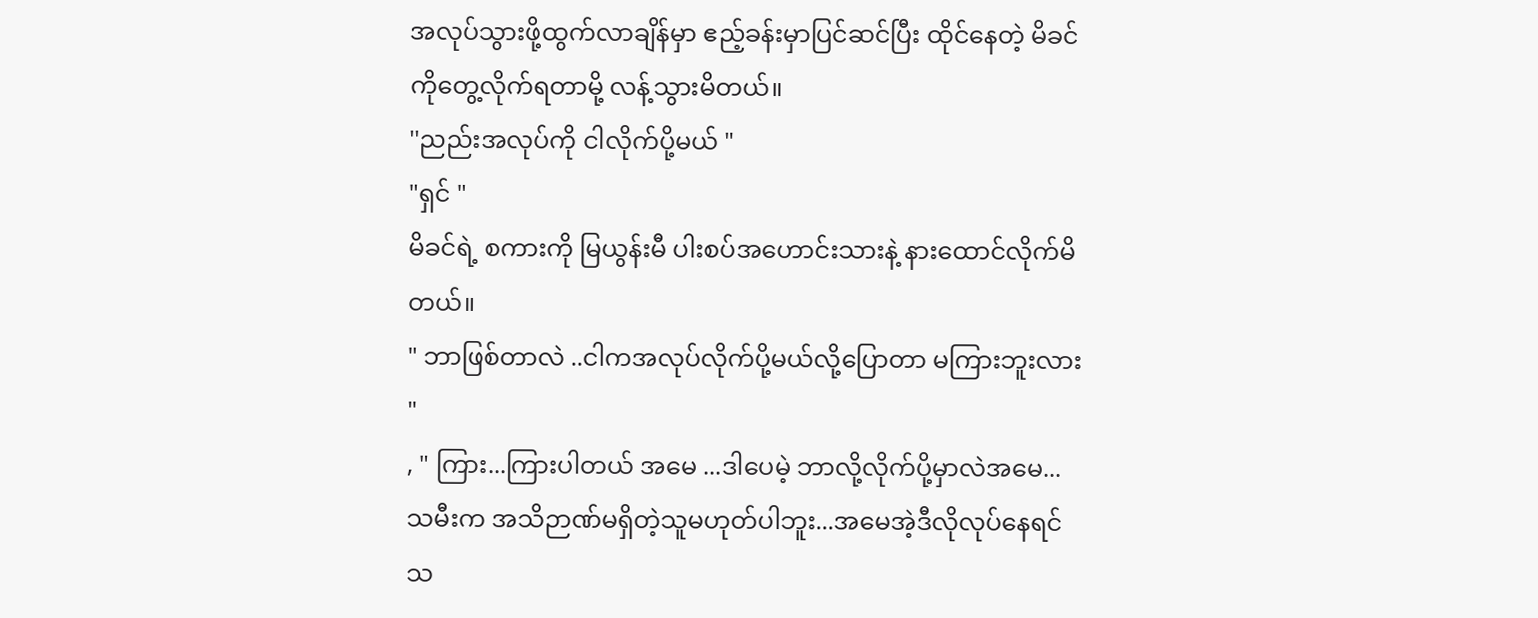အလုပ်သွားဖို့ထွက်လာချိန်မှာ ဧည့်ခန်းမှာပြင်ဆင်ပြီး ထိုင်နေတဲ့ မိခင်ကိုတွေ့လိုက်ရတာမို့ လန့်သွားမိတယ်။
''ညည်းအလုပ်ကို ငါလိုက်ပို့မယ် "
"ရှင် "
မိခင်ရဲ့ စကားကို မြယွန်းမီ ပါးစပ်အဟောင်းသားနဲ့ နားထောင်လိုက်မိတယ်။
" ဘာဖြစ်တာလဲ ..ငါကအလုပ်လိုက်ပို့မယ်လို့ပြောတာ မကြားဘူးလား "
, " ကြား...ကြားပါတယ် အမေ ...ဒါပေမဲ့ ဘာလို့လိုက်ပို့မှာလဲအမေ...သမီးက အသိဉာဏ်မရှိတဲ့သူမဟုတ်ပါဘူး...အမေအဲ့ဒီလိုလုပ်နေရင် သ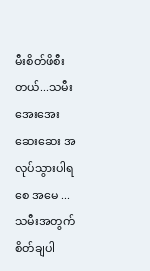မီးစိတ်ဖိစီးတယ်...သမီးအေးအေးဆေးဆေး အလုပ်သွားပါရစေ အမေ ... သမီးအတွက် စိတ်ချပါ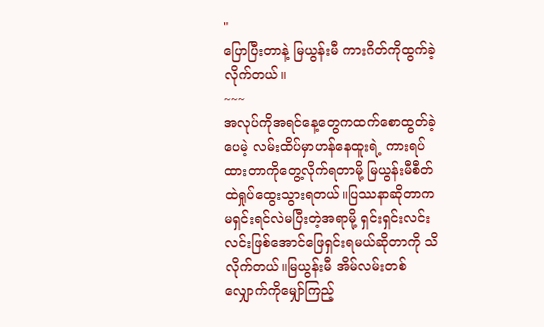"
ပြောပြီးတာနဲ့ မြယွန်းမီ ကားဂိတ်ကိုထွက်ခဲ့လိုက်တယ်။
~~~
အလုပ်ကိုအရင်နေ့တွေကထက်စောထွတ်ခဲ့ပေမဲ့ လမ်းထိပ်မှာဟန်နေထူးရဲ့ ကားရပ်ထားတာကိုတွေ့လိုက်ရတာမို့ မြယွန်းမီစီတ်ထဲရှုပ်ထွေးသွားရတယ်။ပြဿနာဆိုတာက မရှင်းရင်လဲမပြီးတဲ့အရာမို့ ရှင်းရှင်းလင်းလင်းဖြစ်အောင်ဖြေရှင်းရမယ်ဆိုတာကို သိလိုက်တယ်။မြယွန်းမီ အိမ်လမ်းတစ်လျှောက်ကိုမျှော်ကြည့်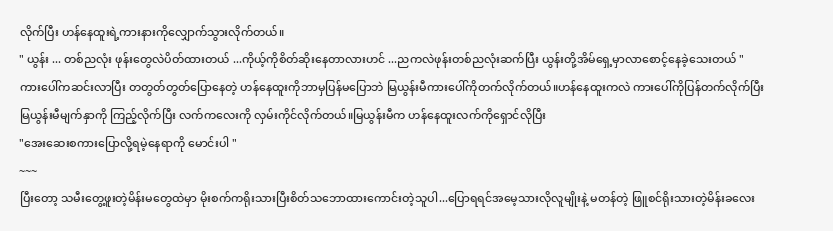လိုက်ပြီး ဟန်နေထူးရဲ့ကားနားကိုလျှောက်သွားလိုက်တယ်။
" ယွန်း ... တစ်ညလုံး ဖုန်းတွေလဲပိတ်ထားတယ် ...ကိုယ့်ကိုစိတ်ဆိုးနေတာလားဟင် ...ညကလဲဖုန်းတစ်ညလုံးဆက်ပြီး ယွန်းတို့အိမ်ရှေ့မှာလာစောင့်နေခဲ့သေးတယ် "
ကားပေါ်ကဆင်းလာပြီး တတွတ်တွတ်ပြောနေတဲ့ ဟန်နေထူးကိုဘာမှပြန်မပြောဘဲ မြယွန်းမီကားပေါ်ကိုတက်လိုက်တယ်။ဟန်နေထူးကလဲ ကားပေါ်ကိုပြန်တက်လိုက်ပြီး မြယွန်းမီမျက်နှာကို ကြည့်လိုက်ပြီး လက်ကလေးကို လှမ်းကိုင်လိုက်တယ်။မြယွန်းမီက ဟန်နေထူးလက်ကိုရှောင်လိုပြီး
"အေးဆေးစကားပြောလို့ရမဲ့နေရာကို မောင်းပါ "
~~~
ပြီးတော့ သမီးတွေ့ဖူးတဲ့မိန်းမတွေထဲမှာ မိုးစက်ကရိုးသားပြီးစိတ်သဘောထားကောင်းတဲ့သူပါ...ပြောရရင်အမေ့သားလိုလူမျိုးနဲ့ မတန်တဲ့ ဖြူစင်ရိုးသားတဲ့မိန်းခလေး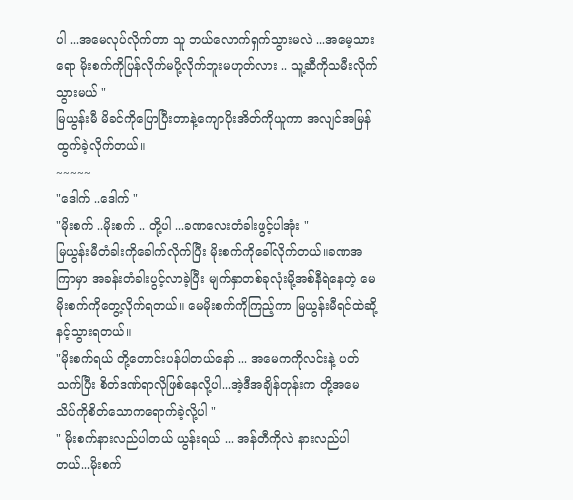ပါ ...အမေလုပ်လိုက်တာ သူ ဘယ်လောက်ရှက်သွားမလဲ ...အမေ့သားရော မိုးစက်ကိုပြန်လိုက်မပို့လိုက်ဘူးမဟုတ်လား .. သူ့ဆီကိုသမီးလိုက်သွားမယ် "
မြယွန်းမီ မိခင်ကိုပြောပြီးတာနဲ့ကျောပိုးအိတ်ကိုယူကာ အလျင်အမြန်ထွက်ခဲ့လိုက်တယ်။
~~~~~
"ဒေါက် ..ဒေါက် "
"မိုးစက် ..မိုးစက် .. တို့ပါ ...ခဏလေးတံခါးဖွင့်ပါအုံး "
မြယွန်းမီတံခါးကိုခေါက်လိုက်ပြီး မိုးစက်ကိုခေါ်လိုက်တယ်။ခဏအကြာမှာ အခန်းတံခါးပွင့်လာခဲ့ပြီး မျက်နှာတစ်ခုလုံးမို့အစ်နီရဲနေတဲ့ မေမိုးစက်ကိုတွေ့လိုက်ရတယ်။ မေမိုးစက်ကိုကြည့်ကာ မြယွန်းမီရင်ထဲဆို့နင့်သွားရတယ်။
"မိုးစက်ရယ် တို့တောင်းပန်ပါတယ်နော် ... အမေကကိုလင်းနဲ့ ပတ်သက်ပြီး စိတ်ဒဏ်ရာလိုဖြစ်နေလို့ပါ...အဲ့ဒီအချိန်တုန်းက တို့အမေသိပ်ကိုစိတ်သောကရောက်ခဲ့လို့ပါ "
" မိုးစက်နားလည်ပါတယ် ယွန်းရယ် ... အန်တီကိုလဲ နားလည်ပါတယ်...မိုးစက်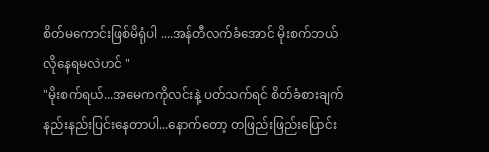စိတ်မကောင်းဖြစ်မိရုံပါ ....အန်တီလက်ခံအောင် မိုးစက်ဘယ်လိုနေရမလဲဟင် "
"မိုးစက်ရယ်...အမေကကိုလင်းနဲ့ ပတ်သက်ရင် စိတ်ခံစားချက်နည်းနည်းပြင်းနေတာပါ...နောက်တော့ တဖြည်းဖြည်းပြောင်း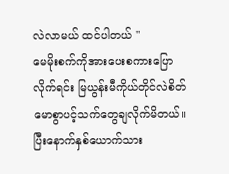လဲလာမယ် ထင်ပါတယ် "
မေမိုးစက်ကိုအားပေးစကားပြောလိုက်ရင်း မြယွန်းမီကိုယ်တိုင်လဲစိတ်မောစွာပင့်သက်တွေချလိုက်မိတယ်။ပြီးနောက်နှစ်ယောက်သား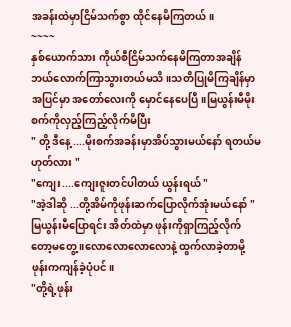အခန်းထဲမှာငြိမ်သက်စွာ ထိုင်နေမိကြတယ်။
~~~~
နှစ်ယောက်သား ကိုယ်စီငြိမ်သက်နေမိကြတာအချိန်ဘယ်လောက်ကြာသွားတယ်မသိ ။သတိပြုမိကြချိန်မှာ အပြင်မှာ အတော်လေးကို မှောင်နေပေပြီ။မြယွန်းမီမိုးစက်ကိုလှည့်ကြည့်လိုက်မိပြီး
" တို့ ဒီနေ့ ....မိုးစက်အခန်းမှာအိပ်သွားမယ်နော် ရတယ်မဟုတ်လား "
"ကျေး....ကျေးဇူးတင်ပါတယ် ယွန်းရယ် "
"အဲ့ဒါဆို ...တို့အိမ်ကိုဖုန်းဆက်ပြောလိုက်အုံးမယ်နော် "
မြယွန်းမီပြောရင်း အိတ်ထဲမှာ ဖုန်းကိုရှာကြည့်လိုက်တော့မတွေ့ ။လောလောလောလောနဲ့ ထွက်လာခဲ့တာမို့ ဖုန်းကကျန်ခဲ့ပုံပင်။
"တို့ရဲ့ဖုန်း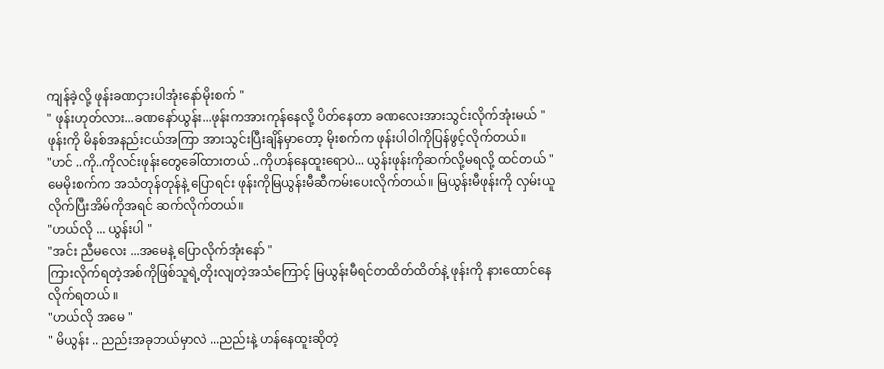ကျန်ခဲ့လို့ ဖုန်းခဏငှားပါအုံးနော်မိုးစက် "
" ဖုန်းဟုတ်လား...ခဏနော်ယွန်း...ဖုန်းကအားကုန်နေလို့ ပိတ်နေတာ ခဏလေးအားသွင်းလိုက်အုံးမယ် "
ဖုန်းကို မိနစ်အနည်းငယ်အကြာ အားသွင်းပြီးချိန်မှာတော့ မိုးစက်က ဖုန်းပါဝါကိုပြန်ဖွင့်လိုက်တယ်။
"ဟင် ..ကို..ကိုလင်းဖုန်းတွေခေါ်ထားတယ် ..ကိုဟန်နေထူးရောပဲ... ယွန်းဖုန်းကိုဆက်လို့မရလို့ ထင်တယ် "
မေမိုးစက်က အသံတုန်တုန်နဲ့ ပြောရင်း ဖုန်းကိုမြယွန်းမီဆီကမ်းပေးလိုက်တယ်။ မြယွန်းမီဖုန်းကို လှမ်းယူလိုက်ပြီးအိမ်ကိုအရင် ဆက်လိုက်တယ်။
"ဟယ်လို ... ယွန်းပါ "
"အင်း ညီမလေး ...အမေနဲ့ ပြောလိုက်အုံးနော် "
ကြားလိုက်ရတဲ့အစ်ကိုဖြစ်သူရဲ့တိုးလျတဲ့အသံကြောင့် မြယွန်းမီရင်တထိတ်ထိတ်နဲ့ ဖုန်းကို နားထောင်နေလိုက်ရတယ် ။
"ဟယ်လို အမေ "
" မိယွန်း .. ညည်းအခုဘယ်မှာလဲ ...ညည်းနဲ့ ဟန်နေထူးဆိုတဲ့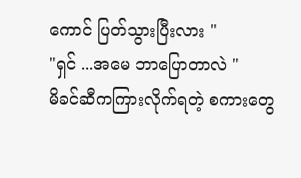ကောင် ပြတ်သွားပြီးလား "
"ရှင် ...အမေ ဘာပြောတာလဲ "
မိခင်ဆီကကြားလိုက်ရတဲ့ စကားတွေ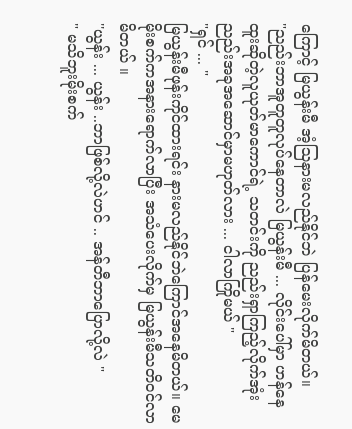ကြောင့် မြယွန်းမီ အံ့ဩနားမလည်နိုင်ဘဲ ပြန်မေးလိုက်မိတယ်။
"ညည်းဘာအူတူတူလုပ်နေတာလဲ မြယွန်းမီ ... လိုင်းပေါ်မှာ ဟန်နေထူးဆိုတဲ့လူယုတ်မာကောင်ရဲ့ သတင်းကို ညည်းရှာကြည့်လိုက်အုံး ညည်းအခုအဆောင်မှာမဟုတ်လား ... ငါလာကြိုမယ် "
"ရှင် ... "
မြယွန်းမီဖုန်းကိုင်ထားရင်း နားမလည်နိုင်ဘဲကြောင်အနေမိတယ်။ မေမိုးစက်ကအနားရောက်လာပြီး အသံပေးလိုက်မှ မြယွန်းမီသတိဝင်လာမိတယ် ။
''ယွန်း ... ယွန်း ..ဘာဖြစ်လို့လဲဟင် .. အန်တီဘာပြောလို့လဲ "
" မသိဘူးမိုးစက်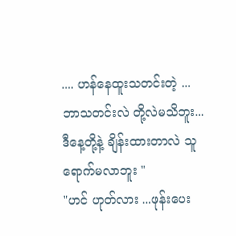.... ဟန်နေထူးသတင်းတဲ့ ... ဘာသတင်းလဲ တို့လဲမသိဘူး...ဒီနေ့တို့နဲ့ ချိန်းထားတာလဲ သူရောက်မလာဘူး "
"ဟင် ဟုတ်လား ...ဖုန်းပေး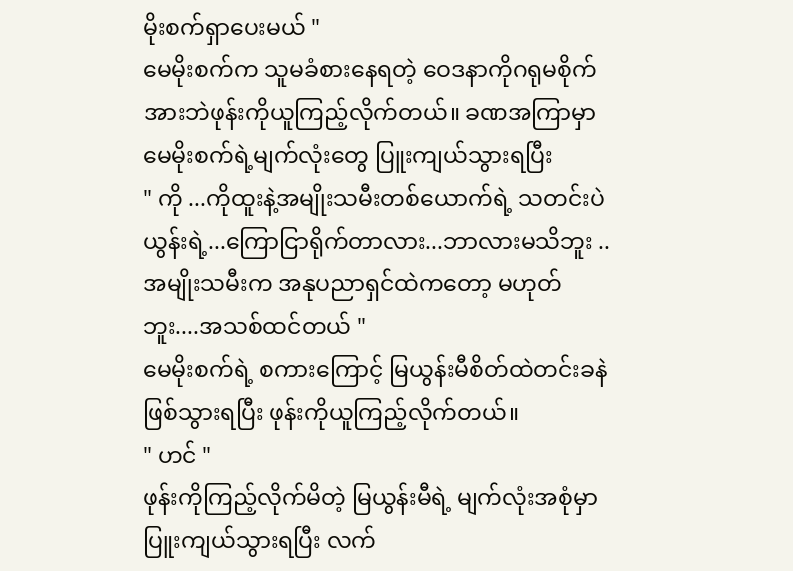မိုးစက်ရှာပေးမယ် "
မေမိုးစက်က သူမခံစားနေရတဲ့ ဝေဒနာကိုဂရုမစိုက်အားဘဲဖုန်းကိုယူကြည့်လိုက်တယ်။ ခဏအကြာမှာ မေမိုးစက်ရဲ့မျက်လုံးတွေ ပြူးကျယ်သွားရပြီး
" ကို ...ကိုထူးနဲ့အမျိုးသမီးတစ်ယောက်ရဲ့ သတင်းပဲယွန်းရဲ့...ကြောငြာရိုက်တာလား...ဘာလားမသိဘူး .. အမျိုးသမီးက အနုပညာရှင်ထဲကတော့ မဟုတ်ဘူး....အသစ်ထင်တယ် "
မေမိုးစက်ရဲ့ စကားကြောင့် မြယွန်းမီစိတ်ထဲတင်းခနဲဖြစ်သွားရပြီး ဖုန်းကိုယူကြည့်လိုက်တယ်။
" ဟင် "
ဖုန်းကိုကြည့်လိုက်မိတဲ့ မြယွန်းမီရဲ့ မျက်လုံးအစုံမှာ ပြူးကျယ်သွားရပြီး လက်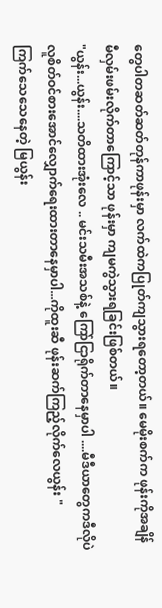တွေပါတဆတ်ဆတ်တုန်ကာဖုန်းမှာ လက်ထဲကပြုတ်ကျသွားရတော့တယ်။ မေမိုးစက်က ဖုန်းကိုအချိန်မီလှမ်းဖမ်းလိုက်တာကြောင့်သာ ဖုန်းမှာ ကျမကွဲသွားရခြင်းဖြစ်တယ်။
"ယွန်း...ယွန်း....သတိထားအုံးလေ .. မင်းသမီးအသစ်နဲ့ ကြော်ငြာရိုက်တာနေမှာပါ ....မီဒီယာတွေကဒီလိုပဲလူစိတ်ဝင်စားအောင်လျှောက်ရေးထားတာနေမှာပါ...ကိုထူးဆီ ဖုန်းဆက်ကြည့်လိုက်လေယွန်း "
ကြက်သေသေနေတဲ့ မြယွန်း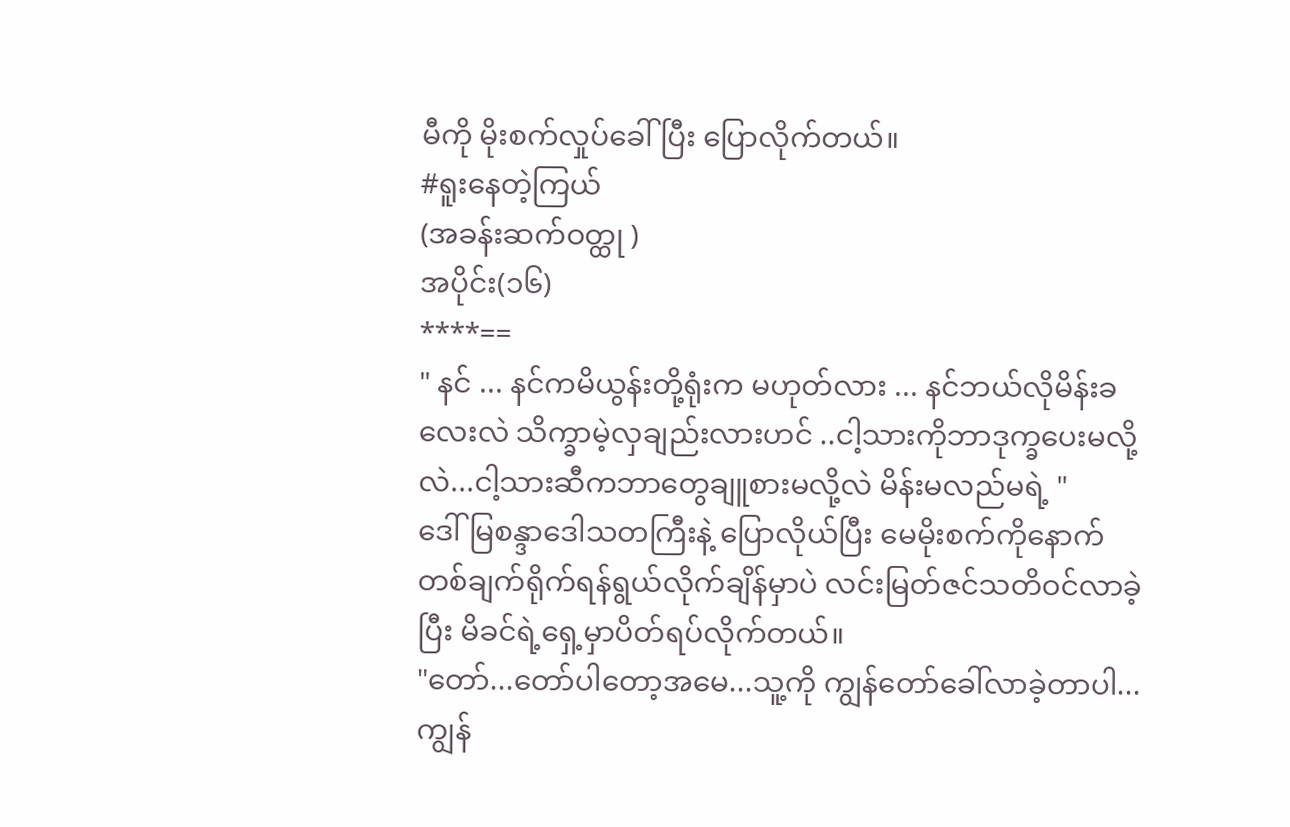မီကို မိုးစက်လှုပ်ခေါ်ပြီး ပြောလိုက်တယ်။
#ရူးနေတဲ့ကြယ်
(အခန်းဆက်ဝတ္ထု )
အပိုင်း(၁၆)
****==
" နင် ... နင်ကမိယွန်းတို့ရုံးက မဟုတ်လား ... နင်ဘယ်လိုမိန်းခလေးလဲ သိက္ခာမဲ့လှချည်းလားဟင် ..ငါ့သားကိုဘာဒုက္ခပေးမလို့လဲ...ငါ့သားဆီကဘာတွေချူစားမလို့လဲ မိန်းမလည်မရဲ့ "
ဒေါ်မြစန္ဒာဒေါသတကြီးနဲ့ ပြောလိုယ်ပြီး မေမိုးစက်ကိုနောက်တစ်ချက်ရိုက်ရန်ရွယ်လိုက်ချိန်မှာပဲ လင်းမြတ်ဇင်သတိဝင်လာခဲ့ပြီး မိခင်ရဲ့ရှေ့မှာပိတ်ရပ်လိုက်တယ်။
"တော်...တော်ပါတော့အမေ...သူ့ကို ကျွန်တော်ခေါ်လာခဲ့တာပါ...ကျွန်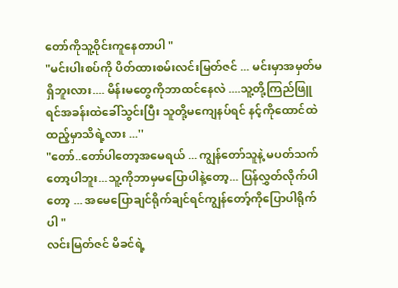တော်ကိုသူ့ဝိုင်းကူနေတာပါ "
"မင်းပါးစပ်ကို ပိတ်ထားစမ်းလင်းမြတ်ဇင် ... မင်းမှာအမှတ်မရှိဘူးလား.... မိန်းမတွေကိုဘာထင်နေလဲ ....သူ့တို့ကြည်ဖြူရင်အခန်းထဲခေါ်သွင်းပြီး သူတို့မကျေနပ်ရင် နင့်ကိုထောင်ထဲထည့်မှာသိရဲ့လား ...''
"တော်..တော်ပါတော့အမေရယ် ... ကျွန်တော်သူနဲ့ မပတ်သက်တော့ပါဘူး...သူ့ကိုဘာမှမပြောပါနဲ့တော့... ပြန်လွှတ်လိုက်ပါတော့ ... အမေပြောချင်ရိုက်ချင်ရင်ကျွန်တော့်ကိုပြောပါရိုက်ပါ "
လင်းမြတ်ဇင် မိခင်ရဲ့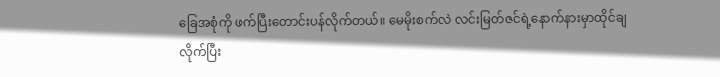ခြေအစုံကို ဖက်ပြီးတောင်းပန်လိုက်တယ်။ မေမိုးစက်လဲ လင်းမြတ်ဇင်ရဲ့နောက်နားမှာထိုင်ချလိုက်ပြီး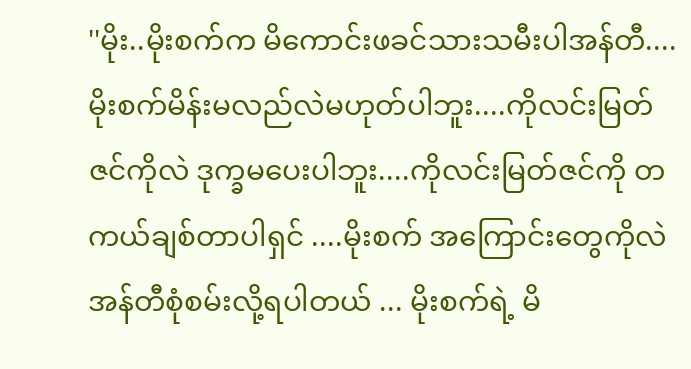''မိုး..မိုးစက်က မိကောင်းဖခင်သားသမီးပါအန်တီ....မိုးစက်မိန်းမလည်လဲမဟုတ်ပါဘူး....ကိုလင်းမြတ်ဇင်ကိုလဲ ဒုက္ခမပေးပါဘူး....ကိုလင်းမြတ်ဇင်ကို တကယ်ချစ်တာပါရှင် ....မိုးစက် အကြောင်းတွေကိုလဲအန်တီစုံစမ်းလို့ရပါတယ် ... မိုးစက်ရဲ့ မိ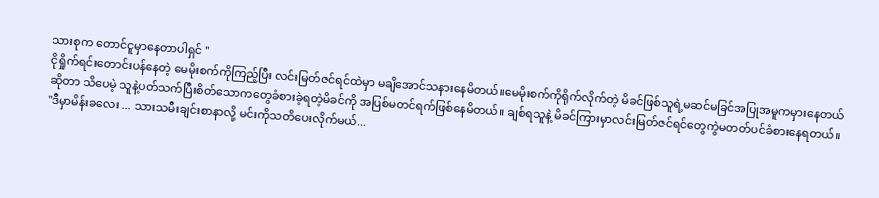သားစုက တောင်ငူမှာနေတာပါရှင် ''
ငိုရှိုက်ရင်းတောင်းပန်နေတဲ့ မေမိုးစက်ကိုကြည့်ပြီး လင်းမြတ်ဇင်ရင်ထဲမှာ မချိအောင်သနားနေမိတယ်။မေမိုးစက်ကိုရိုက်လိုက်တဲ့ မိခင်ဖြစ်သူရဲ့မဆင်မခြင်အပြုအမူကမှားနေတယ်ဆိုတာ သိပေမဲ့ သူနဲ့ပတ်သက်ပြီးစိတ်သောကတွေခံစားခဲ့ရတဲ့မိခင်ကို အပြစ်မတင်ရက်ဖြစ်နေမိတယ်။ ချစ်ရသူနဲ့ မိခင်ကြားမှာလင်းမြတ်ဇင်ရင်တွေကွဲမတတ်ပင်ခံစားနေရတယ်။
"ဒီမှာမိန်းခလေး ... သားသမီးချင်းစာနာလို့ မင်းကိုသတိပေးလိုက်မယ်...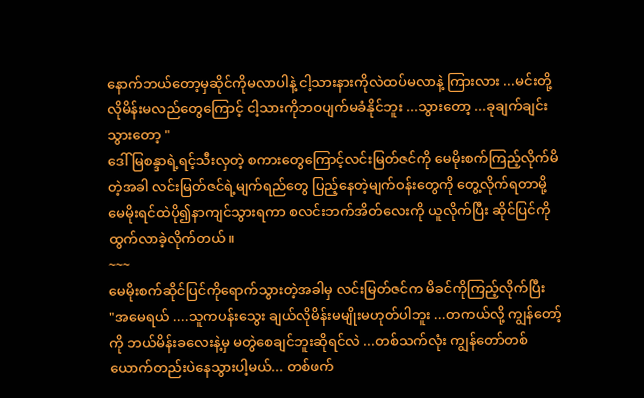နောက်ဘယ်တော့မှဆိုင်ကိုမလာပါနဲ့ ငါ့သားနားကိုလဲထပ်မလာနဲ့ ကြားလား ...မင်းတို့လိုမိန်းမလည်တွေကြောင့် ငါ့သားကိုဘဝပျက်မခံနိုင်ဘူး ...သွားတော့ ...ခုချက်ချင်းသွားတော့ "
ဒေါ်မြစန္ဒာရဲ့ရင့်သီးလှတဲ့ စကားတွေကြောင့်လင်းမြတ်ဇင်ကို မေမိုးစက်ကြည့်လိုက်မိတဲ့အခါ လင်းမြတ်ဇင်ရဲ့မျက်ရည်တွေ ပြည့်နေတဲ့မျက်ဝန်းတွေကို တွေ့လိုက်ရတာမို့ မေမိုးရင်ထဲပို၍နာကျင်သွားရကာ စလင်းဘက်အိတ်လေးကို ယူလိုက်ပြီး ဆိုင်ပြင်ကိုထွက်လာခဲ့လိုက်တယ်။
~~~
မေမိုးစက်ဆိုင်ပြင်ကိုရောက်သွားတဲ့အခါမှ လင်းမြတ်ဇင်က မိခင်ကိုကြည့်လိုက်ပြီး
"အမေရယ် ....သူကပန်းသွေး ချယ်လိုမိန်းမမျိုးမဟုတ်ပါဘူး ...တကယ်လို့ ကျွန်တော့်ကို ဘယ်မိန်းခလေးနဲ့မှ မတွဲစေချင်ဘူးဆိုရင်လဲ ...တစ်သက်လုံး ကျွန်တော်တစ်ယောက်တည်းပဲနေသွားပါ့မယ်... တစ်ဖက်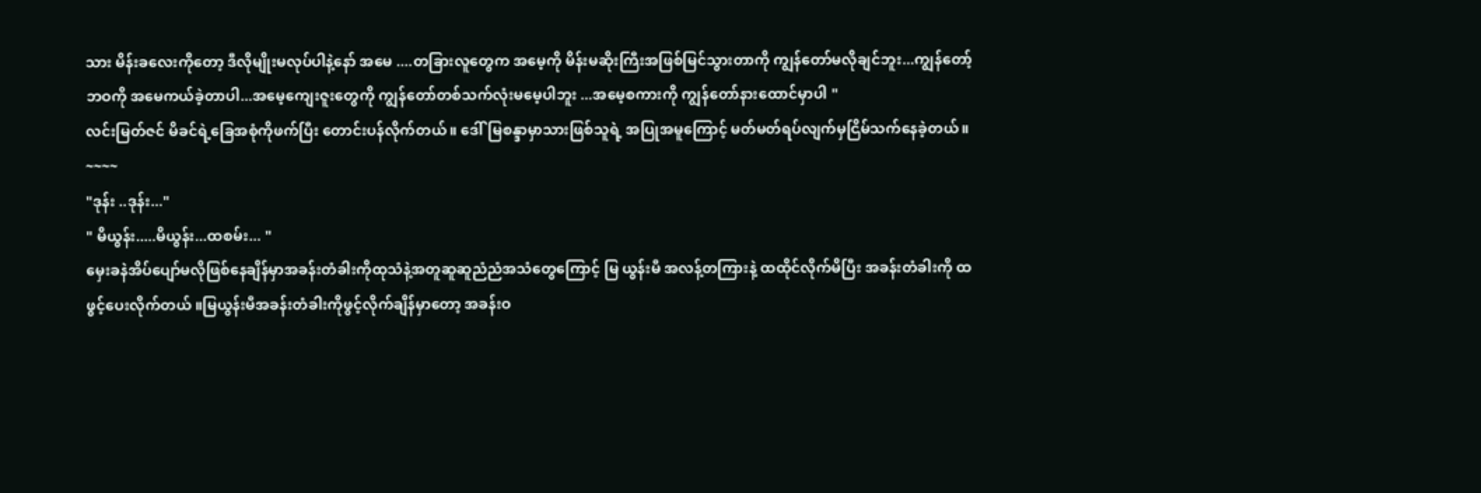သား မိန်းခလေးကိုတော့ ဒီလိုမျိုးမလုပ်ပါနဲ့နော် အမေ ....တခြားလူတွေက အမေ့ကို မိန်းမဆိုးကြီးအဖြစ်မြင်သွားတာကို ကျွန်တော်မလိုချင်ဘူး...ကျွန်တော့်ဘဝကို အမေကယ်ခဲ့တာပါ...အမေ့ကျေးဇူးတွေကို ကျွန်တော်တစ်သက်လုံးမမေ့ပါဘူး ...အမေ့စကားကို ကျွန်တော်နားထောင်မှာပါ "
လင်းမြတ်ဇင် မိခင်ရဲ့ခြေအစုံကိုဖက်ပြီး တောင်းပန်လိုက်တယ်။ ဒေါ်မြစန္ဒာမှာသားဖြစ်သူရဲ့ အပြုအမူကြောင့် မတ်မတ်ရပ်လျက်မှငြိမ်သက်နေခဲ့တယ်။
~~~~
"ဒုန်း ..ဒုန်း..."
" မိယွန်း.....မိယွန်း...ထစမ်း... "
မှေးခနဲအိပ်ပျော်မလိုဖြစ်နေချိန်မှာအခန်းတံခါးကိုထုသံနဲ့အတူဆူဆူညံညံအသံတွေကြောင့် မြ ယွန်းမီ အလန့်တကြားနဲ့ ထထိုင်လိုက်မိပြီး အခန်းတံခါးကို ထဖွင့်ပေးလိုက်တယ် ။မြယွန်းမီအခန်းတံခါးကိုဖွင့်လိုက်ချိန်မှာတော့ အခန်းဝ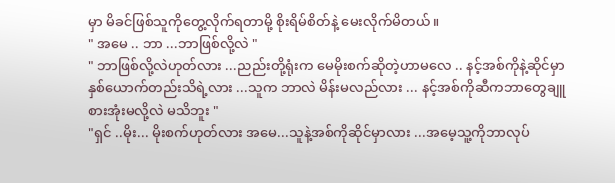မှာ မိခင်ဖြစ်သူကိုတွေ့လိုက်ရတာမို့ စိုးရိမ်စိတ်နဲ့ မေးလိုက်မိတယ်။
" အမေ .. ဘာ ...ဘာဖြစ်လို့လဲ "
" ဘာဖြစ်လို့လဲဟုတ်လား ...ညည်းတို့ရုံးက မေမိုးစက်ဆိုတဲ့ဟာမလေ .. နင့်အစ်ကိုနဲ့ဆိုင်မှာ နှစ်ယောက်တည်းသိရဲ့လား ...သူက ဘာလဲ မိန်းမလည်လား ... နင့်အစ်ကိုဆီကဘာတွေချူစားအုံးမလို့လဲ မသိဘူး "
"ရှင် ..မိုး... မိုးစက်ဟုတ်လား အမေ...သူနဲ့အစ်ကိုဆိုင်မှာလား ...အမေ့သူ့ကိုဘာလုပ်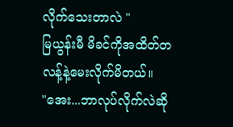လိုက်သေးတာလဲ "
မြယွန်းမီ မိခင်ကိုအထိတ်တလန့်နဲ့မေးလိုက်မိတယ်။
"အေး...ဘာလုပ်လိုက်လဲဆို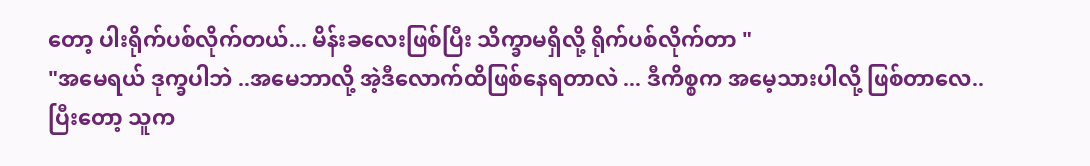တော့ ပါးရိုက်ပစ်လိုက်တယ်... မိန်းခလေးဖြစ်ပြီး သိက္ခာမရှိလို့ ရိုက်ပစ်လိုက်တာ "
"အမေရယ် ဒုက္ခပါဘဲ ..အမေဘာလို့ အဲ့ဒီလောက်ထိဖြစ်နေရတာလဲ ... ဒီကိစ္စက အမေ့သားပါလို့ ဖြစ်တာလေ..ပြီးတော့ သူက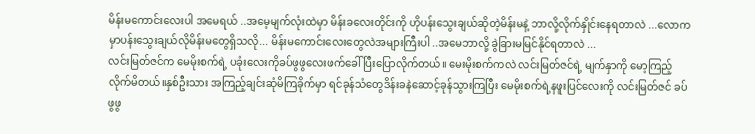မိန်းမကောင်းလေးပါ အမေရယ် ..အမေ့မျက်လုံးထဲမှာ မိန်းခလေးတိုင်းကို ဟိုပန်းသွေးချယ်ဆိုတဲ့မိန်းမနဲ့ ဘာလို့လိုက်နှိုင်းနေရတာလဲ ...လောကမှာပန်းသွေးချယ်လိုမိန်းမတွေရှိသလို... မိန်းမကောင်းလေးတွေလဲအများကြီးပါ ..အမေဘာလို့ ခွဲခြားမမြင်နိုင်ရတာလဲ ...
လင်းမြတ်ဇင်က မေမိုးစက်ရဲ့ ပခုံးလေးကိုခပ်ဖွဖွလေးဖက်ခေါ်ပြီးပြောလိုက်တယ်။ မေးမိုးစက်ကလဲ လင်းမြတ်ဇင်ရဲ့ မျက်နှာကို မော့ကြည့်လိုက်မိတယ်။နှစ်ဦးသား အကြည့်ချင်းဆုံမိကြခိုက်မှာ ရင်ခုန်သံတွေဒိန်းခနဲဆောင့်ခုန်သွားကြပြီး မေမိုးစက်ရဲ့နဖူးပြင်လေးကို လင်းမြတ်ဇင် ခပ်ဖွဖွ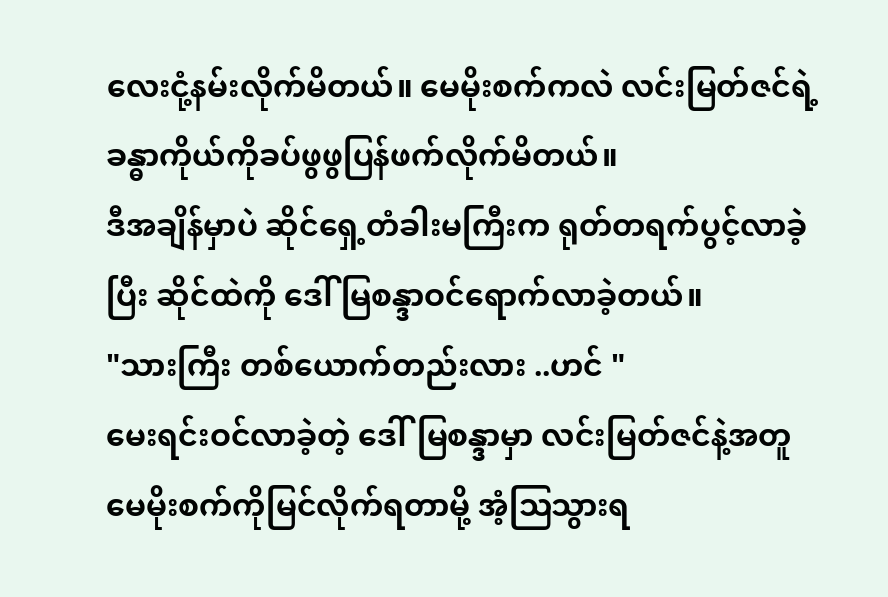လေးငုံ့နမ်းလိုက်မိတယ်။ မေမိုးစက်ကလဲ လင်းမြတ်ဇင်ရဲ့ ခန္ဓာကိုယ်ကိုခပ်ဖွဖွပြန်ဖက်လိုက်မိတယ်။
ဒီအချိန်မှာပဲ ဆိုင်ရှေ့တံခါးမကြီးက ရုတ်တရက်ပွင့်လာခဲ့ပြီး ဆိုင်ထဲကို ဒေါ် မြစန္ဒာဝင်ရောက်လာခဲ့တယ်။
"သားကြီး တစ်ယောက်တည်းလား ..ဟင် "
မေးရင်းဝင်လာခဲ့တဲ့ ဒေါ်မြစန္ဒာမှာ လင်းမြတ်ဇင်နဲ့အတူမေမိုးစက်ကိုမြင်လိုက်ရတာမို့ အံ့ဩသွားရ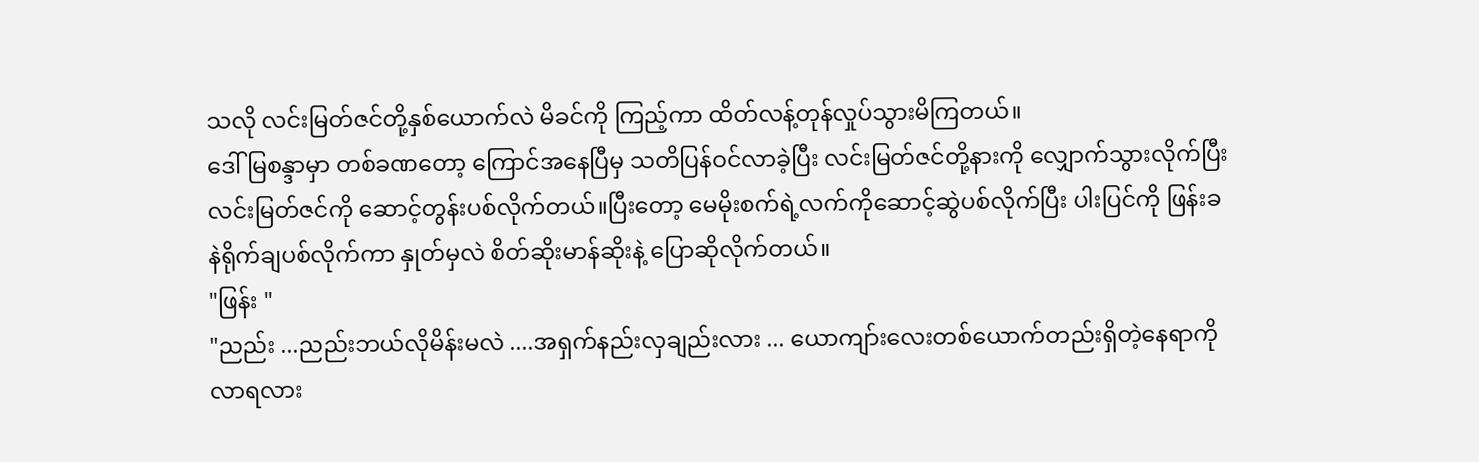သလို လင်းမြတ်ဇင်တို့နှစ်ယောက်လဲ မိခင်ကို ကြည့်ကာ ထိတ်လန့်တုန်လှုပ်သွားမိကြတယ်။
ဒေါ်မြစန္ဒာမှာ တစ်ခဏတော့ ကြောင်အနေပြီမှ သတိပြန်ဝင်လာခဲ့ပြီး လင်းမြတ်ဇင်တို့နားကို လျှောက်သွားလိုက်ပြီး လင်းမြတ်ဇင်ကို ဆောင့်တွန်းပစ်လိုက်တယ်။ပြီးတော့ မေမိုးစက်ရဲ့လက်ကိုဆောင့်ဆွဲပစ်လိုက်ပြီး ပါးပြင်ကို ဖြန်းခနဲရိုက်ချပစ်လိုက်ကာ နှုတ်မှလဲ စိတ်ဆိုးမာန်ဆိုးနဲ့ ပြောဆိုလိုက်တယ်။
"ဖြန်း "
"ညည်း ...ညည်းဘယ်လိုမိန်းမလဲ ....အရှက်နည်းလှချည်းလား ... ယောကျာ်းလေးတစ်ယောက်တည်းရှိတဲ့နေရာကို လာရလား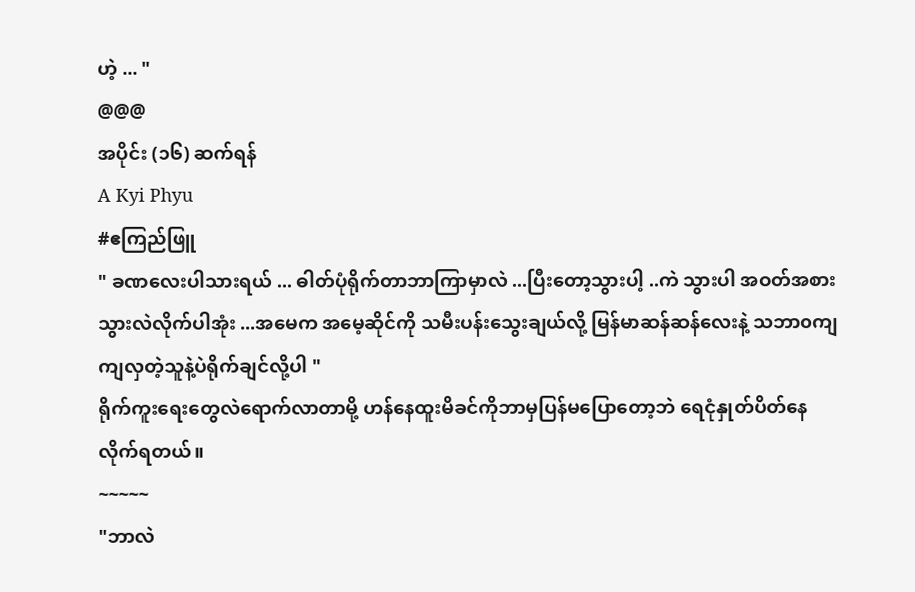ဟဲ့ ... "
@@@
အပိုင်း (၁၆) ဆက်ရန်
A Kyi Phyu
#ဧကြည်ဖြူ
" ခဏလေးပါသားရယ် ... ဓါတ်ပုံရိုက်တာဘာကြာမှာလဲ ...ပြီးတော့သွားပါ့ ..ကဲ သွားပါ အဝတ်အစား သွားလဲလိုက်ပါအုံး ...အမေက အမေ့ဆိုင်ကို သမီးပန်းသွေးချယ်လို့ မြန်မာဆန်ဆန်လေးနဲ့ သဘာ၀ကျကျလှတဲ့သူနဲ့ပဲရိုက်ချင်လို့ပါ "
ရိုက်ကူးရေးတွေလဲရောက်လာတာမို့ ဟန်နေထူးမိခင်ကိုဘာမှပြန်မပြောတော့ဘဲ ရေငုံနှုတ်ပိတ်နေလိုက်ရတယ်။
~~~~~
"ဘာလဲ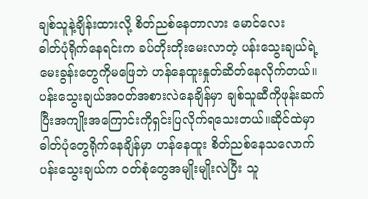ချစ်သူနဲ့ချိန်းထားလို့ စိတ်ညစ်နေတာလား မောင်လေး
ဓါတ်ပုံရိုက်နေရင်းက ခပ်တိုးတိုးမေးလာတဲ့ ပန်းသွေးချယ်ရဲ့မေးခွန်းတွေကိုမဖြေဘဲ ဟန်နေထူးနှုတ်ဆိတ်နေလိုက်တယ်။ပန်းသွေးချယ်အဝတ်အစားလဲနေချိန်မှာ ချစ်သူဆီကိုဖုန်းဆက်ပြီးအကျိုးအကြောင်းကိုရှင်းပြလိုက်ရသေးတယ်။ဆိုင်ထဲမှာဓါတ်ပုံတွေရိုက်နေချိန်မှာ ဟန်နေထူး စိတ်ညစ်နေသလောက် ပန်းသွေးချယ်က ဝတ်စုံတွေအမျိုးမျိုးလဲပြီး သူ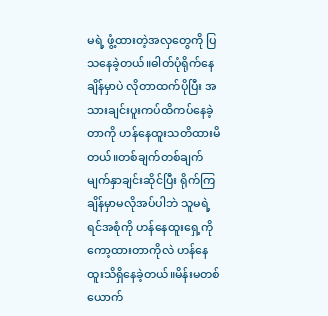မရဲ့ ဖွံ့ထားတဲ့အလှတွေကို ပြသနေခဲ့တယ်။ဓါတ်ပုံရိုက်နေချိန်မှာပဲ လိုတာထက်ပိုပြီး အသားချင်းပူးကပ်ထိကပ်နေခဲ့တာကို ဟန်နေထူးသတိထားမိတယ်။တစ်ချက်တစ်ချက် မျက်နှာချင်းဆိုင်ပြီး ရိုက်ကြချိန်မှာမလိုအပ်ပါဘဲ သူမရဲ့ရင်အစုံကို ဟန်နေထူးရှေ့ကိုကော့ထားတာကိုလဲ ဟန်နေထူးသိရှိနေခဲ့တယ်။မိန်းမတစ်ယောက်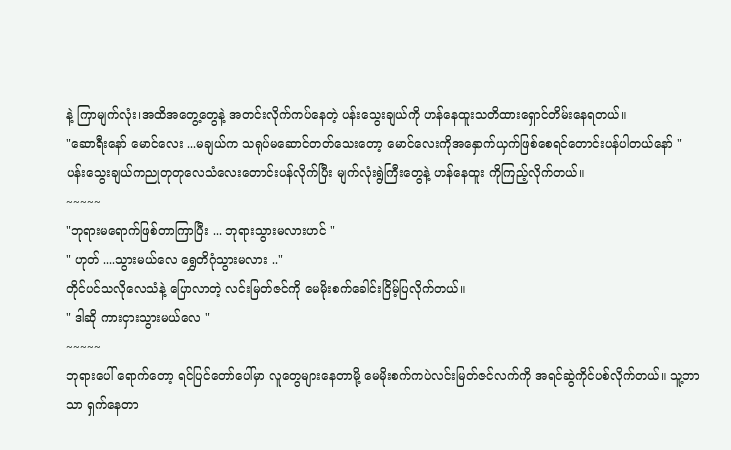နဲ့ ကြာမျက်လုံး၊အထိအတွေ့တွေနဲ့ အတင်းလိုက်ကပ်နေတဲ့ ပန်းသွေးချယ်ကို ဟန်နေထူးသတိထားရှောင်တိမ်းနေရတယ်။
"ဆောရီးနော် မောင်လေး ...မချယ်က သရုပ်မဆောင်တတ်သေးတော့ မောင်လေးကိုအနှောက်ယှက်ဖြစ်စေရင်တောင်းပန်ပါတယ်နော် "
ပန်းသွေးချယ်ကညုတုတုလေသံလေးတောင်းပန်လိုက်ပြီး မျက်လုံးရွဲကြီးတွေနဲ့ ဟန်နေထူး ကိုကြည့်လိုက်တယ်။
~~~~~
"ဘုရားမရောက်ဖြစ်တာကြာပြီး ... ဘုရားသွားမလားဟင် "
" ဟုတ် ....သွားမယ်လေ ရွှေတိဂုံသွားမလား .."
တိုင်ပင်သလိုလေသံနဲ့ ပြောလာတဲ့ လင်းမြတ်ဇင်ကို မေမိုးစက်ခေါင်းငြိမ့်ပြလိုက်တယ်။
" ဒါဆို ကားငှားသွားမယ်လေ "
~~~~~
ဘုရားပေါ် ရောက်တော့ ရင်ပြင်တော်ပေါ်မှာ လူတွေများနေတာမို့ မေမိုးစက်ကပဲလင်းမြတ်ဇင်လက်ကို အရင်ဆွဲကိုင်ပစ်လိုက်တယ်။ သူ့ဘာသာ ရှက်နေတာ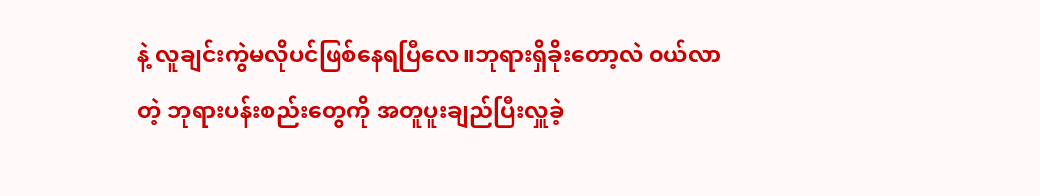နဲ့ လူချင်းကွဲမလိုပင်ဖြစ်နေရပြီလေ။ဘုရားရှိခိုးတော့လဲ ၀ယ်လာတဲ့ ဘုရားပန်းစည်းတွေကို အတူပူးချည်ပြီးလှူခဲ့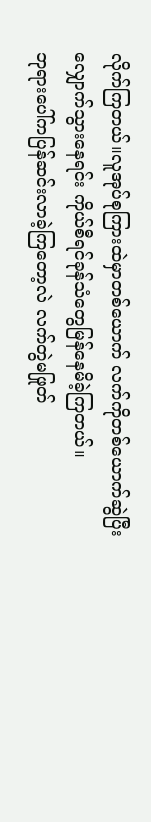လိုက်ကြတယ်။လူအုပ်စုကြားထဲမှာတစ်ယောက် လက်ကိုတစ်ယောက်ဆွဲပြီး လျှောက်သွားနေရင်း ကိုယ်စီရင်ခုန်သံတွေမြန်နေမိခဲ့ကြတယ်။
ဘုရားပေါ်ကပြန်ဆင်းလာခဲ့ကြတော့လဲ လက်တွဲမဖြုတ်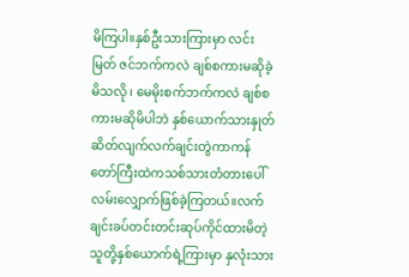မိကြပါ။နှစ်ဦးသားကြားမှာ လင်းမြတ် ဇင်ဘက်ကလဲ ချစ်စကားမဆိုခဲ့မိသလို ၊ မေမိုးစက်ဘက်ကလဲ ချစ်စကားမဆိုမိပါဘဲ နှစ်ယောက်သားနှုတ်ဆိတ်လျက်လက်ချင်းတွဲကာကန်တော်ကြီးထဲကသစ်သားတံတားပေါ် လမ်းလျှောက်ဖြစ်ခဲ့ကြတယ်။လက်ချင်းခပ်တင်းတင်းဆုပ်ကိုင်ထားမိတဲ့သူတို့နှစ်ယောက်ရဲ့ကြားမှာ နှလုံးသား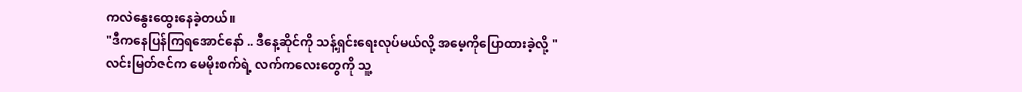ကလဲနွေးထွေးနေခဲ့တယ်။
"ဒီကနေပြန်ကြရအောင်နော် .. ဒီနေ့ဆိုင်ကို သန့်ရှင်းရေးလုပ်မယ်လို့ အမေ့ကိုပြောထားခဲ့လို့ "
လင်းမြတ်ဇင်က မေမိုးစက်ရဲ့ လက်ကလေးတွေကို သူ့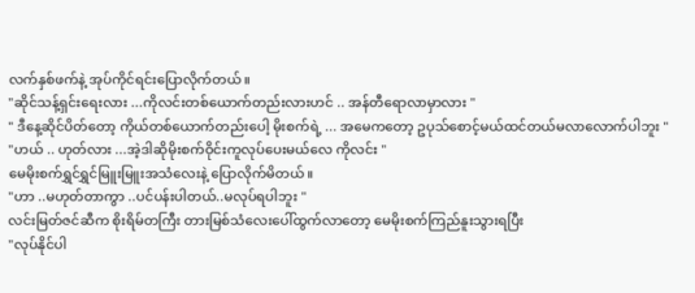လက်နှစ်ဖက်နဲ့ အုပ်ကိုင်ရင်းပြောလိုက်တယ်။
"ဆိုင်သန့်ရှင်းရေးလား ...ကိုလင်းတစ်ယောက်တည်းလားဟင် .. အန်တီရောလာမှာလား "
" ဒီနေ့ဆိုင်ပိတ်တော့ ကိုယ်တစ်ယောက်တည်းပေါ့ မိုးစက်ရဲ့ ... အမေကတော့ ဥပုသ်စောင့်မယ်ထင်တယ်မလာလောက်ပါဘူး "
"ဟယ် .. ဟုတ်လား ...အဲ့ဒါဆိုမိုးစက်ဝိုင်းကူလုပ်ပေးမယ်လေ ကိုလင်း "
မေမိုးစက်ရွှင်ရွှင်မြူးမြူးအသံလေးနဲ့ ပြောလိုက်မိတယ်။
"ဟာ ..မဟုတ်တာကွာ ..ပင်ပန်းပါတယ်..မလုပ်ရပါဘူး "
လင်းမြတ်ဇင်ဆီက စိုးရိမ်တကြီး တားမြစ်သံလေးပေါ်ထွက်လာတော့ မေမိုးစက်ကြည်နူးသွားရပြီး
"လုပ်နိုင်ပါ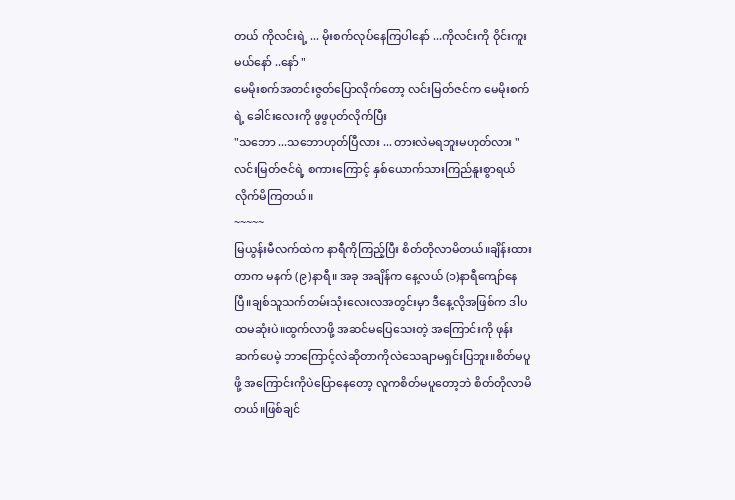တယ် ကိုလင်းရဲ့ ... မိုးစက်လုပ်နေကြပါနော် ...ကိုလင်းကို ဝိုင်းကူးမယ်နော် ..နော် "
မေမိုးစက်အတင်းဇွတ်ပြောလိုက်တော့ လင်းမြတ်ဇင်က မေမိုးစက်ရဲ့ ခေါင်းလေးကို ဖွဖွပုတ်လိုက်ပြီး
"သဘော ...သဘောဟုတ်ပြီလား ... တားလဲမရဘူးမဟုတ်လား "
လင်းမြတ်ဇင်ရဲ့ စကားကြောင့် နှစ်ယောက်သားကြည်နူးစွာရယ်လိုက်မိကြတယ်။
~~~~~
မြယွန်းမီလက်ထဲက နာရီကိုကြည့်ပြီး စိတ်တိုလာမိတယ်။ချိန်းထားတာက မနက် (၉)နာရီ။ အခု အချိန်က နေ့လယ် (၁)နာရီကျော်နေပြီ။ချစ်သူသက်တမ်းသုံးလေးလအတွင်းမှာ ဒီနေ့လိုအဖြစ်က ဒါပထမဆုံးပဲ။ထွက်လာဖို့ အဆင်မပြေသေးတဲ့ အကြောင်းကို ဖုန်းဆက်ပေမဲ့ ဘာကြောင့်လဲဆိုတာကိုလဲသေချာမရှင်းပြဘူး။စိတ်မပူဖို့ အကြောင်းကိုပဲပြောနေတော့ လူကစိတ်မပူတော့ဘဲ စိတ်တိုလာမိတယ်။ဖြစ်ချင်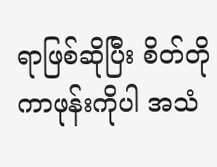ရာဖြစ်ဆိုပြီး စိတ်တိုကာဖုန်းကိုပါ အသံ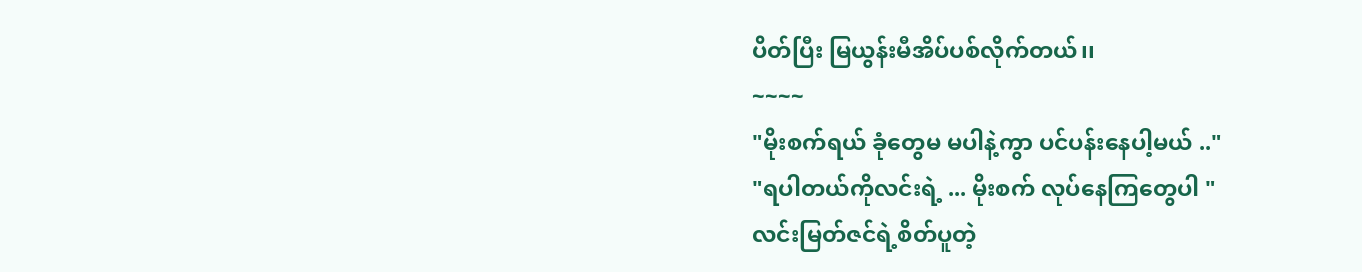ပိတ်ပြီး မြယွန်းမီအိပ်ပစ်လိုက်တယ်၊၊
~~~~
"မိုးစက်ရယ် ခုံတွေမ မပါနဲ့ကွာ ပင်ပန်းနေပါ့မယ် .."
"ရပါတယ်ကိုလင်းရဲ့ ... မိုးစက် လုပ်နေကြတွေပါ "
လင်းမြတ်ဇင်ရဲ့စိတ်ပူတဲ့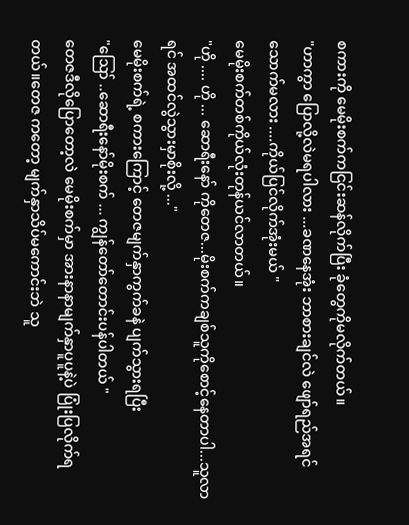စကားကို မေမိုးစက်ကငြင်းဆန်လိုက်ပြီး ခုံတွေကိုမလိုက်တယ်။
"ဟာကွာ ပြောလို့လဲမရပါလား ...ခဏနေအုံး ဘာစားချင်လဲ ဖျော်ရည်အရင်သောက်မလား ....ကိုယ်ပြင်လိုက်အုံးမယ် "
မေမိုးစက်တစ်ကိုယ်လုံးတုန်ယင်လာတယ်။
"ဟို .... ဟို ... ဆောရီးနော် ကိုတေဇ...မိုးစက်ကချစ်သူကိုစောင့်နေတာပါ...သူလာရင် အထင်လွဲသွားမှာစိုးလို့ ..."
မေမိုးစက်ရဲ့ စကားကြောင့် တေဇမျက်နှာကွက်ခနဲ ပျက်သွားရပြီး
"ဪ ..ဆောရီးနော်မိုးစက် ... ကျွန်တော်တောင်းပန်ပါတယ် "
တေဇဒီလိုပြောတော့လဲ မေမိုးစက်မှာ အားနာနာမျက်နှာပူပူနဲ့ပဲ ပြုံးပြလိုက်ရတယ်။တေဇ ကတော့ မျက်နှာသိပ်မကောင်းဘဲ သူ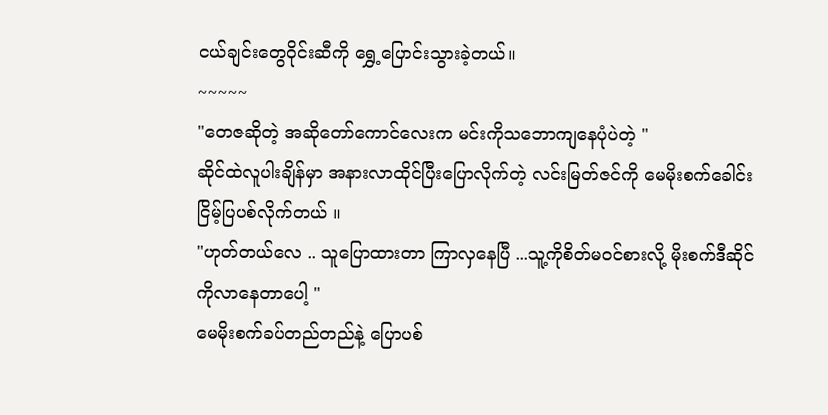ငယ်ချင်းတွေဝိုင်းဆီကို ရွှေ့ပြောင်းသွားခဲ့တယ်။
~~~~~
"တေဇဆိုတဲ့ အဆိုတော်ကောင်လေးက မင်းကိုသဘောကျနေပုံပဲတဲ့ "
ဆိုင်ထဲလူပါးချိန်မှာ အနားလာထိုင်ပြီးပြောလိုက်တဲ့ လင်းမြတ်ဇင်ကို မေမိုးစက်ခေါင်းငြိမ့်ပြပစ်လိုက်တယ် ။
"ဟုတ်တယ်လေ .. သူပြောထားတာ ကြာလှနေပြီ ...သူ့ကိုစိတ်မဝင်စားလို့ မိုးစက်ဒီဆိုင်ကိုလာနေတာပေါ့ "
မေမိုးစက်ခပ်တည်တည်နဲ့ ပြောပစ်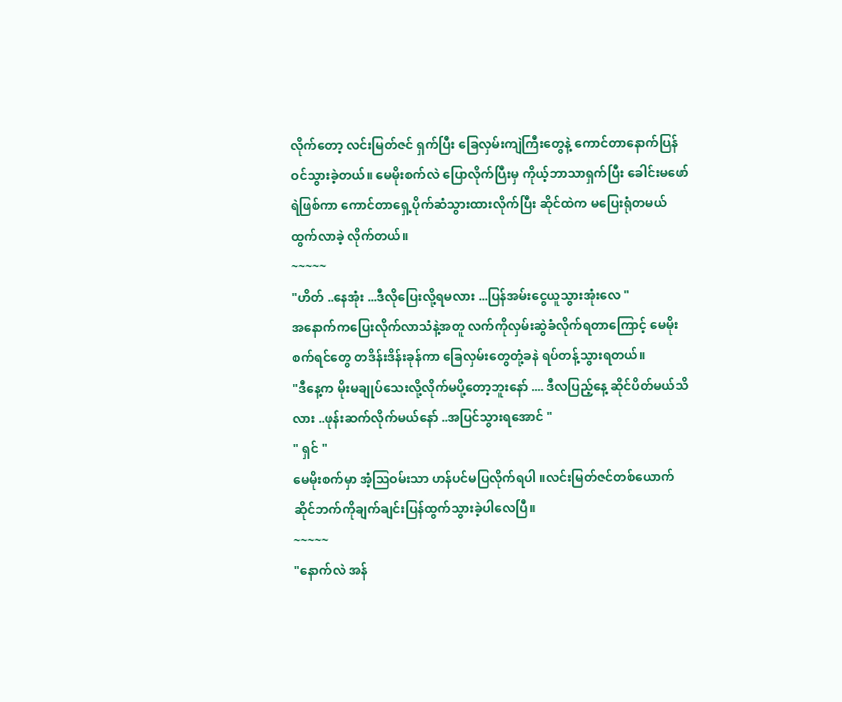လိုက်တော့ လင်းမြတ်ဇင် ရှက်ပြီး ခြေလှမ်းကျဲကြီးတွေနဲ့ ကောင်တာနောက်ပြန်ဝင်သွားခဲ့တယ်။ မေမိုးစက်လဲ ပြောလိုက်ပြီးမှ ကိုယ့်ဘာသာရှက်ပြီး ခေါင်းမဖော်ရဲဖြစ်ကာ ကောင်တာရှေ့ပိုက်ဆံသွားထားလိုက်ပြီး ဆိုင်ထဲက မပြေးရုံတမယ် ထွက်လာခဲ့ လိုက်တယ်။
~~~~~
"ဟိတ် ..နေအုံး ...ဒီလိုပြေးလို့ရမလား ...ပြန်အမ်းငွေယူသွားအုံးလေ "
အနောက်ကပြေးလိုက်လာသံနဲ့အတူ လက်ကိုလှမ်းဆွဲခံလိုက်ရတာကြောင့် မေမိုးစက်ရင်တွေ တဒိန်းဒိန်းခုန်ကာ ခြေလှမ်းတွေတုံ့ခနဲ ရပ်တန့်သွားရတယ်။
"ဒီနေ့က မိုးမချုပ်သေးလို့လိုက်မပို့တော့ဘူးနော် .... ဒီလပြည့်နေ့ ဆိုင်ပိတ်မယ်သိလား ..ဖုန်းဆက်လိုက်မယ်နော် ..အပြင်သွားရအောင် "
" ရှင် "
မေမိုးစက်မှာ အံ့ဩဝမ်းသာ ဟန်ပင်မပြလိုက်ရပါ ။လင်းမြတ်ဇင်တစ်ယောက် ဆိုင်ဘက်ကိုချက်ချင်းပြန်ထွက်သွားခဲ့ပါလေပြီ။
~~~~~
"နောက်လဲ အန်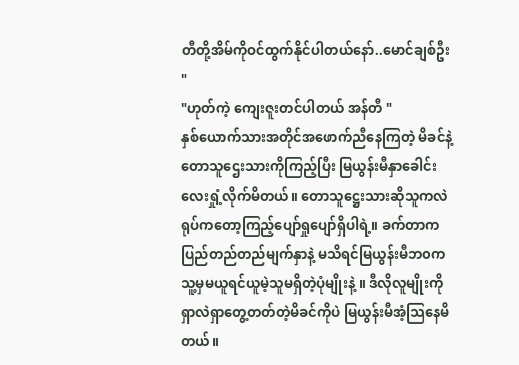တီတို့အိမ်ကိုဝင်ထွက်နိုင်ပါတယ်နော်..မောင်ချစ်ဦး "
"ဟုတ်ကဲ့ ကျေးဇူးတင်ပါတယ် အန်တီ "
နှစ်ယောက်သားအတိုင်အဖောက်ညီနေကြတဲ့ မိခင်နဲ့တောသူဌေးသားကိုကြည့်ပြီး မြယွန်းမီနှာခေါင်းလေးရှုံ့လိုက်မိတယ်။ တောသူဋ္ဌေးသားဆိုသူကလဲ ရုပ်ကတော့ကြည့်ပျော်ရှုပျော်ရှိပါရဲ့။ ခက်တာက ပြည်တည်တည်မျက်နှာနဲ့ မသိရင်မြယွန်းမီဘ၀က သူ့မှမယူရင်ယူမဲ့သူမရှိတဲ့ပုံမျိုးနဲ့ ။ ဒီလိုလူမျိုးကို ရှာလဲရှာတွေ့တတ်တဲ့မိခင်ကိုပဲ မြယွန်းမီအံ့သြနေမိတယ်။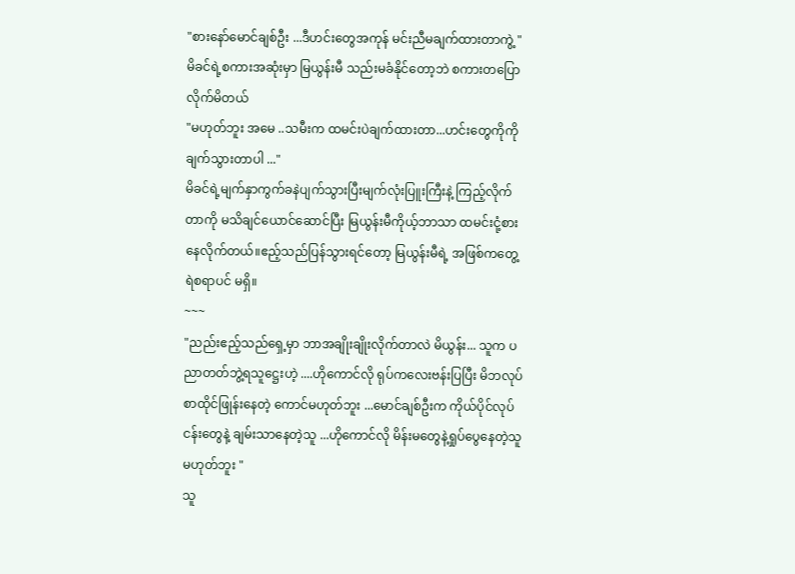"စားနော်မောင်ချစ်ဦး ...ဒီဟင်းတွေအကုန် မင်းညီမချက်ထားတာကွဲ့ "
မိခင်ရဲ့စကားအဆုံးမှာ မြယွန်းမီ သည်းမခံနိုင်တော့ဘဲ စကားတပြောလိုက်မိတယ်
"မဟုတ်ဘူး အမေ ..သမီးက ထမင်းပဲချက်ထားတာ...ဟင်းတွေကိုကိုချက်သွားတာပါ ..."
မိခင်ရဲ့မျက်နှာကွက်ခနဲပျက်သွားပြီးမျက်လုံးပြူးကြီးနဲ့ ကြည့်လိုက်တာကို မသိချင်ယောင်ဆောင်ပြီး မြယွန်းမီကိုယ့်ဘာသာ ထမင်းငုံ့စားနေလိုက်တယ်။ဧည့်သည်ပြန်သွားရင်တော့ မြယွန်းမီရဲ့ အဖြစ်ကတွေ့ရဲစရာပင် မရှိ။
~~~
"ညည်းဧည့်သည်ရှေ့မှာ ဘာအချိုးချိုးလိုက်တာလဲ မိယွန်း... သူက ပညာတတ်ဘွဲ့ရသူဋ္ဌေးဟဲ့ ....ဟိုကောင်လို ရုပ်ကလေးဗန်းပြပြီး မိဘလုပ်စာထိုင်ဖြုန်းနေတဲ့ ကောင်မဟုတ်ဘူး ...မောင်ချစ်ဦးက ကိုယ်ပိုင်လုပ်ငန်းတွေနဲ့ ချမ်းသာနေတဲ့သူ ...ဟိုကောင်လို မိန်းမတွေနဲ့ရှုပ်ပွေနေတဲ့သူ မဟုတ်ဘူး "
သူ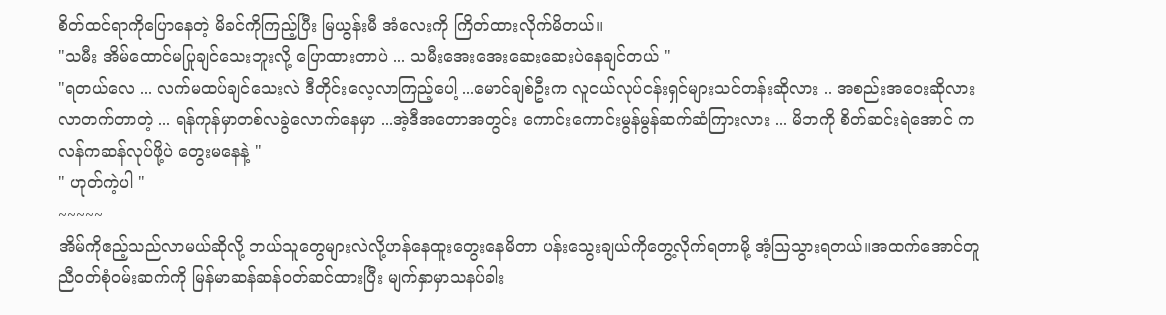စိတ်ထင်ရာကိုပြောနေတဲ့ မိခင်ကိုကြည့်ပြီး မြယွန်းမီ အံလေးကို ကြိတ်ထားလိုက်မိတယ်။
"သမီး အိမ်ထောင်မပြုချင်သေးဘူးလို့ ပြောထားတာပဲ ... သမီးအေးအေးဆေးဆေးပဲနေချင်တယ် "
"ရတယ်လေ ... လက်မထပ်ချင်သေးလဲ ဒီတိုင်းလေ့လာကြည့်ပေါ့ ...မောင်ချစ်ဦးက လူငယ်လုပ်ငန်းရှင်များသင်တန်းဆိုလား .. အစည်းအဝေးဆိုလားလာတက်တာတဲ့ ... ရန်ကုန်မှာတစ်လခွဲလောက်နေမှာ ...အဲ့ဒီအတောအတွင်း ကောင်းကောင်းမွန်မွန်ဆက်ဆံကြားလား ... မိဘကို စိတ်ဆင်းရဲအောင် ကလန်ကဆန်လုပ်ဖို့ပဲ တွေးမနေနဲ့ "
" ဟုတ်ကဲ့ပါ "
~~~~~
အိမ်ကိုဧည့်သည်လာမယ်ဆိုလို့ ဘယ်သူတွေများလဲလို့ဟန်နေထူးတွေးနေမိတာ ပန်းသွေးချယ်ကိုတွေ့လိုက်ရတာမို့ အံ့ဩသွားရတယ်။အထက်အောင်တူညီဝတ်စုံ၀မ်းဆက်ကို မြန်မာဆန်ဆန်ဝတ်ဆင်ထားပြီး မျက်နှာမှာသနပ်ခါး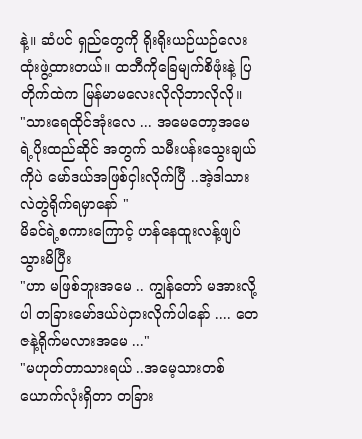နဲ့။ ဆံပင် ရှည်တွေကို ရိုးရိုးယဉ်ယဉ်လေးထုံးဖွဲ့ထားတယ်။ ထဘီကိုခြေမျက်စိဖုံးနဲ့ ပြတိုက်ထဲက မြန်မာမလေးလိုလိုဘာလိုလို။
"သားရေထိုင်အုံးလေ ... အမေတော့အမေရဲ့ပိုးထည်ဆိုင် အတွက် သမီးပန်းသွေးချယ်ကိုပဲ မော်ဒယ်အဖြစ်ငှါးလိုက်ပြီ ..အဲ့ဒါသားလဲတွဲရိုက်ရမှာနော် "
မိခင်ရဲ့စကားကြောင့် ဟန်နေထူးလန့်ဖျပ်သွားမိပြီး
"ဟာ မဖြစ်ဘူးအမေ .. ကျွန်တော် မအားလို့ပါ တခြားမော်ဒယ်ပဲငှားလိုက်ပါနော် .... တေဇနဲ့ရိုက်မလားအမေ ..."
"မဟုတ်တာသားရယ် ..အမေ့သားတစ်ယောက်လုံးရှိတာ တခြား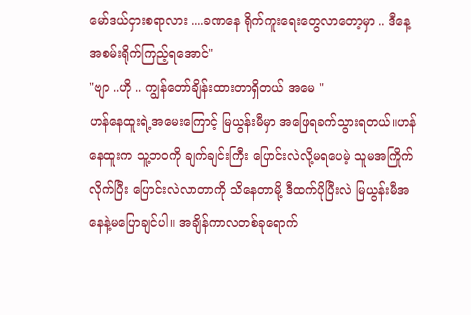မော်ဒယ်ငှားစရာလား ....ခဏနေ ရိုက်ကူးရေးတွေလာတော့မှာ .. ဒီနေ့ အစမ်းရိုက်ကြည့်ရအောင်"
"ဗျာ ..ဟို .. ကျွန်တော်ချိန်းထားတာရှိတယ် အမေ "
ဟန်နေထူးရဲ့အမေးကြောင့် မြယွန်းမီမှာ အဖြေရခက်သွားရတယ်။ဟန်နေထူးက သူ့ဘ၀ကို ချက်ချင်းကြီး ပြောင်းလဲလို့မရပေမဲ့ သူမအကြိုက်လိုက်ပြီး ပြောင်းလဲလာတာကို သိနေတာမို့ ဒီထက်ပိုပြီးလဲ မြယွန်းမီအနေနဲ့မပြောချင်ပါ။ အချိန်ကာလတစ်ခုရောက်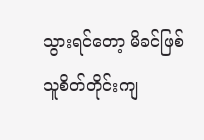သွားရင်တော့ မိခင်ဖြစ်သူစိတ်တိုင်းကျ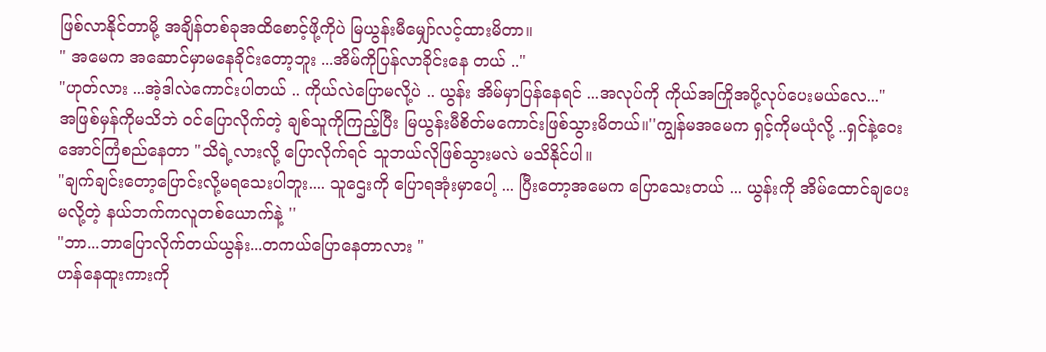ဖြစ်လာနိုင်တာမို့ အချိန်တစ်ခုအထိစောင့်ဖို့ကိုပဲ မြယွန်းမီမျှော်လင့်ထားမိတာ။
" အမေက အဆောင်မှာမနေခိုင်းတော့ဘူး ...အိမ်ကိုပြန်လာခိုင်းနေ တယ် .."
"ဟုတ်လား ...အဲ့ဒါလဲကောင်းပါတယ် .. ကိုယ်လဲပြောမလို့ပဲ .. ယွန်း အိမ်မှာပြန်နေရင် ...အလုပ်ကို ကိုယ်အကြိုအပို့လုပ်ပေးမယ်လေ..."
အဖြစ်မှန်ကိုမသိဘဲ ၀င်ပြောလိုက်တဲ့ ချစ်သူကိုကြည့်ပြီး မြယွန်းမီစိတ်မကောင်းဖြစ်သွားမိတယ်။''ကျွန်မအမေက ရှင့်ကိုမယုံလို့ ..ရှင်နဲ့ဝေးအောင်ကြံစည်နေတာ "သိရဲ့လားလို့ ပြောလိုက်ရင် သူဘယ်လိုဖြစ်သွားမလဲ မသိနိုင်ပါ။
"ချက်ချင်းတော့ပြောင်းလို့မရသေးပါဘူး.... သူဌေးကို ပြောရအုံးမှာပေါ့ ... ပြီးတော့အမေက ပြောသေးတယ် ... ယွန်းကို အိမ်ထောင်ချပေးမလို့တဲ့ နယ်ဘက်ကလူတစ်ယောက်နဲ့ ''
"ဘာ...ဘာပြောလိုက်တယ်ယွန်း...တကယ်ပြောနေတာလား "
ဟန်နေထူးကားကို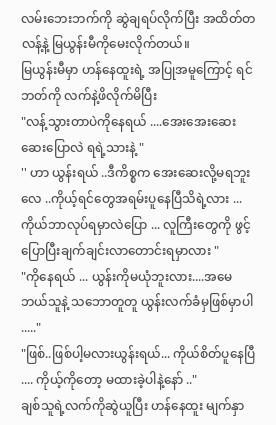လမ်းဘေးဘက်ကို ဆွဲချရပ်လိုက်ပြီး အထိတ်တလန့်နဲ့ မြယွန်းမီကိုမေးလိုက်တယ်။
မြယွန်းမီမှာ ဟန်နေထူးရဲ့ အပြုအမူကြောင့် ရင်ဘတ်ကို လက်နဲ့ဖိလိုက်မိပြီး
"လန့်သွားတာပဲကိုနေရယ် ....အေးအေးဆေးဆေးပြောလဲ ရရဲ့သားနဲ့ "
'' ဟာ ယွန်းရယ် ..ဒီကိစ္စက အေးဆေးလို့မရဘူးလေ ..ကိုယ့်ရင်တွေအရမ်းပူနေပြီသိရဲ့လား ... ကိုယ်ဘာလုပ်ရမှာလဲပြော ... လူကြီးတွေကို ဖွင့်ပြောပြီးချက်ချင်းလာတောင်းရမှာလား "
"ကိုနေရယ် ... ယွန်းကိုမယုံဘူးလား....အမေဘယ်သူနဲ့ သဘောတူတူ ယွန်းလက်ခံမှဖြစ်မှာပါ ....."
"ဖြစ်..ဖြစ်ပါ့မလားယွန်းရယ်... ကိုယ်စိတ်ပူနေပြီ .... ကိုယ့်ကိုတော့ မထားခဲ့ပါနဲ့နော် .."
ချစ်သူရဲ့လက်ကိုဆွဲယူပြီး ဟန်နေထူး မျက်နှာ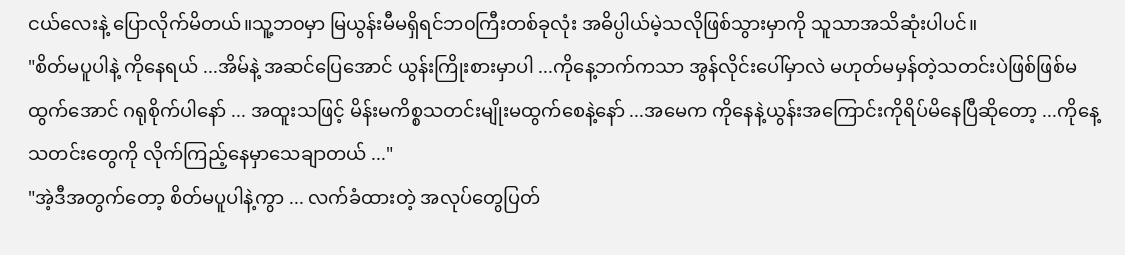ငယ်လေးနဲ့ ပြောလိုက်မိတယ်။သူ့ဘ၀မှာ မြယွန်းမီမရှိရင်ဘ၀ကြီးတစ်ခုလုံး အဓိပ္ပါယ်မဲ့သလိုဖြစ်သွားမှာကို သူသာအသိဆုံးပါပင်။
"စိတ်မပူပါနဲ့ ကိုနေရယ် ...အိမ်နဲ့ အဆင်ပြေအောင် ယွန်းကြိုးစားမှာပါ ...ကိုနေ့ဘက်ကသာ အွန်လိုင်းပေါ်မှာလဲ မဟုတ်မမှန်တဲ့သတင်းပဲဖြစ်ဖြစ်မထွက်အောင် ဂရုစိုက်ပါနော် ... အထူးသဖြင့် မိန်းမကိစ္စသတင်းမျိုးမထွက်စေနဲ့နော် ...အမေက ကိုနေနဲ့ယွန်းအကြောင်းကိုရိပ်မိနေပြီဆိုတော့ ...ကိုနေ့သတင်းတွေကို လိုက်ကြည့်နေမှာသေချာတယ် ..."
"အဲ့ဒီအတွက်တော့ စိတ်မပူပါနဲ့ကွာ ... လက်ခံထားတဲ့ အလုပ်တွေပြတ်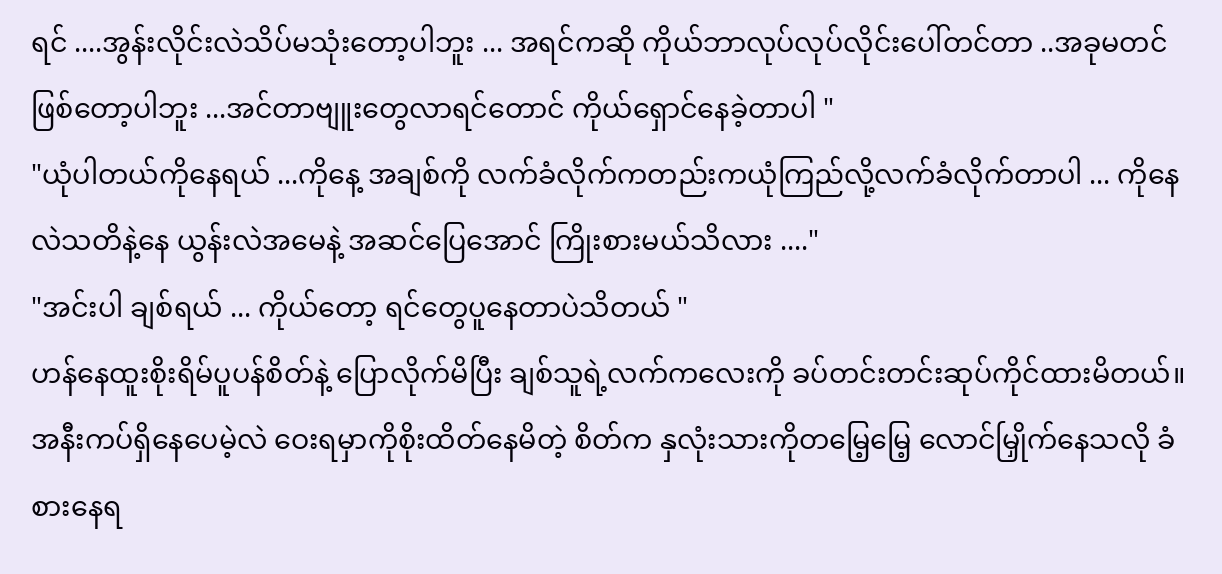ရင် ....အွန်းလိုင်းလဲသိပ်မသုံးတော့ပါဘူး ... အရင်ကဆို ကိုယ်ဘာလုပ်လုပ်လိုင်းပေါ်တင်တာ ..အခုမတင်ဖြစ်တော့ပါဘူး ...အင်တာဗျူးတွေလာရင်တောင် ကိုယ်ရှောင်နေခဲ့တာပါ "
"ယုံပါတယ်ကိုနေရယ် ...ကိုနေ့ အချစ်ကို လက်ခံလိုက်ကတည်းကယုံကြည်လို့လက်ခံလိုက်တာပါ ... ကိုနေလဲသတိနဲ့နေ ယွန်းလဲအမေနဲ့ အဆင်ပြေအောင် ကြိုးစားမယ်သိလား ...."
"အင်းပါ ချစ်ရယ် ... ကိုယ်တော့ ရင်တွေပူနေတာပဲသိတယ် "
ဟန်နေထူးစိုးရိမ်ပူပန်စိတ်နဲ့ ပြောလိုက်မိပြီး ချစ်သူရဲ့လက်ကလေးကို ခပ်တင်းတင်းဆုပ်ကိုင်ထားမိတယ်။အနီးကပ်ရှိနေပေမဲ့လဲ ဝေးရမှာကိုစိုးထိတ်နေမိတဲ့ စိတ်က နှလုံးသားကိုတမြေ့မြေ့ လောင်မြှိုက်နေသလို ခံစားနေရ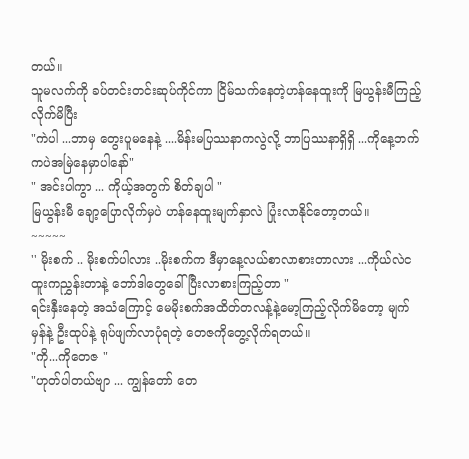တယ်။
သူမလက်ကို ခပ်တင်းတင်းဆုပ်ကိုင်ကာ ငြိမ်သက်နေတဲ့ဟန်နေထူးကို မြယွန်းမီကြည့်လိုက်မိပြီး
"ကဲပါ ...ဘာမှ တွေးပူမနေနဲ့ ....မိန်းမပြဿနာကလွဲလို့ ဘာပြဿနာရှိရှိ ...ကိုနေ့ဘက်ကပဲအမြဲနေမှာပါနော်"
" အင်းပါကွာ ... ကိုယ့်အတွက် စိတ်ချပါ "
မြယွန်းမီ ချော့ပြောလိုက်မှပဲ ဟန်နေထူးမျက်နှာလဲ ပြုံးလာနိုင်တော့တယ်။
~~~~~
'' မိုးစက် .. မိုးစက်ပါလား ..မိုးစက်က ဒီမှာနေ့လယ်စာလာစားတာလား ...ကိုယ်လဲငထူးကညွှန်းတာနဲ့ ဘော်ဒါတွေခေါ်ပြီးလာစားကြည့်တာ "
ရင်းနှီးနေတဲ့ အသံကြောင့် မေမိုးစက်အထိတ်တလန့်နဲ့မော့ကြည့်လိုက်မိတော့ မျက်မှန်နဲ့ ဦးထုပ်နဲ့ ရုပ်ဖျက်လာပုံရတဲ့ တေဇကိုတွေ့လိုက်ရတယ်။
"ကို...ကိုတေဇ "
"ဟုတ်ပါတယ်ဗျာ ... ကျွန်တော် တေ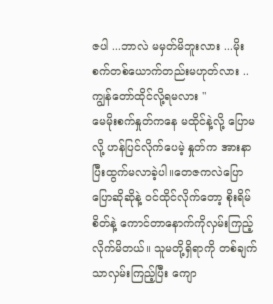ဇပါ ...ဘာလဲ မမှတ်မိဘူးလား ...မိုးစက်တစ်ယောက်တည်းမဟုတ်လား .. ကျွန်တော်ထိုင်လို့ရမလား "
မေမိုးစက်နှုတ်ကနေ မထိုင်နဲ့လို့ ပြောမလို့ ဟန်ပြင်လိုက်ပေမဲ့ နှုတ်က အားနာပြီးထွက်မလာခဲ့ပါ။တေဇကလဲပြောပြောဆိုဆိုနဲ့ ၀င်ထိုင်လိုက်တော့ စိုးရိမ်စိတ်နဲ့ ကောင်တာနောက်ကိုလှမ်းကြည့်လိုက်မိတယ်။ သူမတို့ရှိရာကို တစ်ချက်သာလှမ်းကြည့်ပြီး ကျော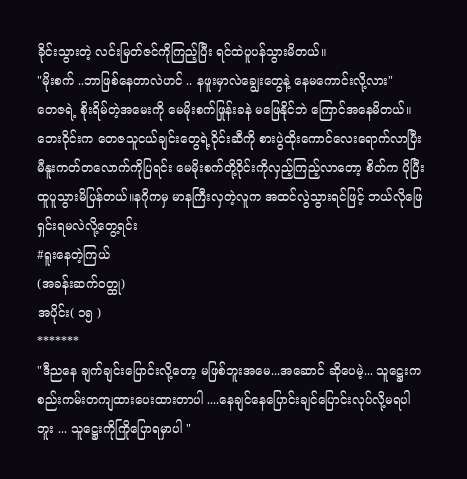ခိုင်းသွားတဲ့ လင်းမြတ်ဇင်ကိုကြည့်ပြီး ရင်ထဲပူပန်သွားမိတယ်။
"မိုးစက် ..ဘာဖြစ်နေတာလဲဟင် .. နဖူးမှာလဲချွေးတွေနဲ့ နေမကောင်းလို့လား"
တေဇရဲ့ စိုးရိမ်တဲ့အမေးကို မေမိုးစက်ဖြုန်းခနဲ မဖြေနိုင်ဘဲ ကြောင်အနေမိတယ်။ဘေးဝိုင်းက တေဇသူငယ်ချင်းတွေရဲ့ဝိုင်းဆီကို စားပွဲထိုးကောင်လေးရောက်လာပြီး မီနူးကတ်တလောက်ကိုပြရင်း မေမိုးစက်တို့ဝိုင်းကိုလှည့်ကြည့်လာတော့ စိတ်က ပိုပြီးထူပူသွားမိပြန်တယ်။နဂိုကမှ မာနကြီးလှတဲ့လူက အထင်လွဲသွားရင်ဖြင့် ဘယ်လိုဖြေရှင်းရမလဲလို့တွေ့ရင်း
#ရူးနေတဲ့ကြယ်
(အခန်းဆက်ဝတ္ထု)
အပိုင်း( ၁၅ )
*******
"ဒီညနေ ချက်ချင်းပြောင်းလို့တော့ မဖြစ်ဘူးအမေ...အဆောင် ဆိုပေမဲ့... သူဋ္ဌေးကစည်းကမ်းတကျထားပေးထားတာပါ ....နေချင်နေပြောင်းချင်ပြောင်းလုပ်လို့မရပါဘူး ... သူဋ္ဌေးကိုကြိုပြောရမှာပါ "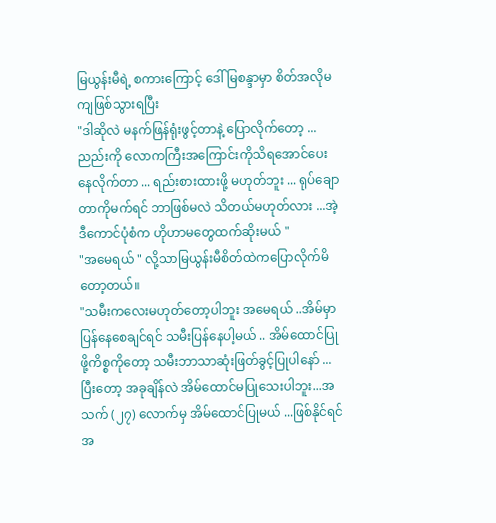မြယွန်းမီရဲ့ စကားကြောင့် ဒေါ်မြစန္ဒာမှာ စိတ်အလိုမကျဖြစ်သွားရပြီး
"ဒါဆိုလဲ မနက်ဖြန်ရုံးဖွင့်တာနဲ့ ပြောလိုက်တော့ ...ညည်းကို လောကကြီးအကြောင်းကိုသိရအောင်ပေးနေလိုက်တာ ... ရည်းစားထားဖို့ မဟုတ်ဘူး ... ရုပ်ချောတာကိုမက်ရင် ဘာဖြစ်မလဲ သိတယ်မဟုတ်လား ...အဲ့ဒီကောင်ပုံစံက ဟိုဟာမတွေထက်ဆိုးမယ် "
"အမေရယ် " လို့သာမြယွန်းမီစိတ်ထဲကပြောလိုက်မိတော့တယ်။
"သမီးကလေးမဟုတ်တော့ပါဘူး အမေရယ် ..အိမ်မှာပြန်နေစေချင်ရင် သမီးပြန်နေပါ့မယ် .. အိမ်ထောင်ပြုဖို့ကိစ္စကိုတော့ သမီးဘာသာဆုံးဖြတ်ခွင့်ပြုပါနော် ...ပြီးတော့ အခုချိန်လဲ အိမ်ထောင်မပြုသေးပါဘူး...အသက် (၂၇) လောက်မှ အိမ်ထောင်ပြုမယ် ...ဖြစ်နိုင်ရင် အ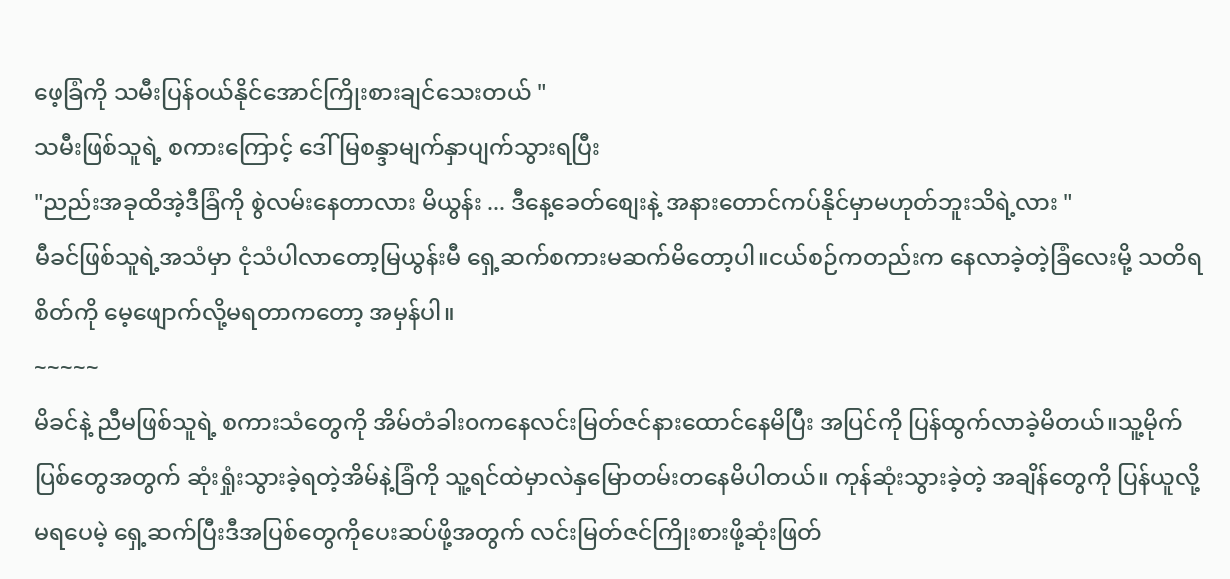ဖေ့ခြံကို သမီးပြန်ဝယ်နိုင်အောင်ကြိုးစားချင်သေးတယ် "
သမီးဖြစ်သူရဲ့ စကားကြောင့် ဒေါ်မြစန္ဒာမျက်နှာပျက်သွားရပြီး
"ညည်းအခုထိအဲ့ဒီခြံကို စွဲလမ်းနေတာလား မိယွန်း ... ဒီနေ့ခေတ်စျေးနဲ့ အနားတောင်ကပ်နိုင်မှာမဟုတ်ဘူးသိရဲ့လား "
မီခင်ဖြစ်သူရဲ့အသံမှာ ငုံသံပါလာတော့မြယွန်းမီ ရှေ့ဆက်စကားမဆက်မိတော့ပါ။ငယ်စဉ်ကတည်းက နေလာခဲ့တဲ့ခြံလေးမို့ သတိရစိတ်ကို မေ့ဖျောက်လို့မရတာကတော့ အမှန်ပါ။
~~~~~
မိခင်နဲ့ ညီမဖြစ်သူရဲ့ စကားသံတွေကို အိမ်တံခါး၀ကနေလင်းမြတ်ဇင်နားထောင်နေမိပြီး အပြင်ကို ပြန်ထွက်လာခဲ့မိတယ်။သူ့မိုက်ပြစ်တွေအတွက် ဆုံးရှုံးသွားခဲ့ရတဲ့အိမ်နဲ့ခြံကို သူ့ရင်ထဲမှာလဲနှမြောတမ်းတနေမိပါတယ်။ ကုန်ဆုံးသွားခဲ့တဲ့ အချိန်တွေကို ပြန်ယူလို့မရပေမဲ့ ရှေ့ဆက်ပြီးဒီအပြစ်တွေကိုပေးဆပ်ဖို့အတွက် လင်းမြတ်ဇင်ကြိုးစားဖို့ဆုံးဖြတ်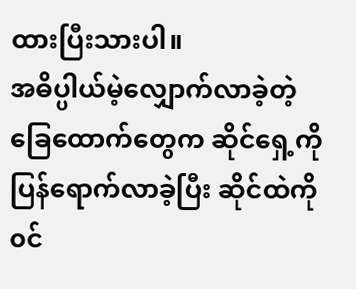ထားပြီးသားပါ။
အဓိပ္ပါယ်မဲ့လျှောက်လာခဲ့တဲ့ ခြေထောက်တွေက ဆိုင်ရှေ့ကိုပြန်ရောက်လာခဲ့ပြီး ဆိုင်ထဲကို၀င်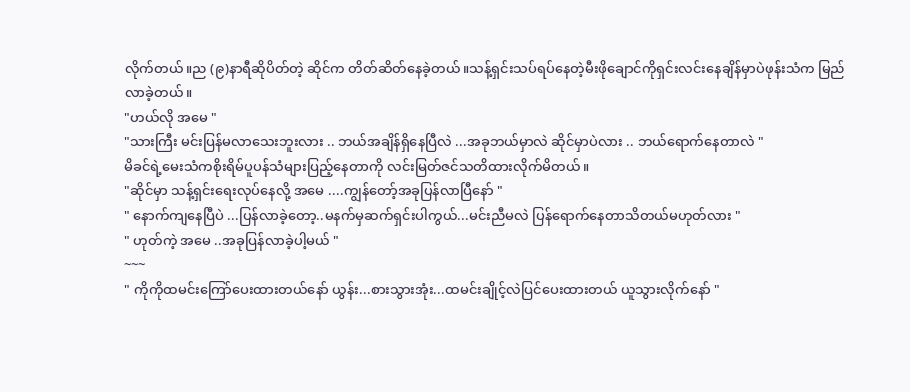လိုက်တယ်။ည (၉)နာရီဆိုပိတ်တဲ့ ဆိုင်က တိတ်ဆိတ်နေခဲ့တယ်။သန့်ရှင်းသပ်ရပ်နေတဲ့မီးဖိုချောင်ကိုရှင်းလင်းနေချိန်မှာပဲဖုန်းသံက မြည်လာခဲ့တယ်။
"ဟယ်လို အမေ "
"သားကြီး မင်းပြန်မလာသေးဘူးလား .. ဘယ်အချိန်ရှိနေပြီလဲ ...အခုဘယ်မှာလဲ ဆိုင်မှာပဲလား .. ဘယ်ရောက်နေတာလဲ "
မိခင်ရဲ့မေးသံကစိုးရိမ်ပူပန်သံများပြည့်နေတာကို လင်းမြတ်ဇင်သတိထားလိုက်မိတယ်။
"ဆိုင်မှာ သန့်ရှင်းရေးလုပ်နေလို့ အမေ ....ကျွန်တော့်အခုပြန်လာပြီနော် "
" နောက်ကျနေပြီပဲ ...ပြန်လာခဲ့တော့..မနက်မှဆက်ရှင်းပါကွယ်...မင်းညီမလဲ ပြန်ရောက်နေတာသိတယ်မဟုတ်လား "
" ဟုတ်ကဲ့ အမေ ..အခုပြန်လာခဲ့ပါ့မယ် "
~~~
" ကိုကိုထမင်းကြော်ပေးထားတယ်နော် ယွန်း...စားသွားအုံး...ထမင်းချိုင့်လဲပြင်ပေးထားတယ် ယူသွားလိုက်နော် "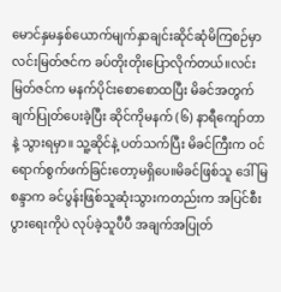မောင်နှမနှစ်ယောက်မျက်နှာချင်းဆိုင်ဆုံမိကြစဉ်မှာ လင်းမြတ်ဇင်က ခပ်တိုးတိုးပြောလိုက်တယ်။လင်းမြတ်ဇင်က မနက်ပိုင်းစောစောထပြီး မိခင်အတွက်ချက်ပြုတ်ပေးခဲ့ပြီး ဆိုင်ကိုမနက် (၆) နာရီကျော်တာနဲ့ သွားရမှာ။ သူ့ဆိုင်နဲ့ ပတ်သက်ပြီး မိခင်ကြီးက ဝင်ရောက်စွက်ဖက်ခြင်းတော့မရှိပေ။မိခင်ဖြစ်သူ ဒေါ်မြစန္ဒာက ခင်ပွန်းဖြစ်သူဆုံးသွားကတည်းက အပြင်စီးပွားရေးကိုပဲ လုပ်ခဲ့သူပီပီ အချက်အပြုတ်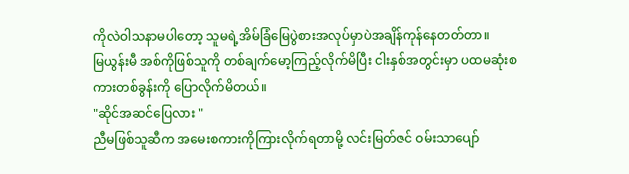ကိုလဲဝါသနာမပါတော့ သူမရဲ့အိမ်ခြံမြေပွဲစားအလုပ်မှာပဲအချိန်ကုန်နေတတ်တာ။
မြယွန်းမီ အစ်ကိုဖြစ်သူကို တစ်ချက်မော့ကြည့်လိုက်မိပြီး ငါးနှစ်အတွင်းမှာ ပထမဆုံးစကားတစ်ခွန်းကို ပြောလိုက်မိတယ်။
"ဆိုင်အဆင်ပြေလား "
ညီမဖြစ်သူဆီက အမေးစကားကိုကြားလိုက်ရတာမို့ လင်းမြတ်ဇင် ဝမ်းသာပျော်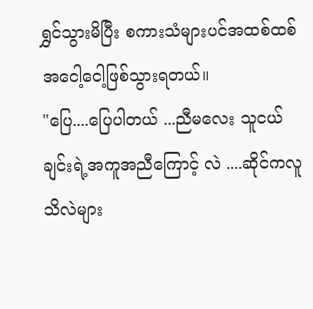ရွှင်သွားမိပြီး စကားသံများပင်အထစ်ထစ်အငေါ့ငေါ့ဖြစ်သွားရတယ်။
"ပြေ....ပြေပါတယ် ...ညီမလေး သူငယ်ချင်းရဲ့အကူအညီကြောင့် လဲ ....ဆိုင်ကလူသိလဲများ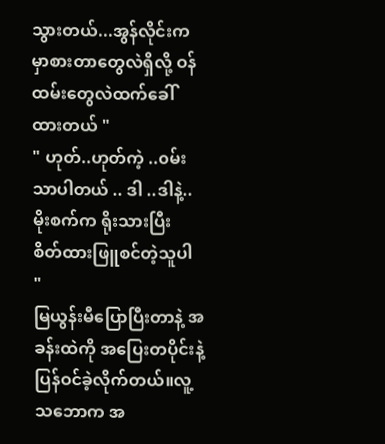သွားတယ်...အွန်လိုင်းက မှာစားတာတွေလဲရှိလို့ ဝန်ထမ်းတွေလဲထက်ခေါ်ထားတယ် "
" ဟုတ်..ဟုတ်ကဲ့ ..၀မ်းသာပါတယ် .. ဒါ ..ဒါနဲ့..မိုးစက်က ရိုးသားပြီး စိတ်ထားဖြူစင်တဲ့သူပါ "
မြယွန်းမီပြောပြီးတာနဲ့ အခန်းထဲကို အပြေးတပိုင်းနဲ့ ပြန်ဝင်ခဲ့လိုက်တယ်။လူ့သဘောက အ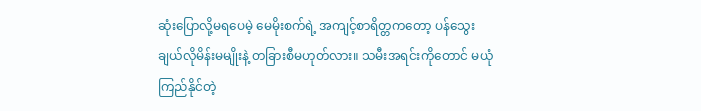ဆုံးပြောလို့မရပေမဲ့ မေမိုးစက်ရဲ့ အကျင့်စာရိတ္တကတော့ ပန်သွေးချယ်လိုမိန်းမမျိုးနဲ့ တခြားစီမဟုတ်လား။ သမီးအရင်းကိုတောင် မယုံကြည်နိုင်တဲ့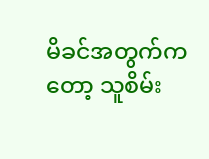မိခင်အတွက်ကတော့ သူစိမ်း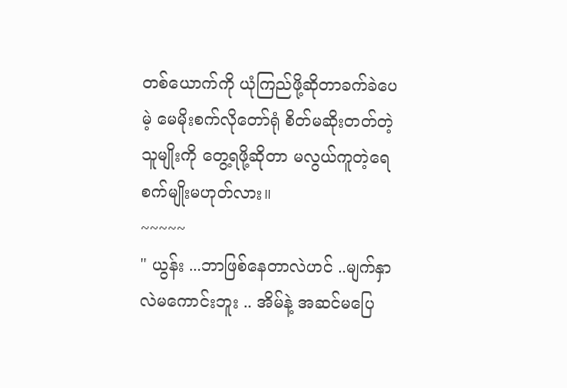တစ်ယောက်ကို ယုံကြည်ဖို့ဆိုတာခက်ခဲပေမဲ့ မေမိုးစက်လိုတော်ရုံ စိတ်မဆိုးတတ်တဲ့သူမျိုးကို တွေ့ရဖို့ဆိုတာ မလွယ်ကူတဲ့ရေစက်မျိုးမဟုတ်လား။
~~~~~
" ယွန်း ...ဘာဖြစ်နေတာလဲဟင် ..မျက်နှာလဲမကောင်းဘူး .. အိမ်နဲ့ အဆင်မပြေ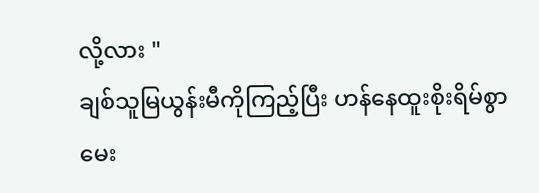လို့လား "
ချစ်သူမြယွန်းမီကိုကြည့်ပြီး ဟန်နေထူးစိုးရိမ်စွာမေး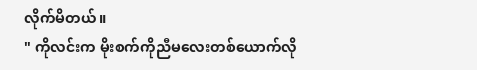လိုက်မိတယ်။
" ကိုလင်းက မိုးစက်ကိုညီမလေးတစ်ယောက်လို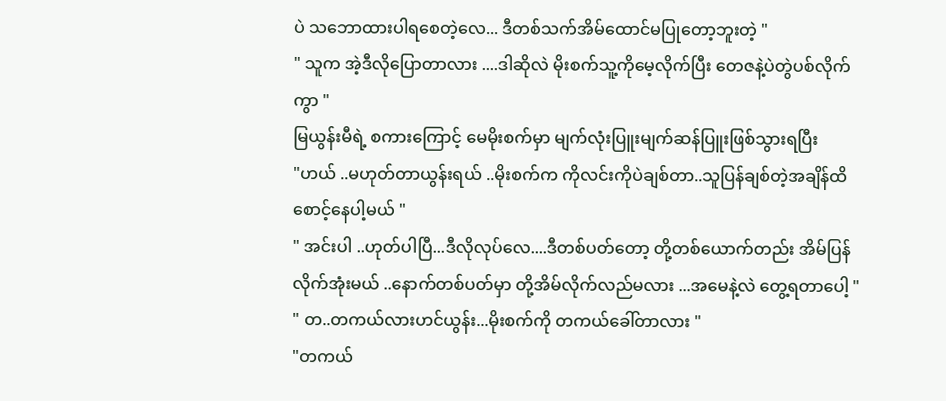ပဲ သဘောထားပါရစေတဲ့လေ... ဒီတစ်သက်အိမ်ထောင်မပြုတော့ဘူးတဲ့ "
" သူက အဲ့ဒီလိုပြောတာလား ....ဒါဆိုလဲ မိုးစက်သူ့ကိုမေ့လိုက်ပြီး တေဇနဲ့ပဲတွဲပစ်လိုက်ကွာ "
မြယွန်းမီရဲ့ စကားကြောင့် မေမိုးစက်မှာ မျက်လုံးပြူးမျက်ဆန်ပြူးဖြစ်သွားရပြီး
"ဟယ် ..မဟုတ်တာယွန်းရယ် ..မိုးစက်က ကိုလင်းကိုပဲချစ်တာ..သူပြန်ချစ်တဲ့အချိန်ထိစောင့်နေပါ့မယ် "
" အင်းပါ ..ဟုတ်ပါပြီ...ဒီလိုလုပ်လေ....ဒီတစ်ပတ်တော့ တို့တစ်ယောက်တည်း အိမ်ပြန်လိုက်အုံးမယ် ..နောက်တစ်ပတ်မှာ တို့အိမ်လိုက်လည်မလား ...အမေနဲ့လဲ တွေ့ရတာပေါ့ "
" တ..တကယ်လားဟင်ယွန်း...မိုးစက်ကို တကယ်ခေါ်တာလား "
"တကယ်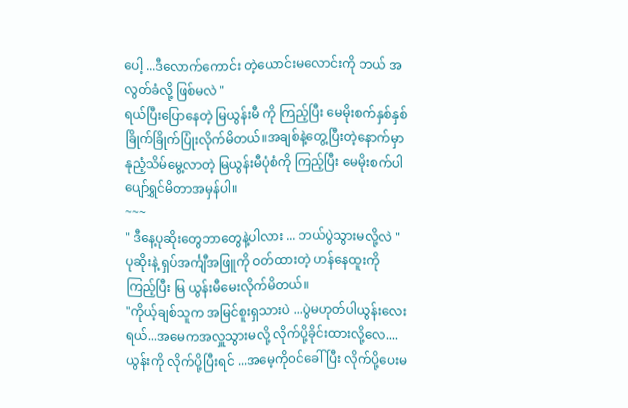ပေါ့ ...ဒီလောက်ကောင်း တဲ့ယောင်းမလောင်းကို ဘယ် အလွတ်ခံလို့ ဖြစ်မလဲ "
ရယ်ပြီးပြောနေတဲ့ မြယွန်းမီ ကို ကြည့်ပြီး မေမိုးစက်နှစ်နှစ်ခြိုက်ခြိုက်ပြုံးလိုက်မိတယ်။အချစ်နဲ့တွေ့ပြီးတဲ့နောက်မှာ နုညံ့သိမ်မွေ့လာတဲ့ မြယွန်းမီပုံစံကို ကြည့်ပြီး မေမိုးစက်ပါ ပျော်ရွှင်မိတာအမှန်ပါ။
~~~
" ဒီနေ့ပုဆိုးတွေဘာတွေနဲ့ပါလား ... ဘယ်ပွဲသွားမလို့လဲ "
ပုဆိုးနဲ့ ရှပ်အင်္ကျီအဖြူကို ဝတ်ထားတဲ့ ဟန်နေထူးကိုကြည့်ပြီး မြ ယွန်းမီမေးလိုက်မိတယ်။
"ကိုယ့်ချစ်သူက အမြင်စူးရှသားပဲ ...ပွဲမဟုတ်ပါယွန်းလေးရယ်...အမေကအလှူသွားမလို့ လိုက်ပို့ခိုင်းထားလို့လေ....ယွန်းကို လိုက်ပို့ပြီးရင် ...အမေ့ကို၀င်ခေါ်ပြီး လိုက်ပို့ပေးမ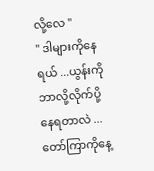လို့လေ "
" ဒါများကိုနေရယ် ...ယွန်းကို ဘာလို့လိုက်ပို့နေရတာလဲ ...တော်ကြာကိုနေ့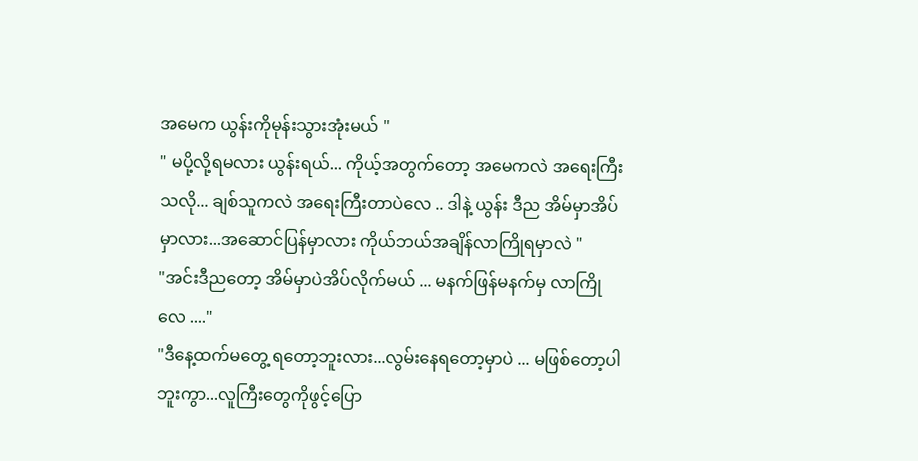အမေက ယွန်းကိုမုန်းသွားအုံးမယ် "
" မပို့လို့ရမလား ယွန်းရယ်... ကိုယ့်အတွက်တော့ အမေကလဲ အရေးကြီးသလို... ချစ်သူကလဲ အရေးကြီးတာပဲလေ .. ဒါနဲ့ ယွန်း ဒီည အိမ်မှာအိပ်မှာလား...အဆောင်ပြန်မှာလား ကိုယ်ဘယ်အချိန်လာကြိုရမှာလဲ "
"အင်းဒီညတော့ အိမ်မှာပဲအိပ်လိုက်မယ် ... မနက်ဖြန်မနက်မှ လာကြိုလေ ...."
"ဒီနေ့ထက်မတွေ့ ရတော့ဘူးလား...လွမ်းနေရတော့မှာပဲ ... မဖြစ်တော့ပါဘူးကွာ...လူကြီးတွေကိုဖွင့်ပြော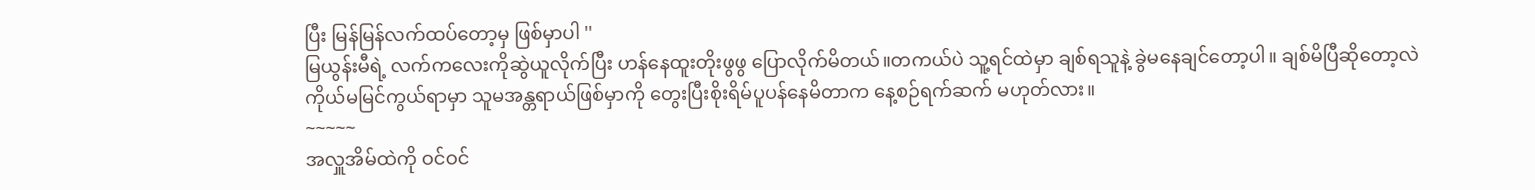ပြီး မြန်မြန်လက်ထပ်တော့မှ ဖြစ်မှာပါ ''
မြယွန်းမီရဲ့ လက်ကလေးကိုဆွဲယူလိုက်ပြီး ဟန်နေထူးတိုးဖွဖွ ပြောလိုက်မိတယ်။တကယ်ပဲ သူ့ရင်ထဲမှာ ချစ်ရသူနဲ့ ခွဲမနေချင်တော့ပါ။ ချစ်မိပြီဆိုတော့လဲ ကိုယ်မမြင်ကွယ်ရာမှာ သူမအန္တရာယ်ဖြစ်မှာကို တွေးပြီးစိုးရိမ်ပူပန်နေမိတာက နေ့စဉ်ရက်ဆက် မဟုတ်လား။
~~~~~
အလှူအိမ်ထဲကို ဝင်ဝင်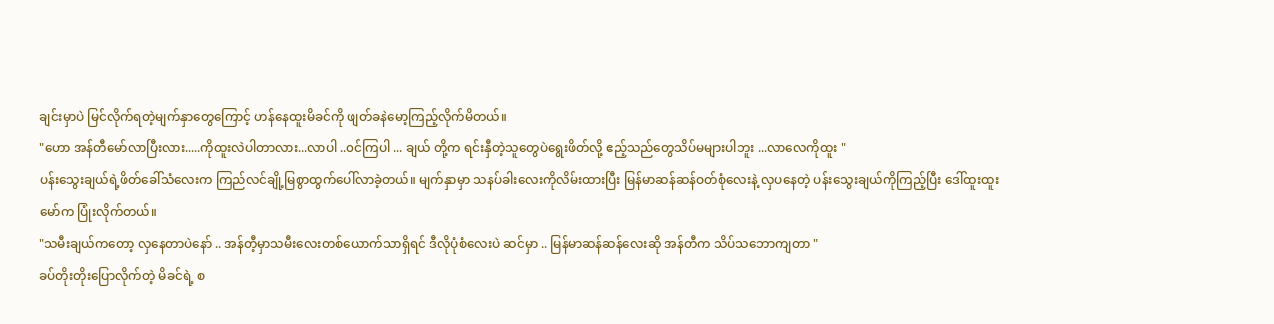ချင်းမှာပဲ မြင်လိုက်ရတဲ့မျက်နှာတွေကြောင့် ဟန်နေထူးမိခင်ကို ဖျတ်ခနဲမော့ကြည့်လိုက်မိတယ်။
"ဟော အန်တီမော်လာပြီးလား.....ကိုထူးလဲပါတာလား...လာပါ ..၀င်ကြပါ ... ချယ် တို့က ရင်းနှီတဲ့သူတွေပဲရွေးဖိတ်လို့ ဧည့်သည်တွေသိပ်မများပါဘူး ...လာလေကိုထူး "
ပန်းသွေးချယ်ရဲ့ဖိတ်ခေါ်သံလေးက ကြည်လင်ချို့မြစွာထွက်ပေါ်လာခဲ့တယ်။ မျက်နှာမှာ သနပ်ခါးလေးကိုလိမ်းထားပြီး မြန်မာဆန်ဆန်ဝတ်စုံလေးနဲ့ လှပနေတဲ့ ပန်းသွေးချယ်ကိုကြည့်ပြီး ဒေါ်ထူးထူးမော်က ပြုံးလိုက်တယ်။
"သမီးချယ်ကတော့ လှနေတာပဲနော် .. အန်တီ့မှာသမီးလေးတစ်ယောက်သာရှိရင် ဒီလိုပုံစံလေးပဲ ဆင်မှာ .. မြန်မာဆန်ဆန်လေးဆို အန်တီက သိပ်သဘောကျတာ "
ခပ်တိုးတိုးပြောလိုက်တဲ့ မိခင်ရဲ့ စ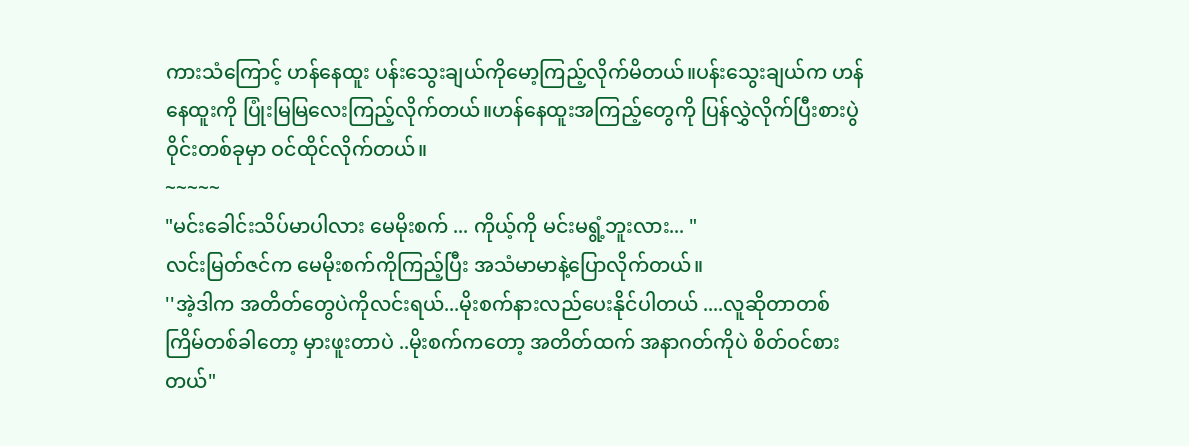ကားသံကြောင့် ဟန်နေထူး ပန်းသွေးချယ်ကိုမော့ကြည့်လိုက်မိတယ်။ပန်းသွေးချယ်က ဟန်နေထူးကို ပြုံးမြမြလေးကြည့်လိုက်တယ်။ဟန်နေထူးအကြည့်တွေကို ပြန်လွှဲလိုက်ပြီးစားပွဲဝိုင်းတစ်ခုမှာ ဝင်ထိုင်လိုက်တယ်။
~~~~~
"မင်းခေါင်းသိပ်မာပါလား မေမိုးစက် ... ကိုယ့်ကို မင်းမရွံ့ဘူးလား... "
လင်းမြတ်ဇင်က မေမိုးစက်ကိုကြည့်ပြီး အသံမာမာနဲ့ပြောလိုက်တယ်။
''အဲ့ဒါက အတိတ်တွေပဲကိုလင်းရယ်...မိုးစက်နားလည်ပေးနိုင်ပါတယ် ....လူဆိုတာတစ်ကြိမ်တစ်ခါတော့ မှားဖူးတာပဲ ..မိုးစက်ကတော့ အတိတ်ထက် အနာဂတ်ကိုပဲ စိတ်ဝင်စားတယ်"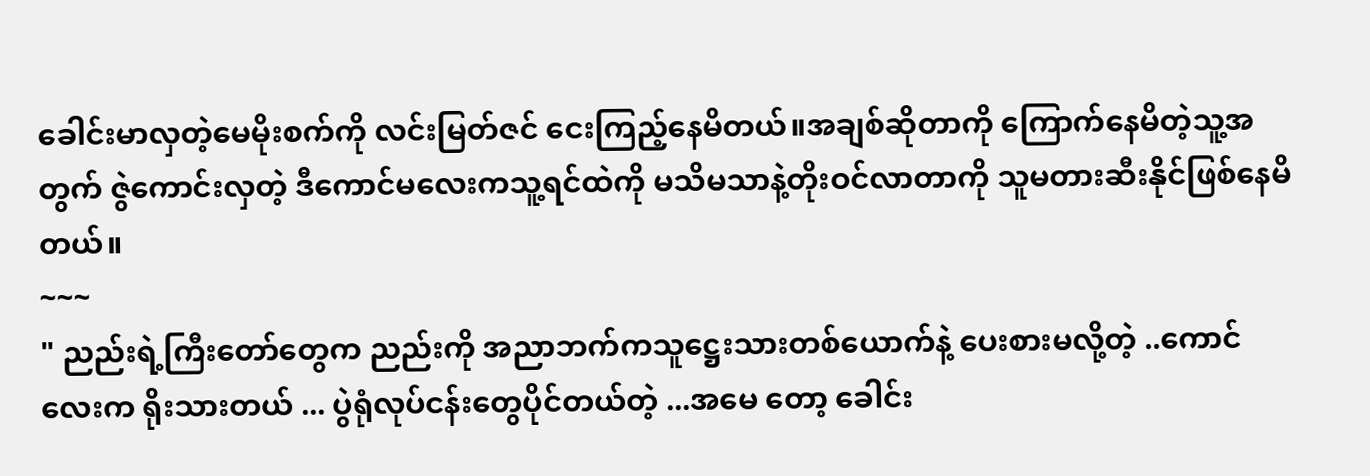ခေါင်းမာလှတဲ့မေမိုးစက်ကို လင်းမြတ်ဇင် ငေးကြည့်နေမိတယ်။အချစ်ဆိုတာကို ကြောက်နေမိတဲ့သူ့အတွက် ဇွဲကောင်းလှတဲ့ ဒီကောင်မလေးကသူ့ရင်ထဲကို မသိမသာနဲ့တိုးဝင်လာတာကို သူမတားဆီးနိုင်ဖြစ်နေမိတယ်။
~~~
" ညည်းရဲ့ကြီးတော်တွေက ညည်းကို အညာဘက်ကသူဋ္ဌေးသားတစ်ယောက်နဲ့ ပေးစားမလို့တဲ့ ..ကောင်လေးက ရိုးသားတယ် ... ပွဲရုံလုပ်ငန်းတွေပိုင်တယ်တဲ့ ...အမေ တော့ ခေါင်း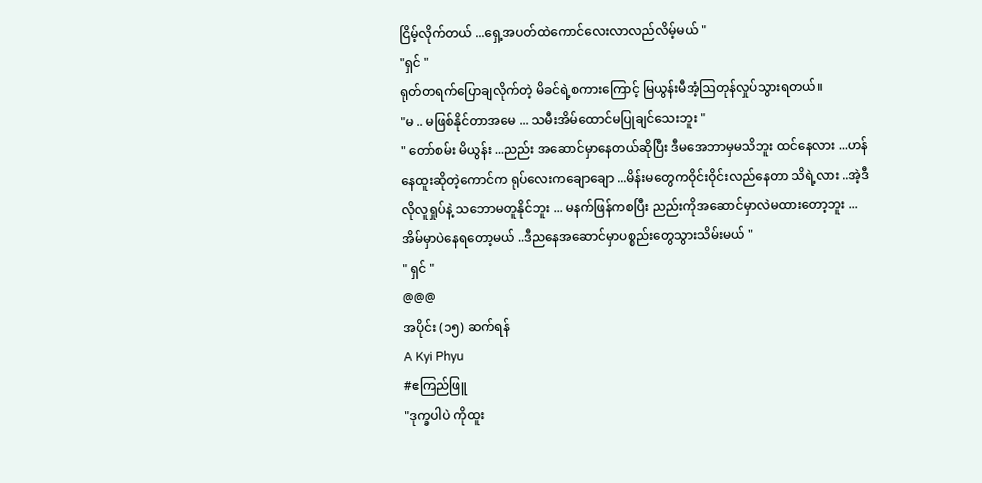ငြိမ့်လိုက်တယ် ...ရှေ့အပတ်ထဲကောင်လေးလာလည်လိမ့်မယ် "
"ရှင် "
ရုတ်တရက်ပြောချလိုက်တဲ့ မိခင်ရဲ့စကားကြောင့် မြယွန်းမီအံ့ဩတုန်လှုပ်သွားရတယ်။
"မ .. မဖြစ်နိုင်တာအမေ ... သမီးအိမ်ထောင်မပြုချင်သေးဘူး "
" တော်စမ်း မိယွန်း ...ညည်း အဆောင်မှာနေတယ်ဆိုပြီး ဒီမအေဘာမှမသိဘူး ထင်နေလား ...ဟန်နေထူးဆိုတဲ့ကောင်က ရုပ်လေးကချောချော ...မိန်းမတွေကဝိုင်းဝိုင်းလည်နေတာ သိရဲ့လား ..အဲ့ဒီလိုလူရှုပ်နဲ့ သဘောမတူနိုင်ဘူး ... မနက်ဖြန်ကစပြီး ညည်းကိုအဆောင်မှာလဲမထားတော့ဘူး ... အိမ်မှာပဲနေရတော့မယ် ..ဒီညနေအဆောင်မှာပစ္စည်းတွေသွားသိမ်းမယ် "
" ရှင် "
@@@
အပိုင်း (၁၅) ဆက်ရန်
A Kyi Phyu
#ဧကြည်ဖြူ
"ဒုက္ခပါပဲ ကိုထူး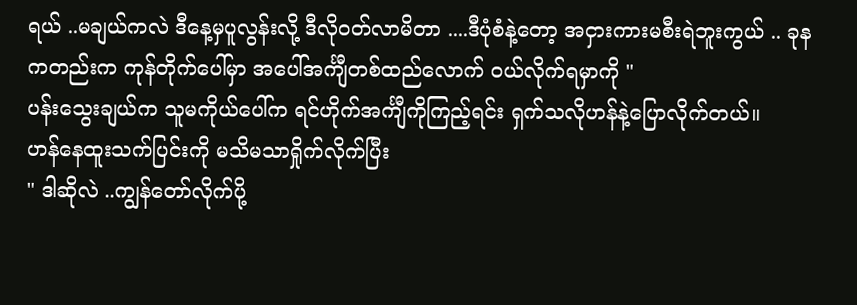ရယ် ..မချယ်ကလဲ ဒီနေ့မှပူလွန်းလို့ ဒီလိုဝတ်လာမိတာ ....ဒီပုံစံနဲ့တော့ အငှားကားမစီးရဲဘူးကွယ် .. ခုနကတည်းက ကုန်တိုက်ပေါ်မှာ အပေါ်အင်္ကျီတစ်ထည်လောက် ဝယ်လိုက်ရမှာကို "
ပန်းသွေးချယ်က သူမကိုယ်ပေါ်က ရင်ဟိုက်အင်္ကျီကိုကြည့်ရင်း ရှက်သလိုဟန်နဲ့ပြောလိုက်တယ်။
ဟန်နေထူးသက်ပြင်းကို မသိမသာရှိုက်လိုက်ပြီး
" ဒါဆိုလဲ ..ကျွန်တော်လိုက်ပို့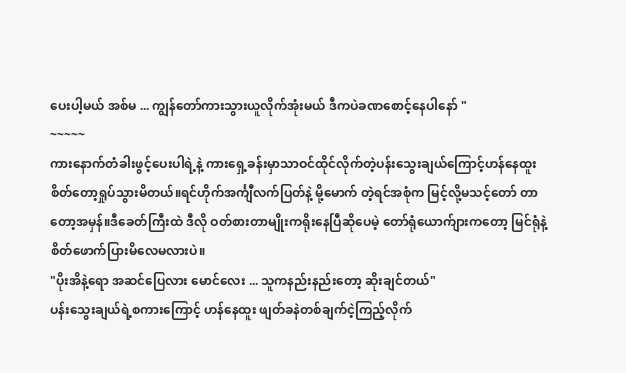ပေးပါ့မယ် အစ်မ ... ကျွန်တော်ကားသွားယူလိုက်အုံးမယ် ဒီကပဲခဏစောင့်နေပါနော် "
~~~~~
ကားနောက်တံခါးဖွင့်ပေးပါရဲ့နဲ့ ကားရှေ့ခန်းမှာသာဝင်ထိုင်လိုက်တဲ့ပန်းသွေးချယ်ကြောင့်ဟန်နေထူးစိတ်တော့ရှုပ်သွားမိတယ်။ရင်ဟိုက်အင်္ကျီလက်ပြတ်နဲ့ မို့မောက် တဲ့ရင်အစုံက မြင့်လို့မသင့်တော် တာတော့အမှန်။ဒီခေတ်ကြီးထဲ ဒီလို ဝတ်စားတာမျိုးကရိုးနေပြီဆိုပေမဲ့ တော်ရုံယောက်ျားကတော့ မြင်ရုံနဲ့ စိတ်ဖောက်ပြားမိလေမလားပဲ။
"ပိုးအိနဲ့ရော အဆင်ပြေလား မောင်လေး ... သူကနည်းနည်းတော့ ဆိုးချင်တယ်"
ပန်းသွေးချယ်ရဲ့စကားကြောင့် ဟန်နေထူး ဖျတ်ခနဲတစ်ချက်ငဲ့ကြည့်လိုက်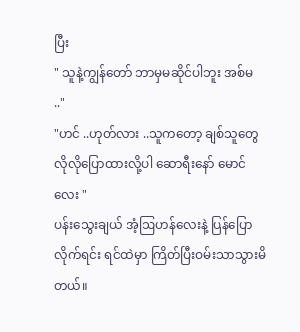ပြီး
" သူနဲ့ကျွန်တော် ဘာမှမဆိုင်ပါဘူး အစ်မ .."
"ဟင် ..ဟုတ်လား ..သူကတော့ ချစ်သူတွေလိုလိုပြောထားလို့ပါ ဆောရီးနော် မောင်လေး "
ပန်းသွေးချယ် အံ့ဩဟန်လေးနဲ့ ပြန်ပြောလိုက်ရင်း ရင်ထဲမှာ ကြိတ်ပြီးဝမ်းသာသွားမိတယ်။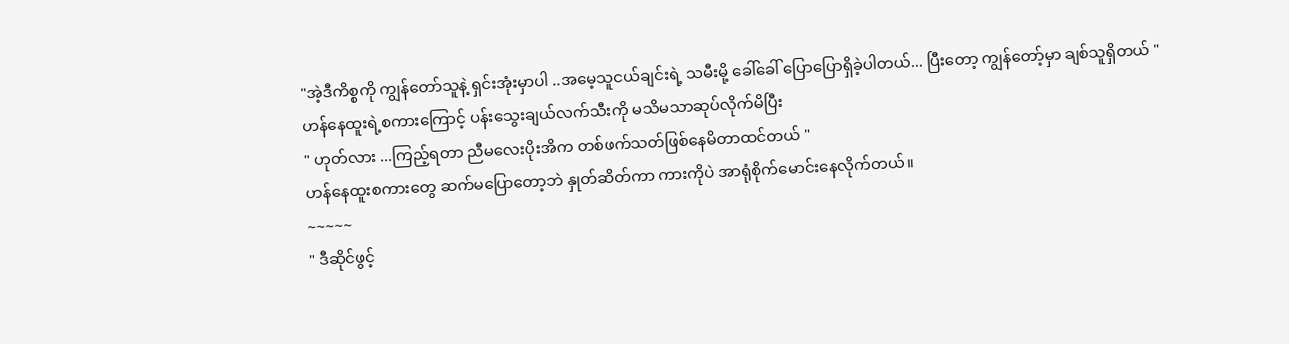"အဲ့ဒီကိစ္စကို ကျွန်တော်သူနဲ့ ရှင်းအုံးမှာပါ ..အမေ့သူငယ်ချင်းရဲ့ သမီးမို့ ခေါ်ခေါ် ပြောပြောရှိခဲ့ပါတယ်... ပြီးတော့ ကျွန်တော့်မှာ ချစ်သူရှိတယ် "
ဟန်နေထူးရဲ့စကားကြောင့် ပန်းသွေးချယ်လက်သီးကို မသိမသာဆုပ်လိုက်မိပြီး
" ဟုတ်လား ...ကြည့်ရတာ ညီမလေးပိုးအိက တစ်ဖက်သတ်ဖြစ်နေမိတာထင်တယ် "
ဟန်နေထူးစကားတွေ ဆက်မပြောတော့ဘဲ နှုတ်ဆိတ်ကာ ကားကိုပဲ အာရုံစိုက်မောင်းနေလိုက်တယ်။
~~~~~
" ဒီဆိုင်ဖွင့်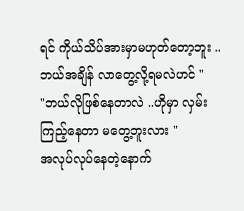ရင် ကိုယ်သိပ်အားမှာမဟုတ်တော့ဘူး ..ဘယ်အချိန် လာတွေ့လို့ရမလဲဟင် "
"ဘယ်လိုဖြစ်နေတာလဲ ..ဟိုမှာ လှမ်းကြည့်နေတာ မတွေ့ဘူးလား "
အလုပ်လုပ်နေတဲ့နောက်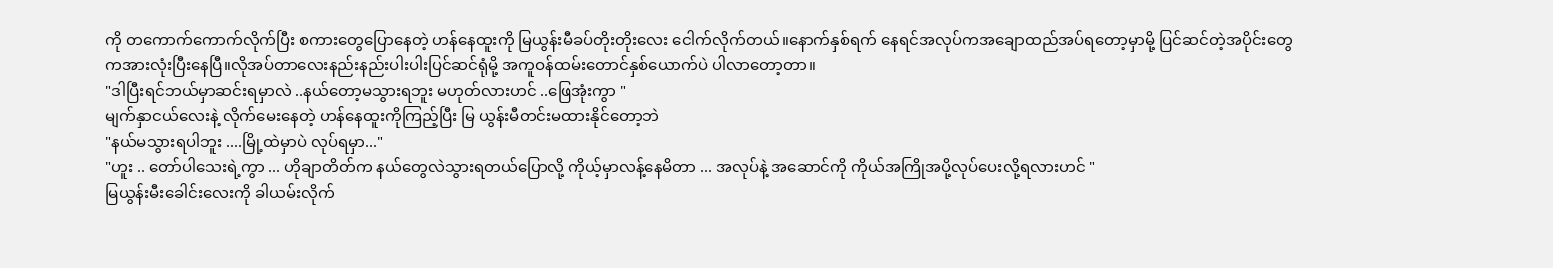ကို တကောက်ကောက်လိုက်ပြီး စကားတွေပြောနေတဲ့ ဟန်နေထူးကို မြယွန်းမီခပ်တိုးတိုးလေး ငေါက်လိုက်တယ်။နောက်နှစ်ရက် နေရင်အလုပ်ကအချောထည်အပ်ရတော့မှာမို့ ပြင်ဆင်တဲ့အပိုင်းတွေကအားလုံးပြီးနေပြီ။လိုအပ်တာလေးနည်းနည်းပါးပါးပြင်ဆင်ရုံမို့ အကူဝန်ထမ်းတောင်နှစ်ယောက်ပဲ ပါလာတော့တာ။
"ဒါပြီးရင်ဘယ်မှာဆင်းရမှာလဲ ..နယ်တော့မသွားရဘူး မဟုတ်လားဟင် ..ဖြေအုံးကွာ "
မျက်နှာငယ်လေးနဲ့ လိုက်မေးနေတဲ့ ဟန်နေထူးကိုကြည့်ပြီး မြ ယွန်းမီတင်းမထားနိုင်တော့ဘဲ
"နယ်မသွားရပါဘူး ....မြို့ထဲမှာပဲ လုပ်ရမှာ..."
"ဟူး .. တော်ပါသေးရဲ့ကွာ ... ဟိုချာတိတ်က နယ်တွေလဲသွားရတယ်ပြောလို့ ကိုယ့်မှာလန့်နေမိတာ ... အလုပ်နဲ့ အဆောင်ကို ကိုယ်အကြိုအပို့လုပ်ပေးလို့ရလားဟင် "
မြယွန်းမီးခေါင်းလေးကို ခါယမ်းလိုက်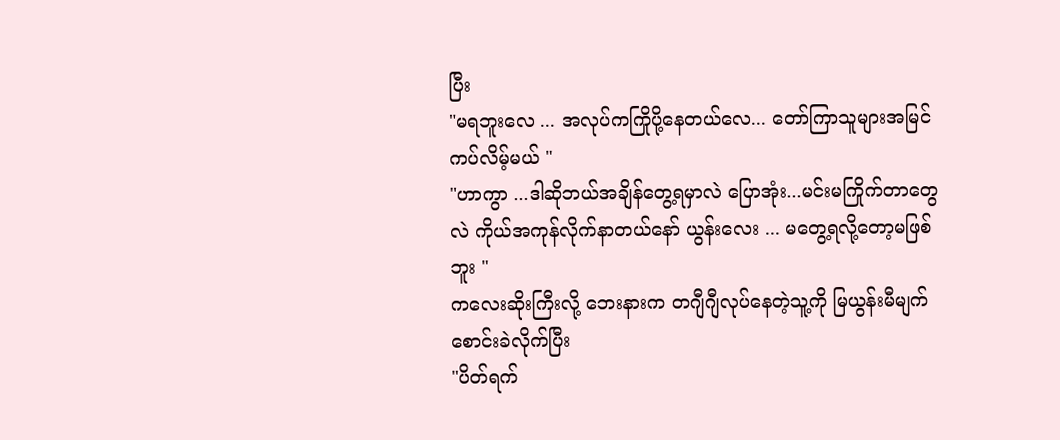ပြီး
"မရဘူးလေ ... အလုပ်ကကြိုပို့နေတယ်လေ... တော်ကြာသူများအမြင်ကပ်လိမ့်မယ် "
"ဟာကွာ ...ဒါဆိုဘယ်အချိန်တွေ့ရမှာလဲ ပြောအုံး...မင်းမကြိုက်တာတွေလဲ ကိုယ်အကုန်လိုက်နာတယ်နော် ယွန်းလေး ... မတွေ့ရလို့တော့မဖြစ်ဘူး "
ကလေးဆိုးကြီးလို့ ဘေးနားက တဂျီဂျီလုပ်နေတဲ့သူ့ကို မြယွန်းမီမျက်စောင်းခဲလိုက်ပြီး
"ပိတ်ရက်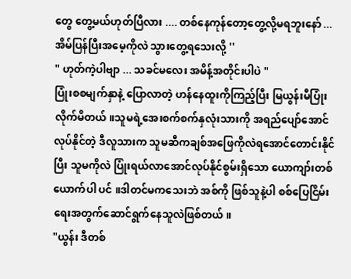တွေ တွေ့မယ်ဟုတ်ပြီလား .... တစ်နေကုန်တော့တွေ့လို့မရဘူးနော် ... အိမ်ပြန်ပြီးအမေ့ကိုလဲ သွားတွေ့ရသေးလို့ ''
" ဟုတ်ကဲ့ပါဗျာ ... သခင်မလေး အမိန့်အတိုင်းပါပဲ "
ပြုံးစစမျက်နှာနဲ့ ပြောလာတဲ့ ဟန်နေထူးကိုကြည့်ပြီး မြယွန်းမီပြုံးလိုက်မိတယ်။သူမရဲ့အေးစက်စက်နှလုံးသားကို အရည်ပျော်အောင်လုပ်နိုင်တဲ့ ဒီလူသားက သူမဆီကချစ်အဖြေကိုလဲရအောင်တောင်းနိုင်ပြီး သူမကိုလဲ ပြုံးရယ်လာအောင်လုပ်နိုင်စွမ်းရှိသော ယောကျာ်းတစ်ယောက်ပါ ပင် ။ဒါတင်မကသေးဘဲ အစ်ကို ဖြစ်သူနဲ့ပါ စစ်ပြေငြိမ်းရေးအတွက်ဆောင်ရွက်နေသူလဲဖြစ်တယ်။
"ယွန်း ဒီတစ်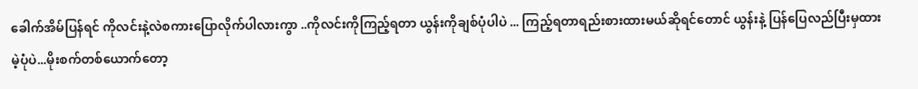ခေါက်အိမ်ပြန်ရင် ကိုလင်းနဲ့လဲစကားပြောလိုက်ပါလားကွာ ..ကိုလင်းကိုကြည့်ရတာ ယွန်းကိုချစ်ပုံပါပဲ ... ကြည့်ရတာရည်းစားထားမယ်ဆိုရင်တောင် ယွန်းနဲ့ ပြန်ပြေလည်ပြီးမှထားမဲ့ပုံပဲ...မိုးစက်တစ်ယောက်တော့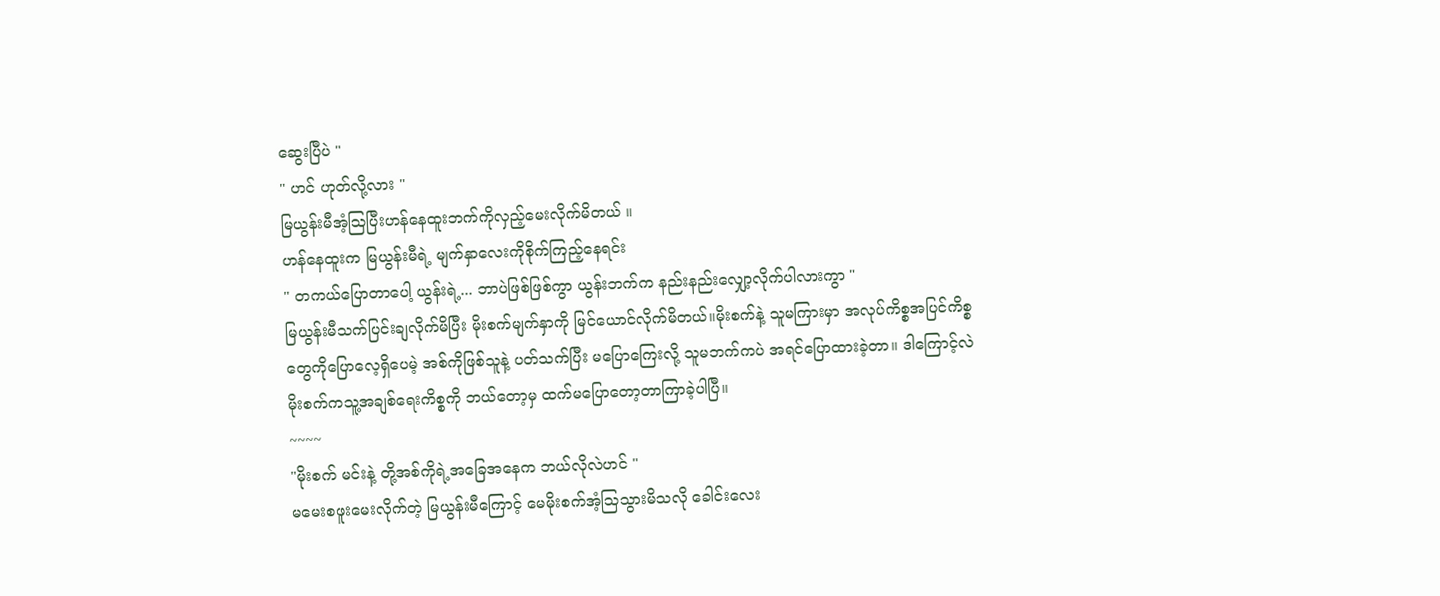ဆွေးပြီပဲ "
" ဟင် ဟုတ်လို့လား "
မြယွန်းမီအံ့ဩပြီးဟန်နေထူးဘက်ကိုလှည့်မေးလိုက်မိတယ် ။
ဟန်နေထူးက မြယွန်းမီရဲ့ မျက်နှာလေးကိုစိုက်ကြည့်နေရင်း
" တကယ်ပြောတာပေါ့ ယွန်းရဲ့... ဘာပဲဖြစ်ဖြစ်ကွာ ယွန်းဘက်က နည်းနည်းလျှော့လိုက်ပါလားကွာ "
မြယွန်းမီသက်ပြင်းချလိုက်မိပြီး မိုးစက်မျက်နှာကို မြင်ယောင်လိုက်မိတယ်။မိုးစက်နဲ့ သူမကြားမှာ အလုပ်ကိစ္စအပြင်ကိစ္စတွေကိုပြောလေ့ရှိပေမဲ့ အစ်ကိုဖြစ်သူနဲ့ ပတ်သက်ပြီး မပြောကြေးလို့ သူမဘက်ကပဲ အရင်ပြောထားခဲ့တာ။ ဒါကြောင့်လဲ မိုးစက်ကသူ့အချစ်ရေးကိစ္စကို ဘယ်တော့မှ ထက်မပြောတော့တာကြာခဲ့ပါပြီ။
~~~~
"မိုးစက် မင်းနဲ့ တို့အစ်ကိုရဲ့အခြေအနေက ဘယ်လိုလဲဟင် "
မမေးစဖူးမေးလိုက်တဲ့ မြယွန်းမီကြောင့် မေမိုးစက်အံ့သြသွားမိသလို ခေါင်းလေး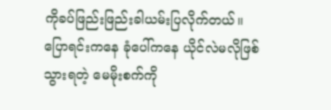ကိုခပ်ဖြည်းဖြည်းခါယမ်းပြလိုက်တယ်။
ပြောရင်းကနေ ခုံပေါ်ကနေ ယိုင်လဲမလိုဖြစ်သွားရတဲ့ မေမိုးစက်ကို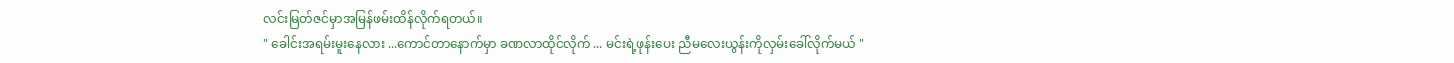လင်းမြတ်ဇင်မှာအမြန်ဖမ်းထိန်လိုက်ရတယ်။
" ခေါင်းအရမ်းမူးနေလား ...ကောင်တာနောက်မှာ ခဏလာထိုင်လိုက် ... မင်းရဲ့ဖုန်းပေး ညီမလေးယွန်းကိုလှမ်းခေါ်လိုက်မယ် "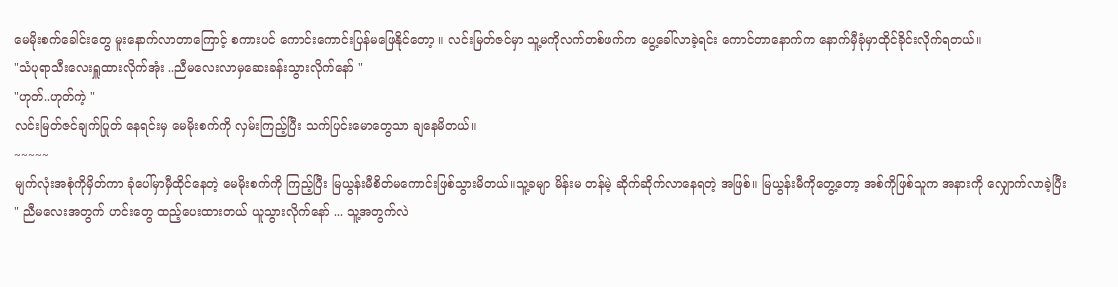မေမိုးစက်ခေါင်းတွေ မူးနောက်လာတာကြောင့် စကားပင် ကောင်းကောင်းပြန်မဖြေနိုင်တော့ ။ လင်းမြတ်ဇင်မှာ သူ့မကိုလက်တစ်ဖက်က ပွေ့ခေါ်လာခဲ့ရင်း ကောင်တာနောက်က နောက်မှီခုံမှာထိုင်ခိုင်းလိုက်ရတယ်။
"သံပုရာသီးလေးရှူထားလိုက်အုံး ..ညီမလေးလာမှဆေးခန်းသွားလိုက်နော် "
"ဟုတ်..ဟုတ်ကဲ့ "
လင်းမြတ်ဇင်ချက်ပြုတ် နေရင်းမှ မေမိုးစက်ကို လှမ်းကြည့်ပြီး သက်ပြင်းမောတွေသာ ချနေမိတယ်။
~~~~~
မျက်လုံးအစုံကိုမှိတ်ကာ ခုံပေါ်မှာမှီထိုင်နေတဲ့ မေမိုးစက်ကို ကြည့်ပြီး မြယွန်းမီစိတ်မကောင်းဖြစ်သွားမိတယ်။သူ့ခမျာ မိန်းမ တန်မဲ့ ဆိုက်ဆိုက်လာနေရတဲ့ အဖြစ်။ မြယွန်းမီကိုတွေ့တော့ အစ်ကိုဖြစ်သူက အနားကို လျှောက်လာခဲ့ပြီး
" ညီမလေးအတွက် ဟင်းတွေ ထည့်ပေးထားတယ် ယူသွားလိုက်နော် ... သူ့အတွက်လဲ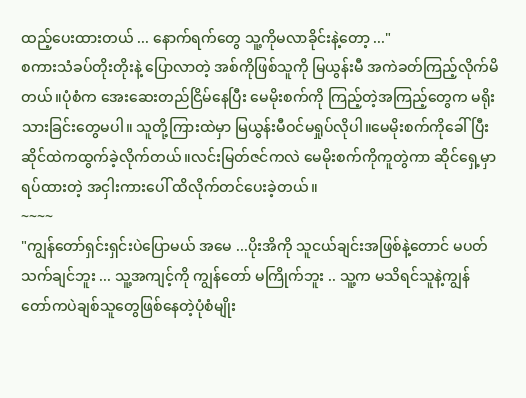ထည့်ပေးထားတယ် ... နောက်ရက်တွေ သူ့ကိုမလာခိုင်းနဲ့တော့ ..."
စကားသံခပ်တိုးတိုးနဲ့ ပြောလာတဲ့ အစ်ကိုဖြစ်သူကို မြယွန်းမီ အကဲခတ်ကြည့်လိုက်မိတယ်။ပုံစံက အေးဆေးတည်ငြိမ်နေပြီး မေမိုးစက်ကို ကြည့်တဲ့အကြည့်တွေက မရိုးသားခြင်းတွေမပါ။ သူတို့ကြားထဲမှာ မြယွန်းမီဝင်မရှုပ်လိုပါ။မေမိုးစက်ကိုခေါ်ပြီး ဆိုင်ထဲကထွက်ခဲ့လိုက်တယ်။လင်းမြတ်ဇင်ကလဲ မေမိုးစက်ကိုကူတွဲကာ ဆိုင်ရှေ့မှာရပ်ထားတဲ့ အငှါးကားပေါ် ထိလိုက်တင်ပေးခဲ့တယ်။
~~~~
"ကျွန်တော်ရှင်းရှင်းပဲပြောမယ် အမေ ...ပိုးအိကို သူငယ်ချင်းအဖြစ်နဲ့တောင် မပတ်သက်ချင်ဘူး ... သူ့အကျင့်ကို ကျွန်တော် မကြိုက်ဘူး .. သူ့က မသိရင်သူနဲ့ကျွန်တော်ကပဲချစ်သူတွေဖြစ်နေတဲ့ပုံစံမျိုး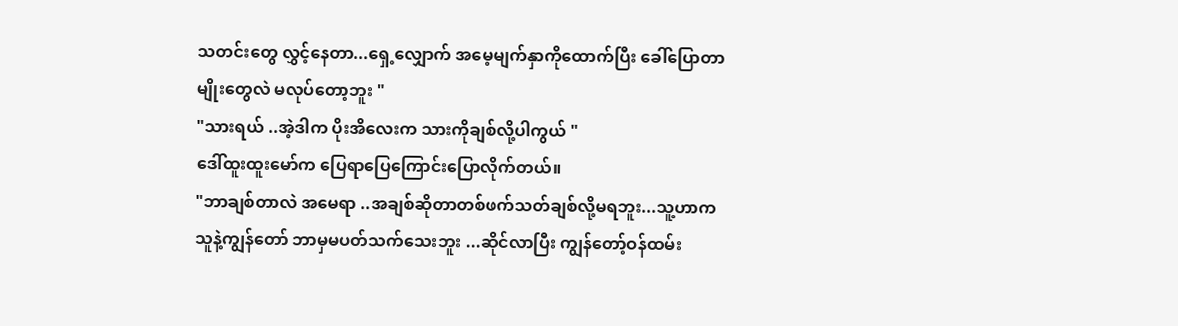သတင်းတွေ လွှင့်နေတာ...ရှေ့လျှောက် အမေ့မျက်နှာကိုထောက်ပြီး ခေါ်ပြောတာမျိုးတွေလဲ မလုပ်တော့ဘူး "
"သားရယ် ..အဲ့ဒါက ပိုးအိလေးက သားကိုချစ်လို့ပါကွယ် "
ဒေါ်ထူးထူးမော်က ပြေရာပြေကြောင်းပြောလိုက်တယ်။
"ဘာချစ်တာလဲ အမေရာ ..အချစ်ဆိုတာတစ်ဖက်သတ်ချစ်လို့မရဘူး...သူ့ဟာက သူနဲ့ကျွန်တော် ဘာမှမပတ်သက်သေးဘူး ...ဆိုင်လာပြီး ကျွန်တော့်ဝန်ထမ်း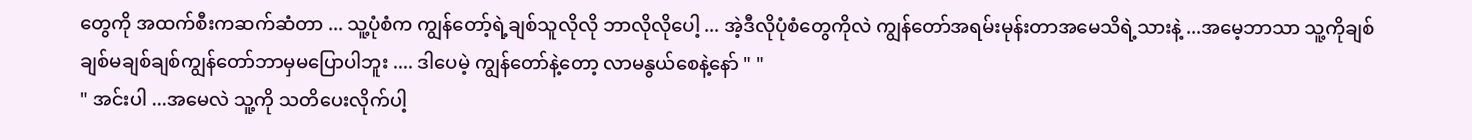တွေကို အထက်စီးကဆက်ဆံတာ ... သူ့ပုံစံက ကျွန်တော့်ရဲ့ချစ်သူလိုလို ဘာလိုလိုပေါ့ ... အဲ့ဒီလိုပုံစံတွေကိုလဲ ကျွန်တော်အရမ်းမုန်းတာအမေသိရဲ့သားနဲ့ ...အမေ့ဘာသာ သူ့ကိုချစ်ချစ်မချစ်ချစ်ကျွန်တော်ဘာမှမပြောပါဘူး .... ဒါပေမဲ့ ကျွန်တော်နဲ့တော့ လာမနွယ်စေနဲ့နော် " "
" အင်းပါ ...အမေလဲ သူ့ကို သတိပေးလိုက်ပါ့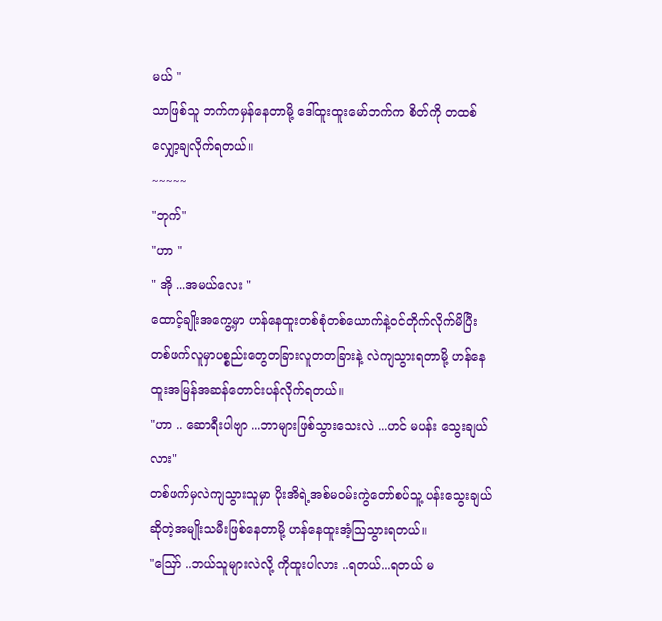မယ် "
သာဖြစ်သူ ဘက်ကမှန်နေတာမို့ ဒေါ်ထူးထူးမော်ဘက်က စိတ်ကို တထစ်လျှော့ချလိုက်ရတယ်။
~~~~~
"ဘုက်"
"ဟာ "
" အို ...အမယ်လေး "
ထောင့်ချိုးအကွေ့မှာ ဟန်နေထူးတစ်စုံတစ်ယောက်နဲ့ဝင်တိုက်လိုက်မိပြီး တစ်ဖက်လူမှာပစ္စည်းတွေတခြားလူတတခြားနဲ့ လဲကျသွားရတာမို့ ဟန်နေထူးအမြန်အဆန်တောင်းပန်လိုက်ရတယ်။
"ဟာ .. ဆောရီးပါဗျာ ...ဘာများဖြစ်သွားသေးလဲ ...ဟင် မပန်း သွေးချယ်လား"
တစ်ဖက်မှလဲကျသွားသူမှာ ပိုးအိရဲ့အစ်မဝမ်းကွဲတော်စပ်သူ့ ပန်းသွေးချယ်ဆိုတဲ့အမျိုးသမီးဖြစ်နေတာမို့ ဟန်နေထူးအံ့ဩသွားရတယ်။
"ဪ ..ဘယ်သူများလဲလို့ ကိုထူးပါလား ..ရတယ်...ရတယ် မ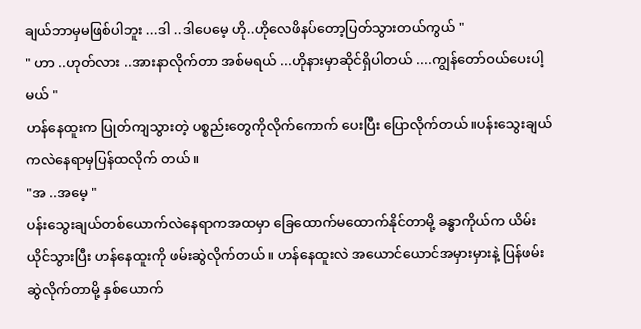ချယ်ဘာမှမဖြစ်ပါဘူး ...ဒါ ..ဒါပေမေ့ ဟို..ဟိုလေဖိနပ်တော့ပြတ်သွားတယ်ကွယ် "
" ဟာ ..ဟုတ်လား ..အားနာလိုက်တာ အစ်မရယ် ...ဟိုနားမှာဆိုင်ရှိပါတယ် ....ကျွန်တော်ဝယ်ပေးပါ့မယ် "
ဟန်နေထူးက ပြုတ်ကျသွားတဲ့ ပစ္စည်းတွေကိုလိုက်ကောက် ပေးပြီး ပြောလိုက်တယ်။ပန်းသွေးချယ်ကလဲနေရာမှပြန်ထလိုက် တယ်။
"အ ..အမေ့ "
ပန်းသွေးချယ်တစ်ယောက်လဲနေရာကအထမှာ ခြေထောက်မထောက်နိုင်တာမို့ ခန္ဓာကိုယ်က ယိမ်းယိုင်သွားပြီး ဟန်နေထူးကို ဖမ်းဆွဲလိုက်တယ်။ ဟန်နေထူးလဲ အယောင်ယောင်အမှားမှားနဲ့ ပြန်ဖမ်းဆွဲလိုက်တာမို့ နှစ်ယောက်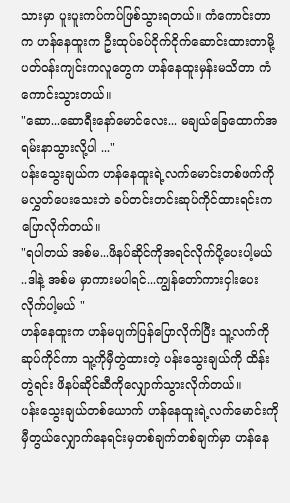သားမှာ ပူးပူးကပ်ကပ်ဖြစ်သွားရတယ်။ ကံကောင်းတာက ဟန်နေထူးက ဦးထုပ်ခပ်ငိုက်ငိုက်ဆောင်းထားတာမို့ ပတ်ဝန်းကျင်းကလူတွေက ဟန်နေထူးမှန်းမသိတာ ကံကောင်းသွားတယ်။
"ဆော...ဆောရီးနော်မောင်လေး... မချယ်ခြေထောက်အရမ်းနာသွားလို့ပါ ..."
ပန်းသွေးချယ်က ဟန်နေထူးရဲ့လက်မောင်းတစ်ဖက်ကို မလွှတ်ပေးသေးဘဲ ခပ်တင်းတင်းဆုပ်ကိုင်ထားရင်းက ပြောလိုက်တယ်။
"ရပါတယ် အစ်မ...ဖိနပ်ဆိုင်ကိုအရင်လိုက်ပို့ပေးပါ့မယ် ..ဒါနဲ့ အစ်မ မှာကားမပါရင်...ကျွန်တော်ကားငှါးပေးလိုက်ပါ့မယ် "
ဟန်နေထူးက ဟန်မပျက်ပြန်ပြောလိုက်ပြီး သူ့လက်ကို ဆုပ်ကိုင်ကာ သူ့ကိုမှီတွဲထားတဲ့ ပန်းသွေးချယ်ကို ထိန်းတွဲရင်း ဖိနပ်ဆိုင်ဆီကိုလျှောက်သွားလိုက်တယ်။
ပန်းသွေးချယ်တစ်ယောက် ဟန်နေထူးရဲ့လက်မောင်းကို မှီတွယ်လျှောက်နေရင်းမှတစ်ချက်တစ်ချက်မှာ ဟန်နေ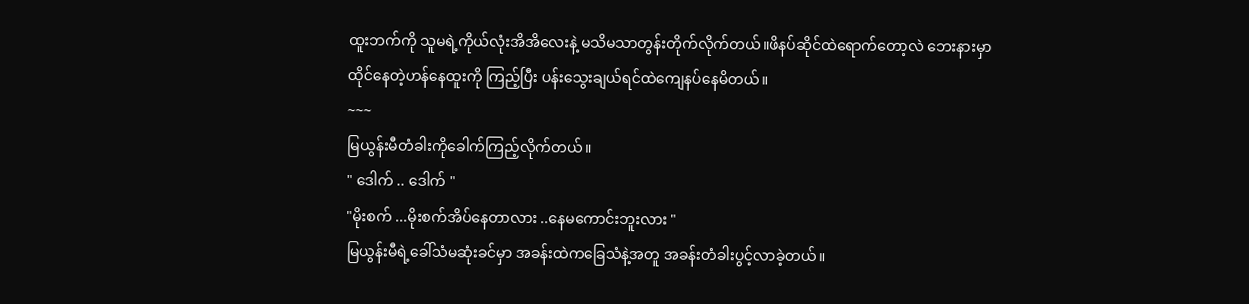ထူးဘက်ကို သူမရဲ့ကိုယ်လုံးအိအိလေးနဲ့ မသိမသာတွန်းတိုက်လိုက်တယ်။ဖိနပ်ဆိုင်ထဲရောက်တော့လဲ ဘေးနားမှာထိုင်နေတဲ့ဟန်နေထူးကို ကြည့်ပြီး ပန်းသွေးချယ်ရင်ထဲကျေနပ်နေမိတယ်။
~~~
မြယွန်းမီတံခါးကိုခေါက်ကြည့်လိုက်တယ်။
" ဒေါက် .. ဒေါက် "
"မိုးစက် ...မိုးစက်အိပ်နေတာလား ..နေမကောင်းဘူးလား "
မြယွန်းမီရဲ့ခေါ်သံမဆုံးခင်မှာ အခန်းထဲကခြေသံနဲ့အတူ အခန်းတံခါးပွင့်လာခဲ့တယ်။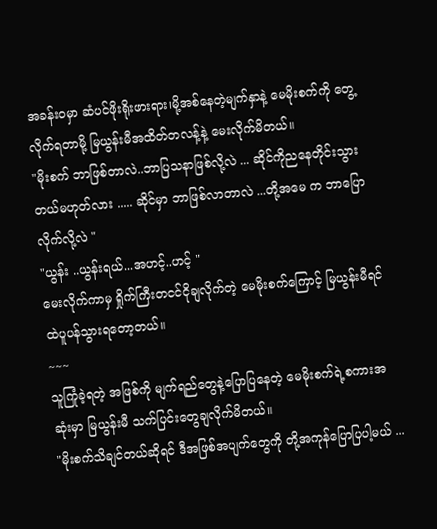အခန်းဝမှာ ဆံပင်ဖိုးရိုးဖားရား၊မို့အစ်နေတဲ့မျက်နှာနဲ့ မေမိုးစက်ကို တွေ့လိုက်ရတာမို့ မြယွန်းမီအထိတ်တလန့်နဲ့ မေးလိုက်မိတယ်။
"မိုးစက် ဘာဖြစ်တာလဲ..ဘာပြသနာဖြစ်လို့လဲ ... ဆိုင်ကိုညနေတိုင်းသွားတယ်မဟုတ်လား ..... ဆိုင်မှာ ဘာဖြစ်လာတာလဲ ...တို့အမေ က ဘာပြောလိုက်လို့လဲ "
"ယွန်း ..ယွန်းရယ်...အဟင့်..ဟင့် "
မေးလိုက်ကာမှ ရှိုက်ကြီးတငင်ငိုချလိုက်တဲ့ မေမိုးစက်ကြောင့် မြယွန်းမီရင်ထဲပူပန်သွားရတော့တယ်။
~~~
သူကြုံခဲ့ရတဲ့ အဖြစ်ကို မျက်ရည်တွေနဲ့ပြောပြနေတဲ့ မေမိုးစက်ရဲ့စကားအဆုံးမှာ မြယွန်းမီ သက်ပြင်းတွေချလိုက်မိတယ်။
"မိုးစက်သိချင်တယ်ဆိုရင် ဒီအဖြစ်အပျက်တွေကို တို့အကုန်ပြောပြပါ့မယ် ...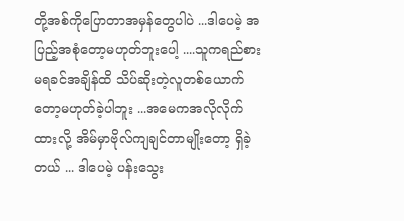တို့အစ်ကိုပြောတာအမှန်တွေပါပဲ ...ဒါပေမဲ့ အပြည့်အစုံတော့မဟုတ်ဘူးပေါ့ ....သူကရည်စားမရခင်အချိန်ထိ သိပ်ဆိုးတဲ့လူတစ်ယောက်တော့မဟုတ်ခဲ့ပါဘူး ...အမေကအလိုလိုက်ထားလို့ အိမ်မှာဗိုလ်ကျချင်တာမျိုးတော့ ရှိခဲ့တယ် ... ဒါပေမဲ့ ပန်းသွေး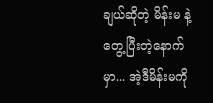ချယ်ဆိုတဲ့ မိန်းမ နဲ့ တွေ့ပြီးတဲ့နောက်မှာ... အဲ့ဒီမိန်းမကို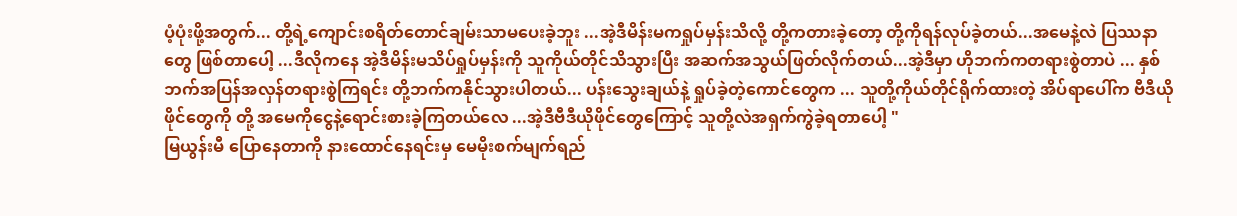ပံ့ပုံးဖို့အတွက်... တို့ရဲ့ကျောင်းစရိတ်တောင်ချမ်းသာမပေးခဲ့ဘူး ...အဲ့ဒီမိန်းမကရှုပ်မှန်းသိလို့ တို့ကတားခဲ့တော့ တို့ကိုရန်လုပ်ခဲ့တယ်...အမေနဲ့လဲ ပြဿနာတွေ ဖြစ်တာပေါ့ ...ဒီလိုကနေ အဲ့ဒီမိန်းမသိပ်ရှုပ်မှန်းကို သူကိုယ်တိုင်သိသွားပြီး အဆက်အသွယ်ဖြတ်လိုက်တယ်...အဲ့ဒီမှာ ဟိုဘက်ကတရားစွဲတာပဲ ... နှစ်ဘက်အပြန်အလှန်တရားစွဲကြရင်း တို့ဘက်ကနိုင်သွားပါတယ်... ပန်းသွေးချယ်နဲ့ ရှုပ်ခဲ့တဲ့ကောင်တွေက ... သူတို့ကိုယ်တိုင်ရိုက်ထားတဲ့ အိပ်ရာပေါ်က ဗီဒီယိုဖိုင်တွေကို တို့ အမေကိုငွေနဲ့ရောင်းစားခဲ့ကြတယ်လေ ...အဲ့ဒီဗီဒီယိုဖိုင်တွေကြောင့် သူတို့လဲအရှက်ကွဲခဲ့ရတာပေါ့ "
မြယွန်းမီ ပြောနေတာကို နားထောင်နေရင်းမှ မေမိုးစက်မျက်ရည်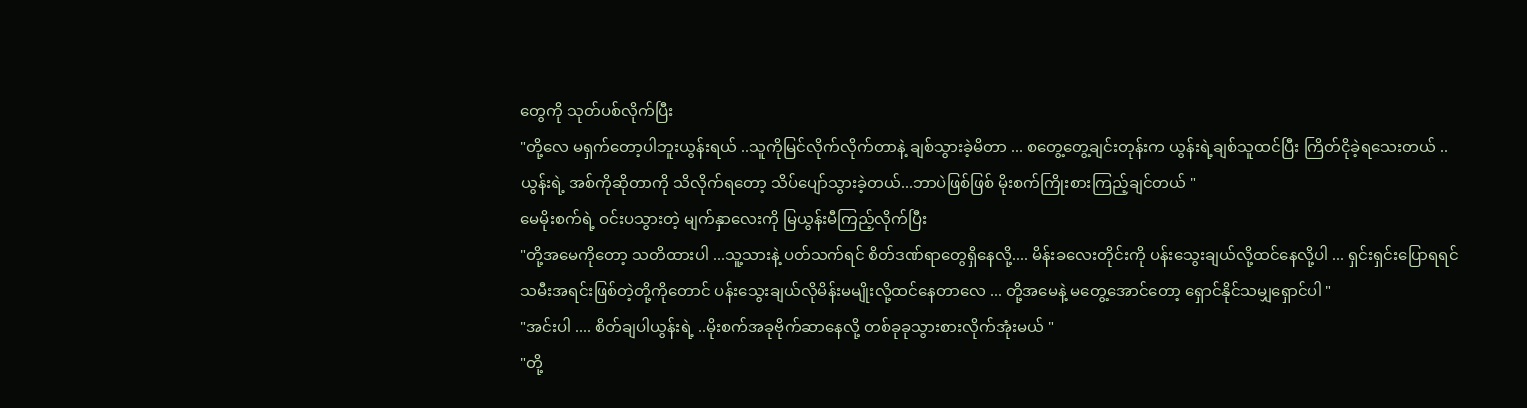တွေကို သုတ်ပစ်လိုက်ပြီး
"တို့လေ မရှက်တော့ပါဘူးယွန်းရယ် ..သူကိုမြင်လိုက်လိုက်တာနဲ့ ချစ်သွားခဲ့မိတာ ... စတွေ့တွေ့ချင်းတုန်းက ယွန်းရဲ့ချစ်သူထင်ပြီး ကြိတ်ငိုခဲ့ရသေးတယ် .. ယွန်းရဲ့ အစ်ကိုဆိုတာကို သိလိုက်ရတော့ သိပ်ပျော်သွားခဲ့တယ်...ဘာပဲဖြစ်ဖြစ် မိုးစက်ကြိုးစားကြည့်ချင်တယ် "
မေမိုးစက်ရဲ့ ဝင်းပသွားတဲ့ မျက်နှာလေးကို မြယွန်းမီကြည့်လိုက်ပြီး
"တို့အမေကိုတော့ သတိထားပါ ...သူ့သားနဲ့ ပတ်သက်ရင် စိတ်ဒဏ်ရာတွေရှိနေလို့.... မိန်းခလေးတိုင်းကို ပန်းသွေးချယ်လို့ထင်နေလို့ပါ ... ရှင်းရှင်းပြောရရင် သမီးအရင်းဖြစ်တဲ့တို့ကိုတောင် ပန်းသွေးချယ်လိုမိန်းမမျိုးလို့ထင်နေတာလေ ... တို့အမေနဲ့ မတွေ့အောင်တော့ ရှောင်နိုင်သမျှရှောင်ပါ "
"အင်းပါ .... စိတ်ချပါယွန်းရဲ့ ..မိုးစက်အခုဗိုက်ဆာနေလို့ တစ်ခုခုသွားစားလိုက်အုံးမယ် "
"တို့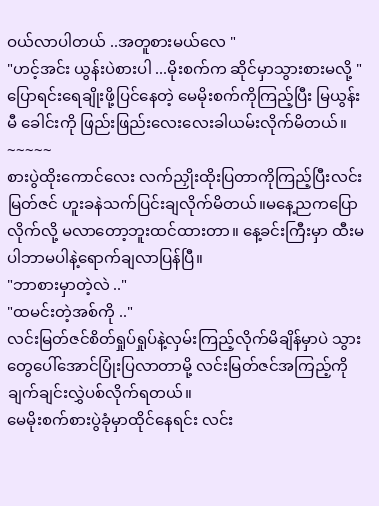ဝယ်လာပါတယ် ..အတူစားမယ်လေ "
"ဟင့်အင်း ယွန်းပဲစားပါ ...မိုးစက်က ဆိုင်မှာသွားစားမလို့ "
ပြောရင်းရေချိုးဖို့ပြင်နေတဲ့ မေမိုးစက်ကိုကြည့်ပြီး မြယွန်းမီ ခေါင်းကို ဖြည်းဖြည်းလေးလေးခါယမ်းလိုက်မိတယ်။
~~~~~
စားပွဲထိုးကောင်လေး လက်ညှိုးထိုးပြတာကိုကြည့်ပြီးလင်းမြတ်ဇင် ဟူးခနဲသက်ပြင်းချလိုက်မိတယ်။မနေ့ညကပြောလိုက်လို့ မလာတော့ဘူးထင်ထားတာ။ နေ့ခင်းကြီးမှာ ထီးမပါဘာမပါနဲ့ရောက်ချလာပြန်ပြီ။
"ဘာစားမှာတဲ့လဲ .."
"ထမင်းတဲ့အစ်ကို .."
လင်းမြတ်ဇင်စိတ်ရှုပ်ရှုပ်နဲ့လှမ်းကြည့်လိုက်မိချိန်မှာပဲ သွားတွေပေါ်အောင်ပြုံးပြလာတာမို့ လင်းမြတ်ဇင်အကြည့်ကို ချက်ချင်းလွှဲပစ်လိုက်ရတယ်။
မေမိုးစက်စားပွဲခုံမှာထိုင်နေရင်း လင်း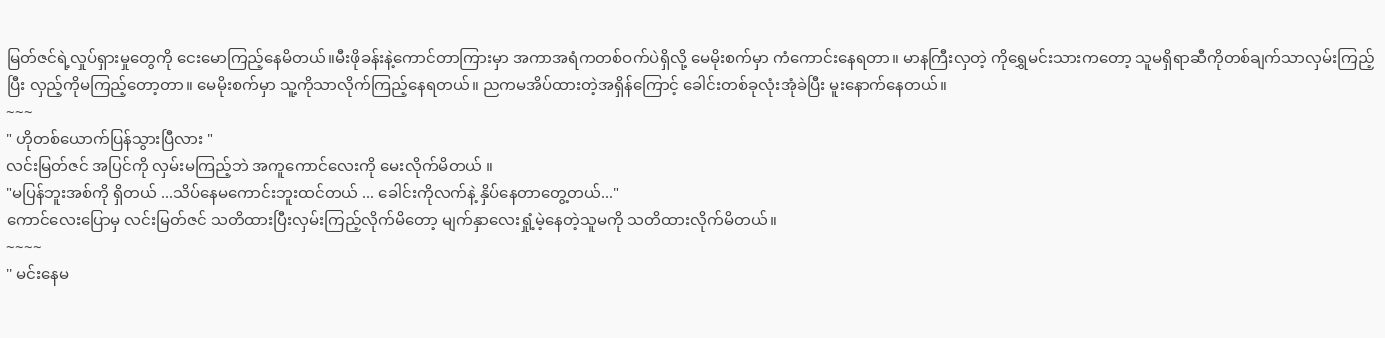မြတ်ဇင်ရဲ့လှုပ်ရှားမှုတွေကို ငေးမောကြည့်နေမိတယ်။မီးဖိုခန်းနဲ့ကောင်တာကြားမှာ အကာအရံကတစ်ဝက်ပဲရှိလို့ မေမိုးစက်မှာ ကံကောင်းနေရတာ။ မာနကြီးလှတဲ့ ကိုရွှေမင်းသားကတော့ သူမရှိရာဆီကိုတစ်ချက်သာလှမ်းကြည့်ပြီး လှည့်ကိုမကြည့်တော့တာ။ မေမိုးစက်မှာ သူ့ကိုသာလိုက်ကြည့်နေရတယ်။ ညကမအိပ်ထားတဲ့အရှိန်ကြောင့် ခေါင်းတစ်ခုလုံးအုံခဲပြီး မူးနောက်နေတယ်။
~~~
" ဟိုတစ်ယောက်ပြန်သွားပြီလား "
လင်းမြတ်ဇင် အပြင်ကို လှမ်းမကြည့်ဘဲ အကူကောင်လေးကို မေးလိုက်မိတယ် ။
"မပြန်ဘူးအစ်ကို ရှိတယ် ...သိပ်နေမကောင်းဘူးထင်တယ် ... ခေါင်းကိုလက်နဲ့ နှိပ်နေတာတွေ့တယ်..."
ကောင်လေးပြောမှ လင်းမြတ်ဇင် သတိထားပြီးလှမ်းကြည့်လိုက်မိတော့ မျက်နှာလေးရှုံ့မဲ့နေတဲ့သူမကို သတိထားလိုက်မိတယ်။
~~~~
'' မင်းနေမ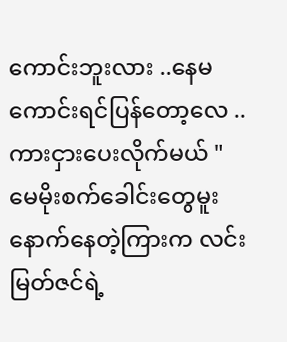ကောင်းဘူးလား ..နေမကောင်းရင်ပြန်တော့လေ ..ကားငှားပေးလိုက်မယ် "
မေမိုးစက်ခေါင်းတွေမူးနောက်နေတဲ့ကြားက လင်းမြတ်ဇင်ရဲ့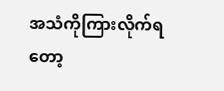အသံကိုကြားလိုက်ရတော့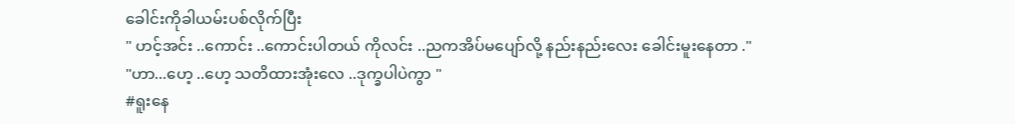ခေါင်းကိုခါယမ်းပစ်လိုက်ပြီး
" ဟင့်အင်း ..ကောင်း ..ကောင်းပါတယ် ကိုလင်း ..ညကအိပ်မပျော်လို့ နည်းနည်းလေး ခေါင်းမူးနေတာ ."
"ဟာ...ဟေ့ ..ဟေ့ သတိထားအုံးလေ ..ဒုက္ခပါပဲကွာ "
#ရူးနေ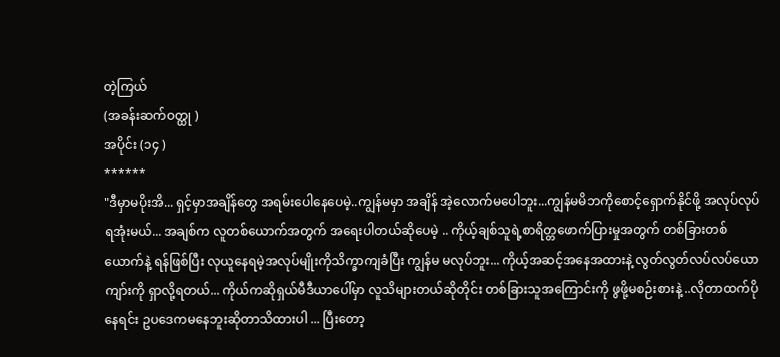တဲ့ကြယ်
(အခန်းဆက်ဝတ္ထု )
အပိုင်း (၁၄ )
******
"ဒီမှာမပိုးအိ... ရှင့်မှာအချိန်တွေ အရမ်းပေါနေပေမဲ့..ကျွန်မမှာ အချိန် အဲ့လောက်မပေါဘူး...ကျွန်မမိဘကိုစောင့်ရှောက်နိုင်ဖို့ အလုပ်လုပ်ရအုံးမယ်... အချစ်က လူတစ်ယောက်အတွက် အရေးပါတယ်ဆိုပေမဲ့ .. ကိုယ့်ချစ်သူရဲ့စာရိတ္တဖောက်ပြားမှုအတွက် တစ်ခြားတစ်ယောက်နဲ့ ရန်ဖြစ်ပြီး လုယူနေရမဲ့အလုပ်မျိုးကိုသိက္ခာကျခံပြီး ကျွန်မ မလုပ်ဘူး... ကိုယ့်အဆင့်အနေအထားနဲ့ လွတ်လွတ်လပ်လပ်ယောကျာ်းကို ရှာလို့ရတယ်... ကိုယ်ကဆိုရှယ်မီဒီယာပေါ်မှာ လူသိများတယ်ဆိုတိုင်း တစ်ခြားသူအကြောင်းကို ဖွဖို့မစဉ်းစားနဲ့ ..လိုတာထက်ပိုနေရင်း ဥပဒေကမနေဘူးဆိုတာသိထားပါ ... ပြီးတော့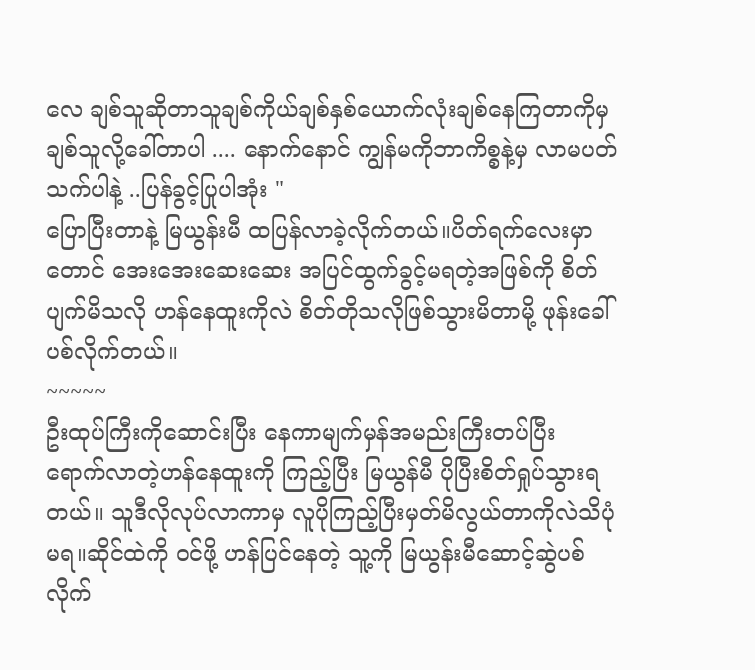လေ ချစ်သူဆိုတာသူချစ်ကိုယ်ချစ်နှစ်ယောက်လုံးချစ်နေကြတာကိုမှ ချစ်သူလို့ခေါ်တာပါ .... နောက်နောင် ကျွန်မကိုဘာကိစ္စနဲ့မှ လာမပတ်သက်ပါနဲ့ ..ပြန်ခွင့်ပြုပါအုံး "
ပြောပြီးတာနဲ့ မြယွန်းမီ ထပြန်လာခဲ့လိုက်တယ်။ပိတ်ရက်လေးမှာတောင် အေးအေးဆေးဆေး အပြင်ထွက်ခွင့်မရတဲ့အဖြစ်ကို စိတ်ပျက်မိသလို ဟန်နေထူးကိုလဲ စိတ်တိုသလိုဖြစ်သွားမိတာမို့ ဖုန်းခေါ်ပစ်လိုက်တယ်။
~~~~~
ဦးထုပ်ကြီးကိုဆောင်းပြီး နေကာမျက်မှန်အမည်းကြီးတပ်ပြီး ရောက်လာတဲ့ဟန်နေထူးကို ကြည့်ပြီး မြယွန်မီ ပိုပြီးစိတ်ရှုပ်သွားရတယ်။ သူဒီလိုလုပ်လာကာမှ လူပိုကြည့်ပြီးမှတ်မိလွယ်တာကိုလဲသိပုံမရ။ဆိုင်ထဲကို ဝင်ဖို့ ဟန်ပြင်နေတဲ့ သူ့ကို မြယွန်းမီဆောင့်ဆွဲပစ်လိုက်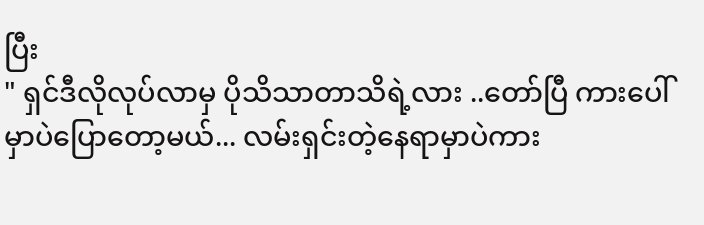ပြီး
" ရှင်ဒီလိုလုပ်လာမှ ပိုသိသာတာသိရဲ့လား ..တော်ပြီ ကားပေါ်မှာပဲပြောတော့မယ်... လမ်းရှင်းတဲ့နေရာမှာပဲကား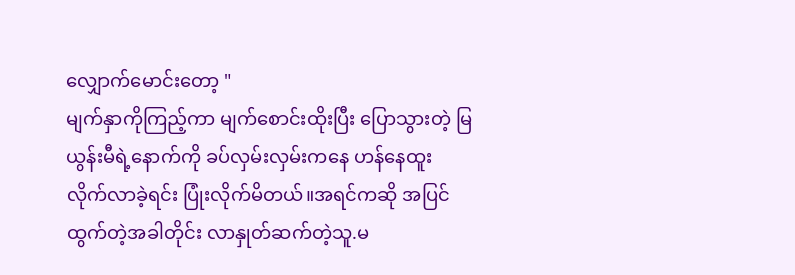လျှောက်မောင်းတော့ "
မျက်နှာကိုကြည့်ကာ မျက်စောင်းထိုးပြီး ပြောသွားတဲ့ မြယွန်းမီရဲ့နောက်ကို ခပ်လှမ်းလှမ်းကနေ ဟန်နေထူးလိုက်လာခဲ့ရင်း ပြုံးလိုက်မိတယ်။အရင်ကဆို အပြင်ထွက်တဲ့အခါတိုင်း လာနှုတ်ဆက်တဲ့သူ.မ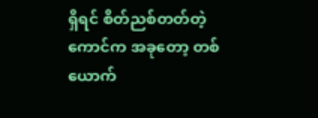ရှိရင် စိတ်ညစ်တတ်တဲ့ကောင်က အခုတော့ တစ်ယောက်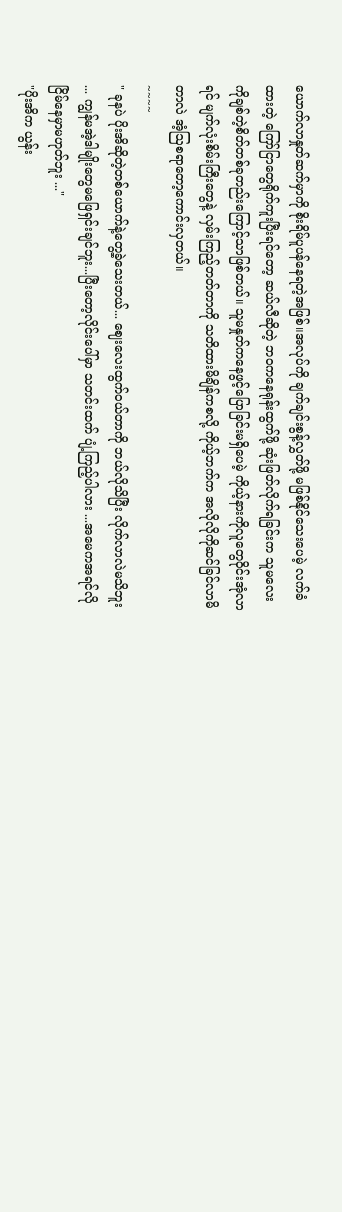ယောက်လာနှုတ်ဆက်မှာကို စိုးရိမ်ပူပန်နေရတဲ့အဖြစ်။အလုပ်ကို ချက်ချင်းစွန့်လွှတ်ဖို့ မဖြစ်နိုင်သေးပေမဲ့ လက်ခံထားတဲ့ ကြော်ငြာတွေရိုက်ကူးပြီးရင်တော့ ဆယ်လီဆိုတဲ့ ဘ၀ကနေရုန်းထွက်ဖို့ ဆုံးဖြတ်လိုက်ရခြင်းက သူမလေးကိုချစ်တဲ့စိတ်တစ်ခုတည်းကြောင့်သာဖြစ်တယ်။ သူမနှုတ်ကနေဖွင့်ပြောခြင်းမရှိပေမဲ့ ကိုယ့်နားကိုလူတွေဝိုင်းအုံလာရင် မျက်လုံးစိမ်းကြီးတွေနဲ့ လှမ်းကြည့်တတ်တာကို သတိထားမိချိန်ကစလို့ ကိုယ့်ဘက်က အလိုလိုကိုဆင်ခြင်လာမိတာလဲ အံ့ဩစရာတော့ကောင်းလှတယ်။
~~~~
" ခုနပဲ ပိုးအိဆိုတဲ့တစ်ယောက်နဲ့တွေ့ခဲ့သေးတယ်... ဈေးလေးထွက်ဝယ်တာကို ဘယ်လိုသိပြီး လိုက်လာလဲမသိဘူး ... ကျွန်မအဲ့ဒါမျိုးတွေမဖြေရှင်းချင်ဘူး...ပြီးတော့လိုင်းပေါ်မှာ သတင်းထက် ပျံ့ကြည့်ပါလား ...အမေကအရင်လို ငြိမ်နေမှာမဟုတ်ဘူး ..."
"ပိုးအိက ယွန်း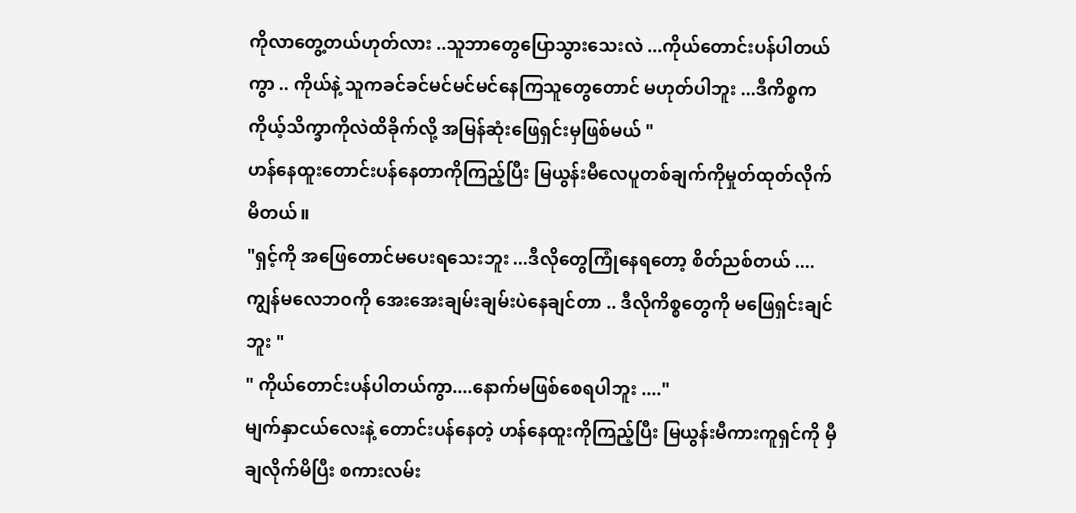ကိုလာတွေ့တယ်ဟုတ်လား ..သူဘာတွေပြောသွားသေးလဲ ...ကိုယ်တောင်းပန်ပါတယ်ကွာ .. ကိုယ်နဲ့ သူကခင်ခင်မင်မင်မင်နေကြသူတွေတောင် မဟုတ်ပါဘူး ...ဒီကိစ္စက ကိုယ့်သိက္ခာကိုလဲထိခိုက်လို့ အမြန်ဆုံးဖြေရှင်းမှဖြစ်မယ် "
ဟန်နေထူးတောင်းပန်နေတာကိုကြည့်ပြီး မြယွန်းမီလေပူတစ်ချက်ကိုမှုတ်ထုတ်လိုက်မိတယ်။
"ရှင့်ကို အဖြေတောင်မပေးရသေးဘူး ...ဒီလိုတွေကြုံနေရတော့ စိတ်ညစ်တယ် ....ကျွန်မလေဘ၀ကို အေးအေးချမ်းချမ်းပဲနေချင်တာ .. ဒီလိုကိစ္စတွေကို မဖြေရှင်းချင်ဘူး "
" ကိုယ်တောင်းပန်ပါတယ်ကွာ....နောက်မဖြစ်စေရပါဘူး ...."
မျက်နှာငယ်လေးနဲ့ တောင်းပန်နေတဲ့ ဟန်နေထူးကိုကြည့်ပြီး မြယွန်းမီကားကူရှင်ကို မှီချလိုက်မိပြီး စကားလမ်း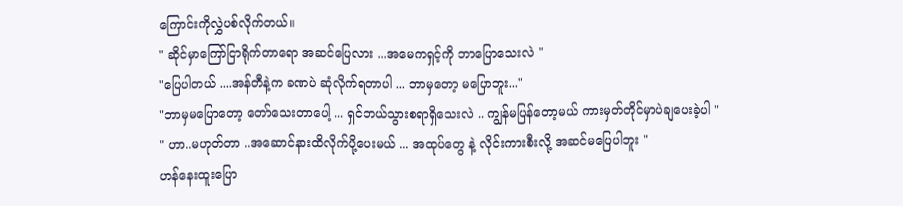ကြောင်းကိုလွှဲပစ်လိုက်တယ်။
" ဆိုင်မှာကြော်ငြာရိုက်တာရော အဆင်ပြေလား ...အမေကရှင့်ကို ဘာပြောသေးလဲ "
"ပြေပါတယ် ....အန်တီနဲ့က ခဏပဲ ဆုံလိုက်ရတာပါ ... ဘာမှတော့ မပြောဘူး..."
"ဘာမှမပြောတော့ တော်သေးတာပေါ့ ... ရှင်ဘယ်သွားစရာရှိသေးလဲ .. ကျွန်မပြန်တော့မယ် ကားမှတ်တိုင်မှာပဲချပေးခဲ့ပါ "
" ဟာ..မဟုတ်တာ ..အဆောင်နားထိလိုက်ပို့ပေးမယ် ... အထုပ်တွေ နဲ့ လိုင်းကားစီးလို့ အဆင်မပြေပါဘူး "
ဟန်နေးထူးပြော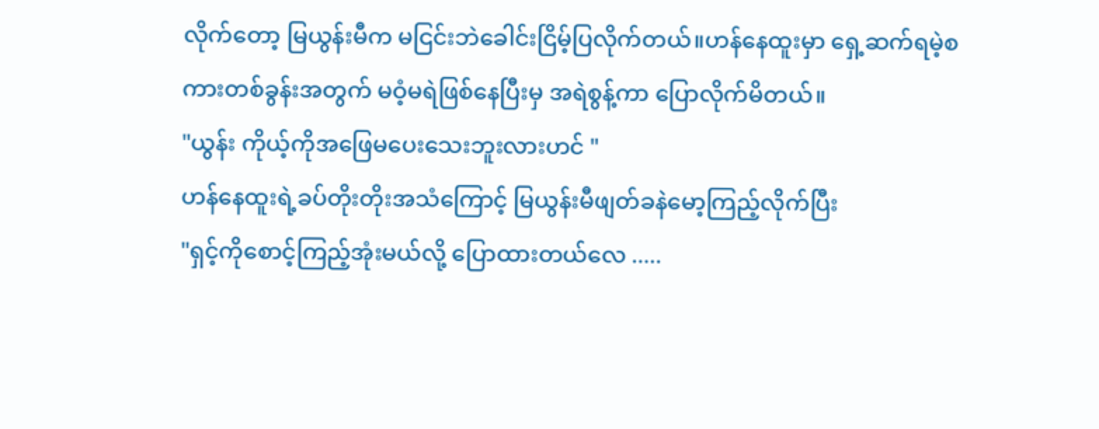လိုက်တော့ မြယွန်းမီက မငြင်းဘဲခေါင်းငြိမ့်ပြလိုက်တယ်။ဟန်နေထူးမှာ ရှေ့ဆက်ရမဲ့စကားတစ်ခွန်းအတွက် မဝံ့မရဲဖြစ်နေပြီးမှ အရဲစွန့်ကာ ပြောလိုက်မိတယ်။
"ယွန်း ကိုယ့်ကိုအဖြေမပေးသေးဘူးလားဟင် "
ဟန်နေထူးရဲ့ခပ်တိုးတိုးအသံကြောင့် မြယွန်းမီဖျတ်ခနဲမော့ကြည့်လိုက်ပြီး
"ရှင့်ကိုစောင့်ကြည့်အုံးမယ်လို့ ပြောထားတယ်လေ .....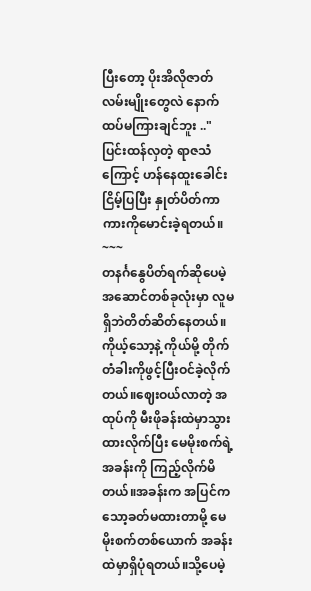ပြီးတော့ ပိုးအိလိုဇာတ်လမ်းမျိုးတွေလဲ နောက်ထပ်မကြားချင်ဘူး .."
ပြင်းထန်လှတဲ့ ရာဇသံကြောင့် ဟန်နေထူးခေါင်းငြိမ့်ပြပြီး နှုတ်ပိတ်ကာ ကားကိုမောင်းခဲ့ရတယ်။
~~~
တနင်္ဂနွေပိတ်ရက်ဆိုပေမဲ့ အဆောင်တစ်ခုလုံးမှာ လူမရှိဘဲတိတ်ဆိတ်နေတယ်။ကိုယ့်သော့နဲ့ ကိုယ်မို့ တိုက်တံခါးကိုဖွင့်ပြီးဝင်ခဲ့လိုက်တယ်။ဈေးဝယ်လာတဲ့ အထုပ်ကို မီးဖိုခန်းထဲမှာသွားထားလိုက်ပြီး မေမိုးစက်ရဲ့အခန်းကို ကြည့်လိုက်မိတယ်။အခန်းက အပြင်ကသော့ခတ်မထားတာမို့ မေမိုးစက်တစ်ယောက် အခန်းထဲမှာရှိပုံရတယ်။သို့ပေမဲ့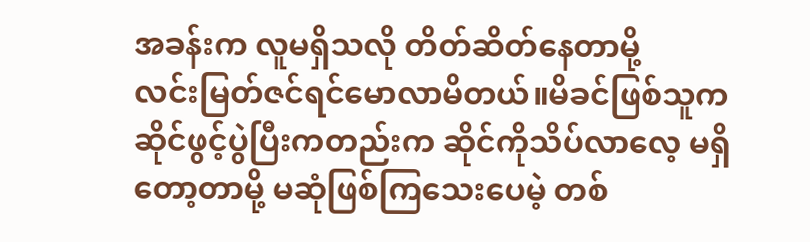အခန်းက လူမရှိသလို တိတ်ဆိတ်နေတာမို့
လင်းမြတ်ဇင်ရင်မောလာမိတယ်။မိခင်ဖြစ်သူက ဆိုင်ဖွင့်ပွဲပြီးကတည်းက ဆိုင်ကိုသိပ်လာလေ့ မရှိတော့တာမို့ မဆုံဖြစ်ကြသေးပေမဲ့ တစ်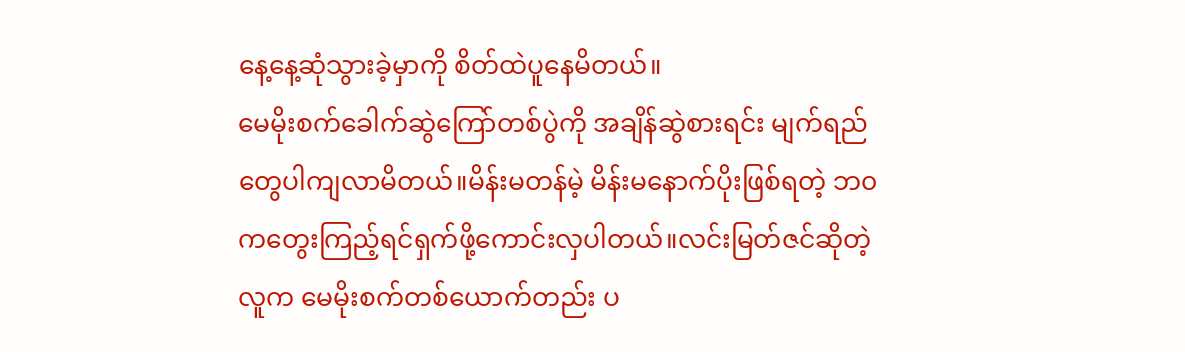နေ့နေ့ဆုံသွားခဲ့မှာကို စိတ်ထဲပူနေမိတယ်။
မေမိုးစက်ခေါက်ဆွဲကြော်တစ်ပွဲကို အချိန်ဆွဲစားရင်း မျက်ရည်တွေပါကျလာမိတယ်။မိန်းမတန်မဲ့ မိန်းမနောက်ပိုးဖြစ်ရတဲ့ ဘ၀ကတွေးကြည့်ရင်ရှက်ဖို့ကောင်းလှပါတယ်။လင်းမြတ်ဇင်ဆိုတဲ့လူက မေမိုးစက်တစ်ယောက်တည်း ပ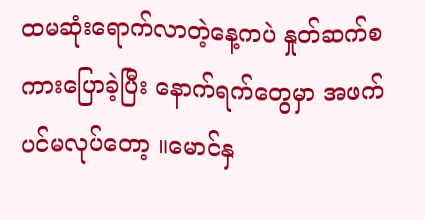ထမဆုံးရောက်လာတဲ့နေ့ကပဲ နှုတ်ဆက်စကားပြောခဲ့ပြီး နောက်ရက်တွေမှာ အဖက်ပင်မလုပ်တော့ ။မောင်နှ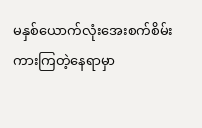မနှစ်ယောက်လုံးအေးစက်စိမ်းကားကြတဲ့နေရာမှာ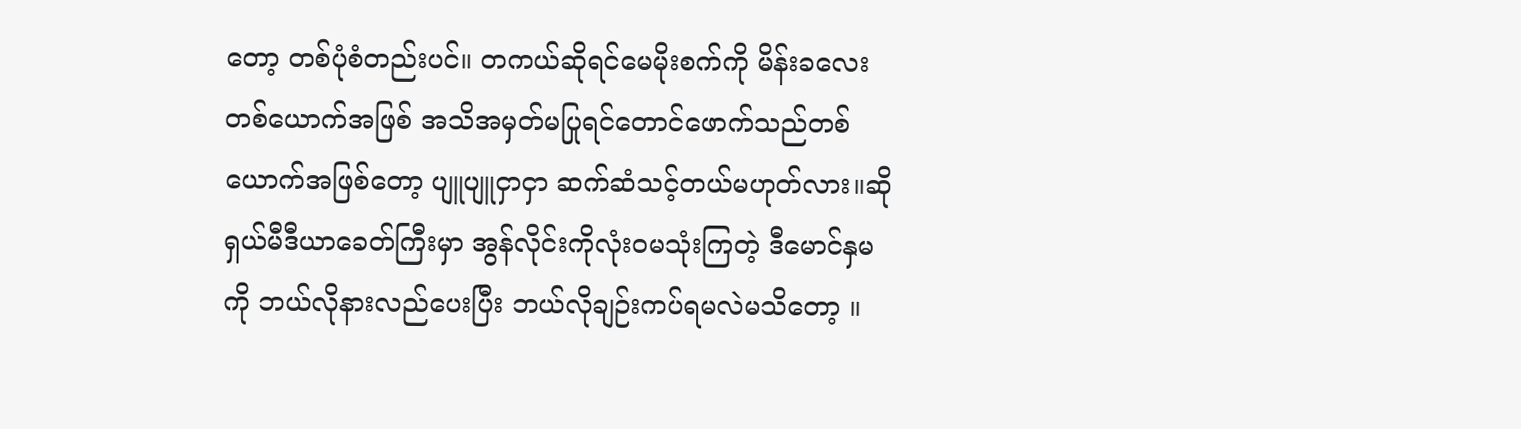တော့ တစ်ပုံစံတည်းပင်။ တကယ်ဆိုရင်မေမိုးစက်ကို မိန်းခလေးတစ်ယောက်အဖြစ် အသိအမှတ်မပြုရင်တောင်ဖောက်သည်တစ်ယောက်အဖြစ်တော့ ပျူပျူငှာငှာ ဆက်ဆံသင့်တယ်မဟုတ်လား။ဆိုရှယ်မီဒီယာခေတ်ကြီးမှာ အွန်လိုင်းကိုလုံးဝမသုံးကြတဲ့ ဒီမောင်နှမကို ဘယ်လိုနားလည်ပေးပြီး ဘယ်လိုချဉ်းကပ်ရမလဲမသိတော့ ။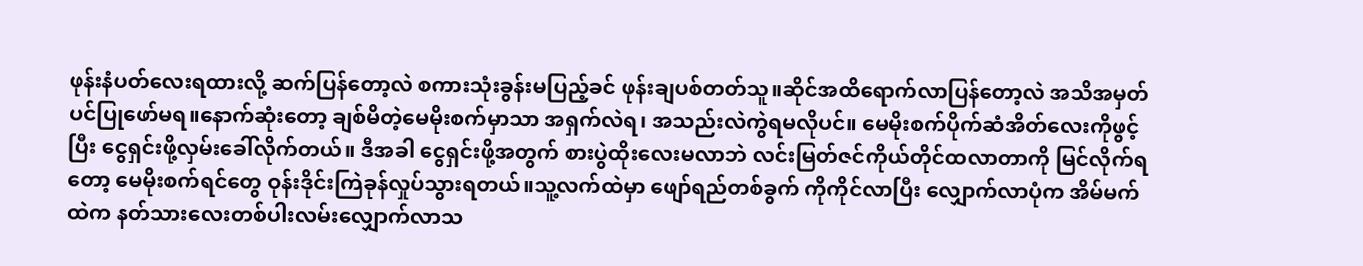ဖုန်းနံပတ်လေးရထားလို့ ဆက်ပြန်တော့လဲ စကားသုံးခွန်းမပြည့်ခင် ဖုန်းချပစ်တတ်သူ။ဆိုင်အထိရောက်လာပြန်တော့လဲ အသိအမှတ်ပင်ပြုဖော်မရ။နောက်ဆုံးတော့ ချစ်မိတဲ့မေမိုးစက်မှာသာ အရှက်လဲရ၊ အသည်းလဲကွဲရမလိုပင်။ မေမိုးစက်ပိုက်ဆံအိတ်လေးကိုဖွင့်ပြီး ငွေရှင်းဖို့လှမ်းခေါ်လိုက်တယ်။ ဒီအခါ ငွေရှင်းဖို့အတွက် စားပွဲထိုးလေးမလာဘဲ လင်းမြတ်ဇင်ကိုယ်တိုင်ထလာတာကို မြင်လိုက်ရတော့ မေမိုးစက်ရင်တွေ ဝုန်းဒိုင်းကြဲခုန်လှုပ်သွားရတယ်။သူ့လက်ထဲမှာ ဖျော်ရည်တစ်ခွက် ကိုကိုင်လာပြီး လျှောက်လာပုံက အိမ်မက်ထဲက နတ်သားလေးတစ်ပါးလမ်းလျှောက်လာသ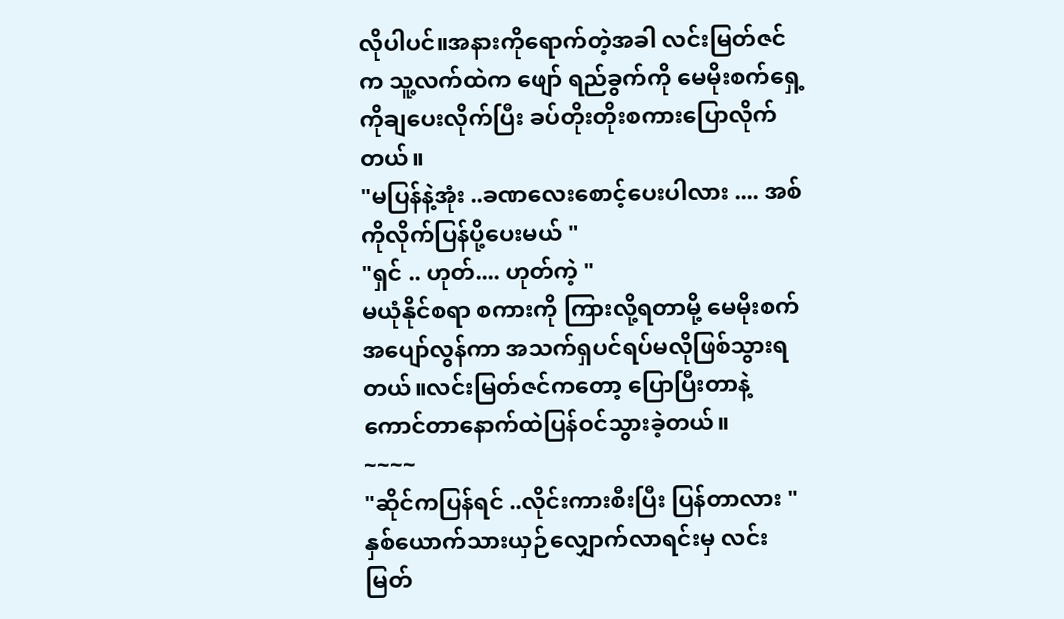လိုပါပင်။အနားကိုရောက်တဲ့အခါ လင်းမြတ်ဇင်က သူ့လက်ထဲက ဖျော် ရည်ခွက်ကို မေမိုးစက်ရှေ့ကိုချပေးလိုက်ပြီး ခပ်တိုးတိုးစကားပြောလိုက်တယ်။
"မပြန်နဲ့အုံး ..ခဏလေးစောင့်ပေးပါလား .... အစ်ကိုလိုက်ပြန်ပို့ပေးမယ် "
"ရှင် .. ဟုတ်.... ဟုတ်ကဲ့ "
မယုံနိုင်စရာ စကားကို ကြားလို့ရတာမို့ မေမိုးစက်အပျော်လွန်ကာ အသက်ရှပင်ရပ်မလိုဖြစ်သွားရတယ်။လင်းမြတ်ဇင်ကတော့ ပြောပြီးတာနဲ့ ကောင်တာနောက်ထဲပြန်ဝင်သွားခဲ့တယ်။
~~~~
"ဆိုင်ကပြန်ရင် ..လိုင်းကားစီးပြီး ပြန်တာလား "
နှစ်ယောက်သားယှဉ်လျှောက်လာရင်းမှ လင်းမြတ်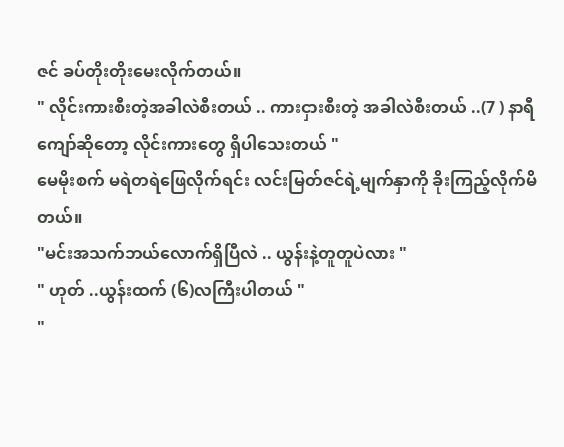ဇင် ခပ်တိုးတိုးမေးလိုက်တယ်။
" လိုင်းကားစီးတဲ့အခါလဲစီးတယ် .. ကားငှားစီးတဲ့ အခါလဲစီးတယ် ..(7 ) နာရီကျော်ဆိုတော့ လိုင်းကားတွေ ရှိပါသေးတယ် "
မေမိုးစက် မရဲတရဲဖြေလိုက်ရင်း လင်းမြတ်ဇင်ရဲ့မျက်နှာကို ခိုးကြည့်လိုက်မိတယ်။
"မင်းအသက်ဘယ်လောက်ရှိပြီလဲ .. ယွန်းနဲ့တူတူပဲလား "
" ဟုတ် ..ယွန်းထက် (၆)လကြီးပါတယ် "
"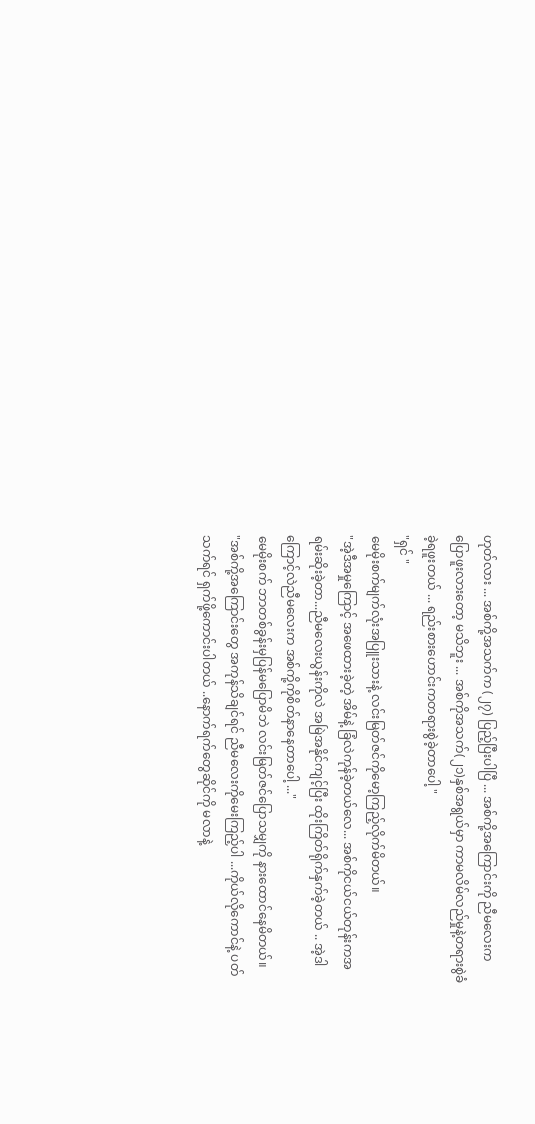ဟုတ်လား ... အစ်ကို့အသက်က (၂၇) ပြည့်ပြီးပါပြီ ... အစ်ကို့အကြောင်းကို ညီမလေးကပြောဖူးလားတော့ မသိဘူး ... အစ်ကိုအသက်(၂၁)နှစ်အရွယ်မှာ ကာမလိမ်လည်မှုနဲ့တရားစွဲခံခဲ့ရဖူးတယ် ... ရည်းစားဟောင်းကတရားစွဲခဲ့တာပေါ့ "
"ရှင် "
မေမိုးစက်မျက်လုံးအပြူးသားနဲ့ လင်းမြတ်ဇင်ကိုမော့ကြည့်လိုက်မိတယ်။
"အဲ့ဒီအမှုကြောင့် အဖေထားခဲ့တဲ့ အိမ်နဲ့ ခြံလဲကုန်ခဲ့တယ်လေ... အစ်ကိုငယ်ငယ်တုန်းကအရမ်းဆိုးခဲ့တာ...ညီမလေးယွန်းကိုလဲ အမြဲအနိုင်ကျင့်ပြီး ထိုးကြိတ်ရိုက်နှက်ခဲ့တယ် .. အဲ့ဒါကြောင့်လဲညီမလေးက အစ်ကို့ကိုစိတ်နာနေတာပေါ့ ..."
မေမိုးစက် ဘာတစ်ခွန်းမှပြန်မပြောမိဘဲ လင်းမြတ်ဇင်ပြောသမျှကို နားထောင်နေမိတယ်။
"အစ်ကို့အကြောင်းတွေ အကုန်သိချင်ရင် ညီမလေးကိုမေးကြည့်ပါ ...ကိုယ်လိုကောင်နဲ့ ပတ်သက်ရင် ရှက်ဖို့ကောင်းပါတယ် ..နောက်ရက်တွေဆိုင်ကို မလာနဲ့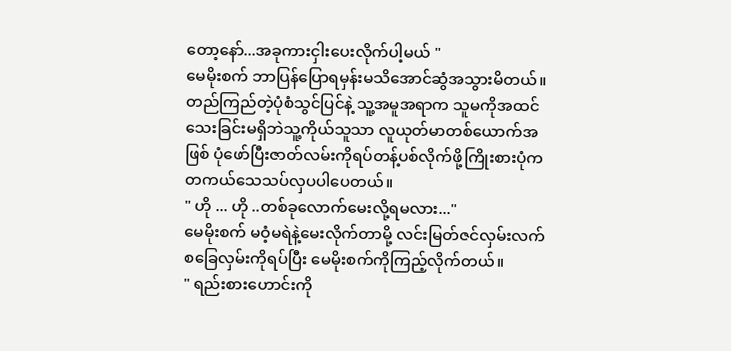တော့နော်...အခုကားငှါးပေးလိုက်ပါ့မယ် "
မေမိုးစက် ဘာပြန်ပြောရမှန်းမသိအောင်ဆွံအသွားမိတယ်။တည်ကြည်တဲ့ပုံစံသွင်ပြင်နဲ့ သူ့အမူအရာက သူမကိုအထင်သေးခြင်းမရှိဘဲသူ့ကိုယ်သူသာ လူယုတ်မာတစ်ယောက်အဖြစ် ပုံဖော်ပြီးဇာတ်လမ်းကိုရပ်တန့်ပစ်လိုက်ဖို့ကြိုးစားပုံက တကယ်သေသပ်လှပပါပေတယ်။
" ဟို ... ဟို ..တစ်ခုလောက်မေးလို့ရမလား..."
မေမိုးစက် မဝံ့မရဲနဲ့မေးလိုက်တာမို့ လင်းမြတ်ဇင်လှမ်းလက်စခြေလှမ်းကိုရပ်ပြီး မေမိုးစက်ကိုကြည့်လိုက်တယ်။
" ရည်းစားဟောင်းကို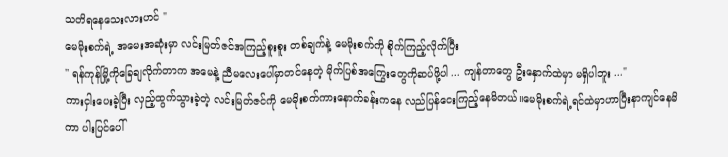သတိရနေသေးလားဟင် "
မေမိုးစက်ရဲ့ အမေးအဆုံးမှာ လင်းမြတ်ဇင်အကြည့်စူးစူး တစ်ချက်နဲ့ မေမိုးစက်ကို စိုက်ကြည့်လိုက်ပြီး
'' ရန်ကုန်မြို့ကိုခြေချလိုက်တာက အမေနဲ့ ညီမလေးပေါ်မှာတင်နေတဲ့ မိုက်ပြစ်အကြွေးတွေကိုဆပ်ဖို့ပါ ... ကျန်တာတွေ ဦးနှောက်ထဲမှာ မရှိပါဘူး ..."
ကားငှါးပေးခဲ့ပြီး လှည့်ထွက်သွားခဲ့တဲ့ လင်းမြတ်ဇင်ကို မေမိုးစက်ကားနောက်ခန်းကနေ လည်ပြန်ငေးကြည့်နေမိတယ်။မေမိုးစက်ရဲ့ရင်ထဲမှာဟာပြီးနာကျင်နေမိကာ ပါးပြင်ပေါ်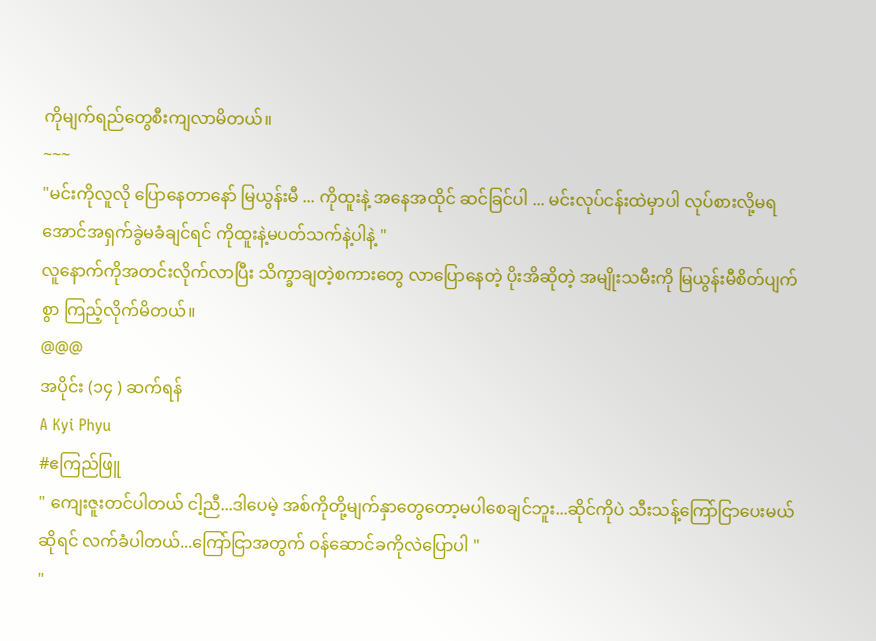ကိုမျက်ရည်တွေစီးကျလာမိတယ်။
~~~
"မင်းကိုလူလို ပြောနေတာနော် မြယွန်းမီ ... ကိုထူးနဲ့ အနေအထိုင် ဆင်ခြင်ပါ ... မင်းလုပ်ငန်းထဲမှာပါ လုပ်စားလို့မရအောင်အရှက်ခွဲမခံချင်ရင် ကိုထူးနဲ့မပတ်သက်နဲ့ပါနဲ့ "
လူနောက်ကိုအတင်းလိုက်လာပြီး သိက္ခာချတဲ့စကားတွေ လာပြောနေတဲ့ ပိုးအိဆိုတဲ့ အမျိုးသမီးကို မြယွန်းမီစိတ်ပျက်စွာ ကြည့်လိုက်မိတယ်။
@@@
အပိုင်း (၁၄ ) ဆက်ရန်
A Kyi Phyu
#ဧကြည်ဖြူ
" ကျေးဇူးတင်ပါတယ် ငါ့ညီ...ဒါပေမဲ့ အစ်ကိုတို့မျက်နှာတွေတော့မပါစေချင်ဘူး...ဆိုင်ကိုပဲ သီးသန့်ကြော်ငြာပေးမယ်ဆိုရင် လက်ခံပါတယ်...ကြော်ငြာအတွက် ဝန်ဆောင်ခကိုလဲပြောပါ "
"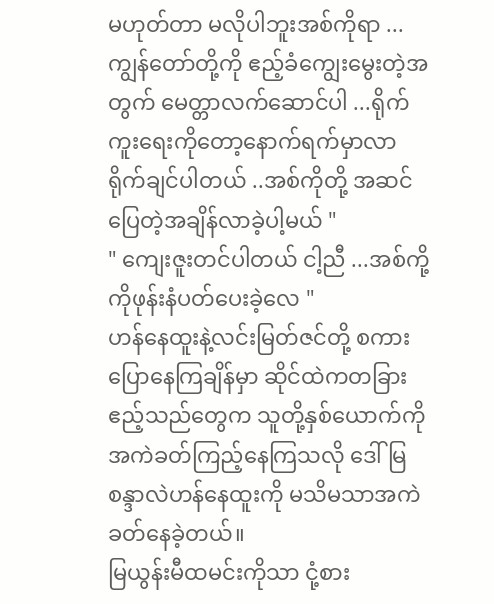မဟုတ်တာ မလိုပါဘူးအစ်ကိုရာ ... ကျွန်တော်တို့ကို ဧည့်ခံကျွေးမွေးတဲ့အတွက် မေတ္တာလက်ဆောင်ပါ ...ရိုက်ကူးရေးကိုတော့နောက်ရက်မှာလာရိုက်ချင်ပါတယ် ..အစ်ကိုတို့ အဆင်ပြေတဲ့အချိန်လာခဲ့ပါ့မယ် "
" ကျေးဇူးတင်ပါတယ် ငါ့ညီ ...အစ်ကို့ကိုဖုန်းနံပတ်ပေးခဲ့လေ "
ဟန်နေထူးနဲ့လင်းမြတ်ဇင်တို့ စကားပြောနေကြချိန်မှာ ဆိုင်ထဲကတခြားဧည့်သည်တွေက သူတို့နှစ်ယောက်ကို အကဲခတ်ကြည့်နေကြသလို ဒေါ်မြစန္ဒာလဲဟန်နေထူးကို မသိမသာအကဲခတ်နေခဲ့တယ်။
မြယွန်းမီထမင်းကိုသာ ငုံ့စား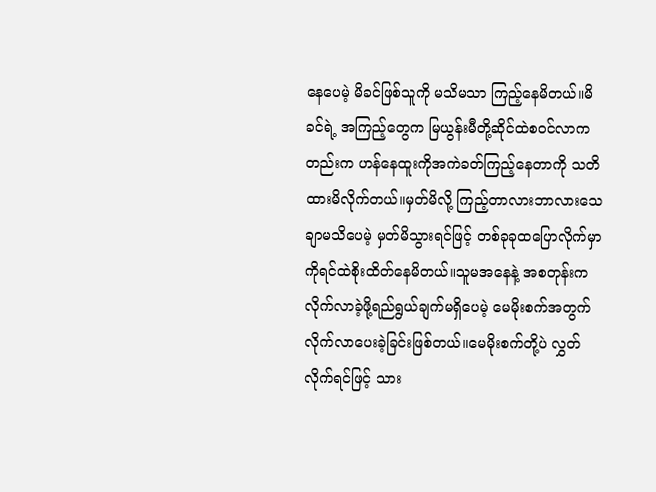နေပေမဲ့ မိခင်ဖြစ်သူကို မသိမသာ ကြည့်နေမိတယ်။မိခင်ရဲ့ အကြည့်တွေက မြယွန်းမီတို့ဆိုင်ထဲစ၀င်လာကတည်းက ဟန်နေထူးကိုအကဲခတ်ကြည့်နေတာကို သတိထားမိလိုက်တယ်။မှတ်မိလို့ ကြည့်တာလားဘာလားသေချာမသိပေမဲ့ မှတ်မိသွားရင်ဖြင့် တစ်ခုခုထပြောလိုက်မှာကိုရင်ထဲစိုးထိတ်နေမိတယ်။သူမအနေနဲ့ အစတုန်းကလိုက်လာခဲ့ဖို့ရည်ရွယ်ချက်မရှိပေမဲ့ မေမိုးစက်အတွက်လိုက်လာပေးခဲ့ခြင်းဖြစ်တယ်။မေမိုးစက်တို့ပဲ လွှတ်လိုက်ရင်ဖြင့် သား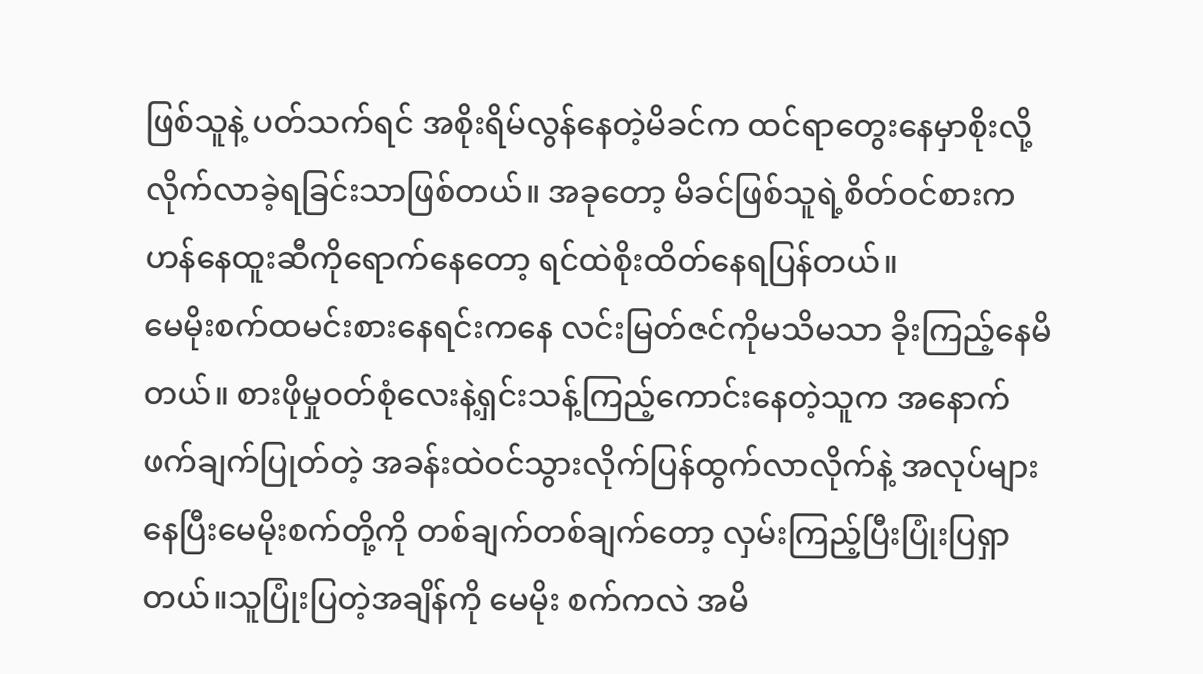ဖြစ်သူနဲ့ ပတ်သက်ရင် အစိုးရိမ်လွန်နေတဲ့မိခင်က ထင်ရာတွေးနေမှာစိုးလို့ လိုက်လာခဲ့ရခြင်းသာဖြစ်တယ်။ အခုတော့ မိခင်ဖြစ်သူရဲ့စိတ်ဝင်စားက ဟန်နေထူးဆီကိုရောက်နေတော့ ရင်ထဲစိုးထိတ်နေရပြန်တယ်။
မေမိုးစက်ထမင်းစားနေရင်းကနေ လင်းမြတ်ဇင်ကိုမသိမသာ ခိုးကြည့်နေမိတယ်။ စားဖိုမှုဝတ်စုံလေးနဲ့ရှင်းသန့်ကြည့်ကောင်းနေတဲ့သူက အနောက်ဖက်ချက်ပြုတ်တဲ့ အခန်းထဲဝင်သွားလိုက်ပြန်ထွက်လာလိုက်နဲ့ အလုပ်များနေပြီးမေမိုးစက်တို့ကို တစ်ချက်တစ်ချက်တော့ လှမ်းကြည့်ပြီးပြုံးပြရှာတယ်။သူပြုံးပြတဲ့အချိန်ကို မေမိုး စက်ကလဲ အမိ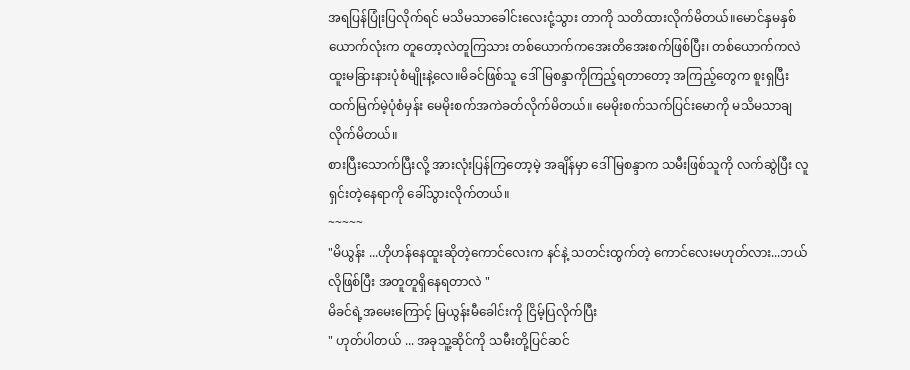အရပြန်ပြုံးပြလိုက်ရင် မသိမသာခေါင်းလေးငုံ့သွား တာကို သတိထားလိုက်မိတယ်။မောင်နှမနှစ်ယောက်လုံးက တူတော့လဲတူကြသား တစ်ယောက်ကအေးတိအေးစက်ဖြစ်ပြီး၊ တစ်ယောက်ကလဲထူးမခြားနားပုံစံမျိုးနဲ့လေ။မိခင်ဖြစ်သူ ဒေါ်မြစန္ဒာကိုကြည့်ရတာတော့ အကြည့်တွေက စူးရှပြီး ထက်မြက်မဲ့ပုံစံမှန်း မေမိုးစက်အကဲခတ်လိုက်မိတယ်။ မေမိုးစက်သက်ပြင်းမောကို မသိမသာချလိုက်မိတယ်။
စားပြီးသောက်ပြီးလို့ အားလုံးပြန်ကြတော့မဲ့ အချိန်မှာ ဒေါ်မြစန္ဒာက သမီးဖြစ်သူကို လက်ဆွဲပြီး လူရှင်းတဲ့နေရာကို ခေါ်သွားလိုက်တယ်။
~~~~~
"မိယွန်း ...ဟိုဟန်နေထူးဆိုတဲ့ကောင်လေးက နင်နဲ့ သတင်းထွက်တဲ့ ကောင်လေးမဟုတ်လား...ဘယ်လိုဖြစ်ပြီး အတူတူရှိနေရတာလဲ "
မိခင်ရဲ့အမေးကြောင့် မြယွန်းမီခေါင်းကို ငြိမ့်ပြလိုက်ပြီး
" ဟုတ်ပါတယ် ... အခုသူ့ဆိုင်ကို သမီးတို့ပြင်ဆင်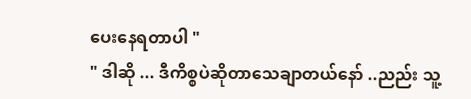ပေးနေရတာပါ "
" ဒါဆို ... ဒီကိစ္စပဲဆိုတာသေချာတယ်နော် ..ညည်း သူ့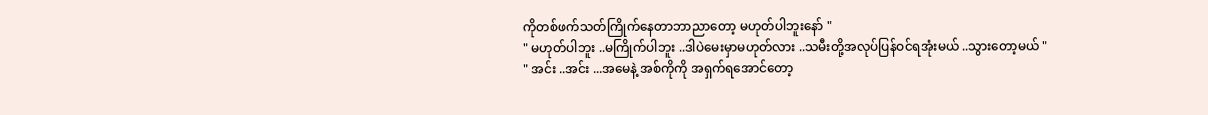ကိုတစ်ဖက်သတ်ကြိုက်နေတာဘာညာတော့ မဟုတ်ပါဘူးနော် "
" မဟုတ်ပါဘူး ..မကြိုက်ပါဘူး ..ဒါပဲမေးမှာမဟုတ်လား ..သမီးတို့အလုပ်ပြန်ဝင်ရအုံးမယ် ..သွားတော့မယ် "
" အင်း ..အင်း ...အမေနဲ့ အစ်ကိုကို အရှက်ရအောင်တော့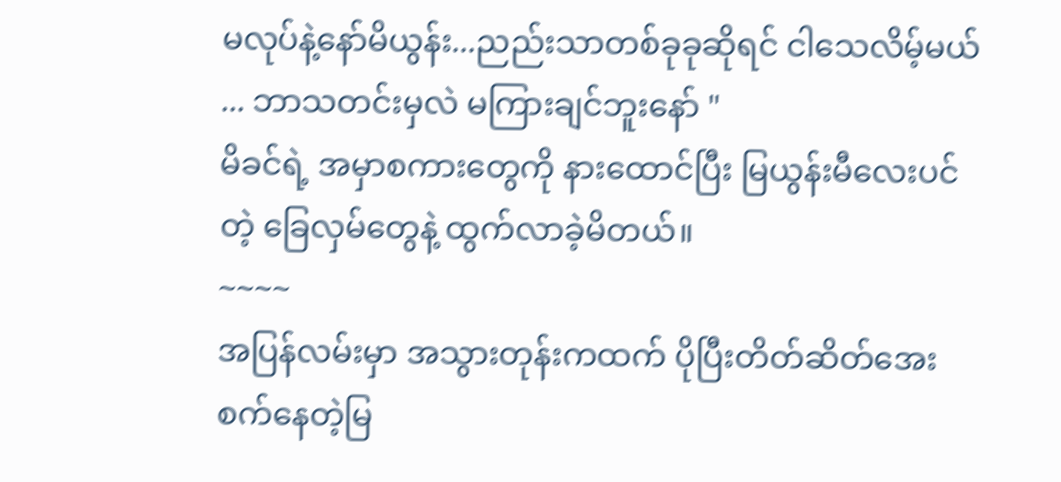မလုပ်နဲ့နော်မိယွန်း...ညည်းသာတစ်ခုခုဆိုရင် ငါသေလိမ့်မယ် ... ဘာသတင်းမှလဲ မကြားချင်ဘူးနော် "
မိခင်ရဲ့ အမှာစကားတွေကို နားထောင်ပြီး မြယွန်းမီလေးပင်တဲ့ ခြေလှမ်တွေနဲ့ ထွက်လာခဲ့မိတယ်။
~~~~
အပြန်လမ်းမှာ အသွားတုန်းကထက် ပိုပြီးတိတ်ဆိတ်အေးစက်နေတဲ့မြ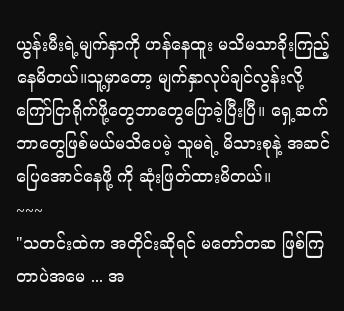ယွန်းမီးရဲ့မျက်နှာကို ဟန်နေထူး မသိမသာခိုးကြည့်နေမိတယ်။သူ့မှာတော့ မျက်နှာလုပ်ချင်လွန်းလို့ ကြော်ငြာရိုက်ဖို့တွေဘာတွေပြောခဲ့ပြီးပြီ။ ရှေ့ဆက်ဘာတွေဖြစ်မယ်မသိပေမဲ့ သူမရဲ့ မိသားစုနဲ့ အဆင်ပြေအောင်နေဖို့ ကို ဆုံးဖြတ်ထားမိတယ်။
~~~
"သတင်းထဲက အတိုင်းဆိုရင် မတော်တဆ ဖြစ်ကြတာပဲအမေ ... အ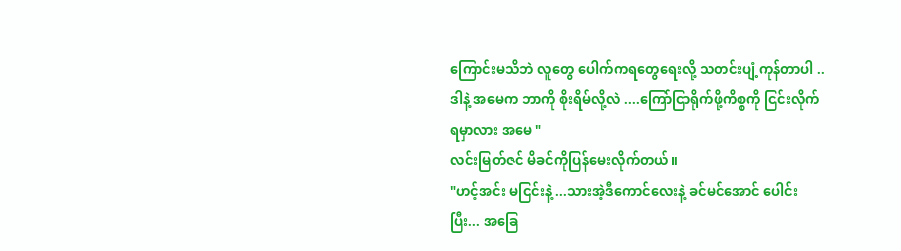ကြောင်းမသိဘဲ လူတွေ ပေါက်ကရတွေရေးလို့ သတင်းပျံ့ကုန်တာပါ ..ဒါနဲ့ အမေက ဘာကို စိုးရိမ်လို့လဲ ....ကြော်ငြာရိုက်ဖို့ကိစ္စကို ငြင်းလိုက်ရမှာလား အမေ "
လင်းမြတ်ဇင် မိခင်ကိုပြန်မေးလိုက်တယ်။
"ဟင့်အင်း မငြင်းနဲ့ ...သားအဲ့ဒီကောင်လေးနဲ့ ခင်မင်အောင် ပေါင်းပြီး... အခြေ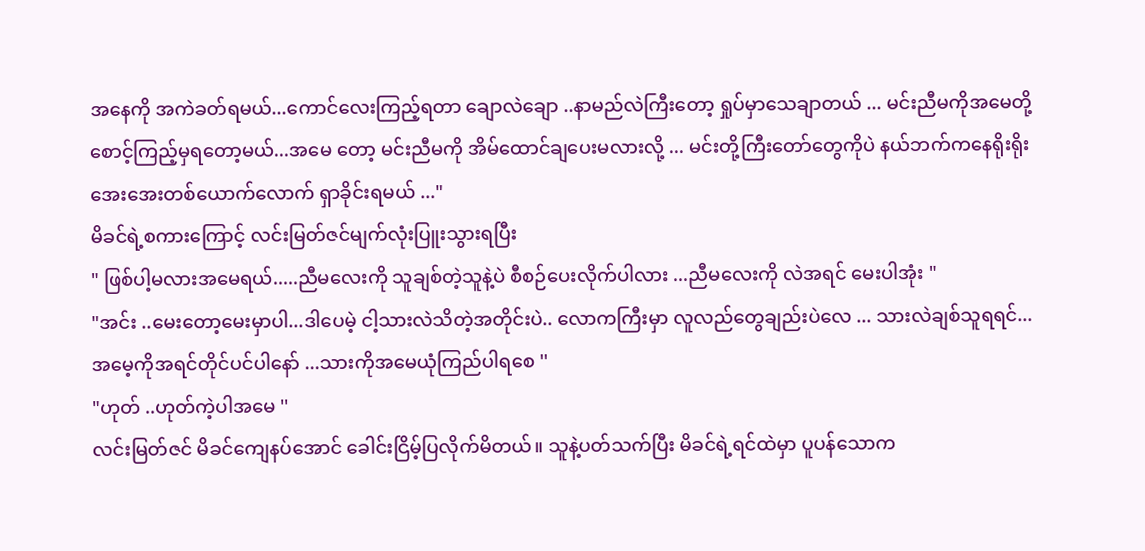အနေကို အကဲခတ်ရမယ်...ကောင်လေးကြည့်ရတာ ချောလဲချော ..နာမည်လဲကြီးတော့ ရှုပ်မှာသေချာတယ် ... မင်းညီမကိုအမေတို့ စောင့်ကြည့်မှရတော့မယ်...အမေ တော့ မင်းညီမကို အိမ်ထောင်ချပေးမလားလို့ ... မင်းတို့ကြီးတော်တွေကိုပဲ နယ်ဘက်ကနေရိုးရိုးအေးအေးတစ်ယောက်လောက် ရှာခိုင်းရမယ် ..."
မိခင်ရဲ့စကားကြောင့် လင်းမြတ်ဇင်မျက်လုံးပြူးသွားရပြီး
" ဖြစ်ပါ့မလားအမေရယ်.....ညီမလေးကို သူချစ်တဲ့သူနဲ့ပဲ စီစဉ်ပေးလိုက်ပါလား ...ညီမလေးကို လဲအရင် မေးပါအုံး "
"အင်း ..မေးတော့မေးမှာပါ...ဒါပေမဲ့ ငါ့သားလဲသိတဲ့အတိုင်းပဲ.. လောကကြီးမှာ လူလည်တွေချည်းပဲလေ ... သားလဲချစ်သူရရင်... အမေ့ကိုအရင်တိုင်ပင်ပါနော် ...သားကိုအမေယုံကြည်ပါရစေ ''
"ဟုတ် ..ဟုတ်ကဲ့ပါအမေ ''
လင်းမြတ်ဇင် မိခင်ကျေနပ်အောင် ခေါင်းငြိမ့်ပြလိုက်မိတယ်။ သူနဲ့ပတ်သက်ပြီး မိခင်ရဲ့ရင်ထဲမှာ ပူပန်သောက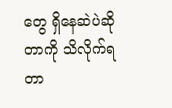တွေ ရှိနေဆဲပဲဆိုတာကို သိလိုက်ရတာ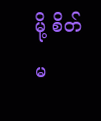မို့ စိတ်မ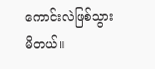ကောင်းလဲဖြစ်သွားမိတယ်။